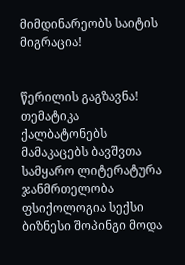მიმდინარეობს საიტის მიგრაცია!


წერილის გაგზავნა!
თემატიკა
ქალბატონებს მამაკაცებს ბავშვთა სამყარო ლიტერატურა ჯანმრთელობა ფსიქოლოგია სექსი ბიზნესი შოპინგი მოდა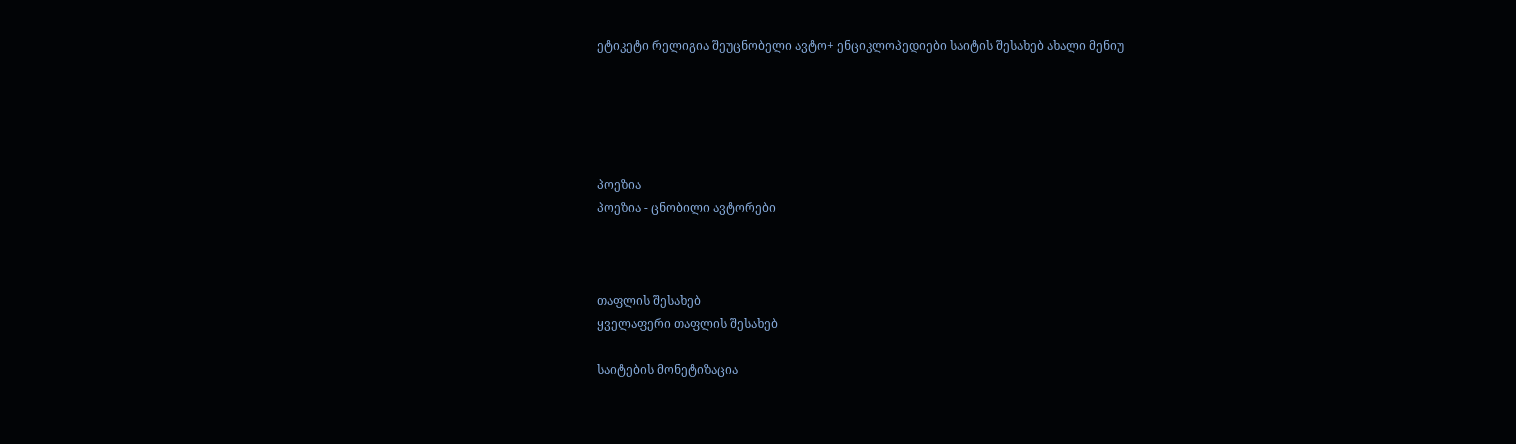ეტიკეტი რელიგია შეუცნობელი ავტო+ ენციკლოპედიები საიტის შესახებ ახალი მენიუ





პოეზია
პოეზია - ცნობილი ავტორები



თაფლის შესახებ
ყველაფერი თაფლის შესახებ

საიტების მონეტიზაცია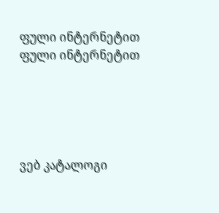ფული ინტერნეტით
ფული ინტერნეტით





ვებ კატალოგი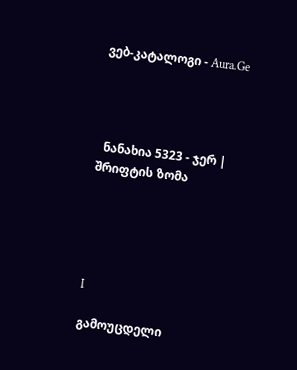ვებ-კატალოგი - Aura.Ge




  ნანახია 5323 - ჯერ |
შრიფტის ზომა





I

გამოუცდელი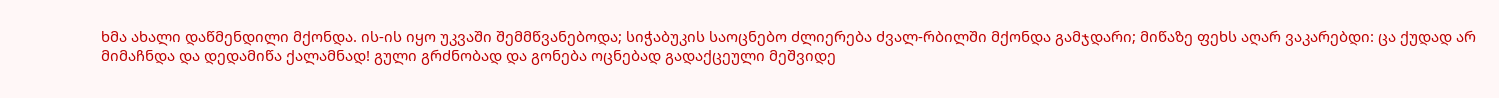ხმა ახალი დაწმენდილი მქონდა. ის-ის იყო უკვაში შემმწვანებოდა; სიჭაბუკის საოცნებო ძლიერება ძვალ-რბილში მქონდა გამჯდარი; მიწაზე ფეხს აღარ ვაკარებდი: ცა ქუდად არ მიმაჩნდა და დედამიწა ქალამნად! გული გრძნობად და გონება ოცნებად გადაქცეული მეშვიდე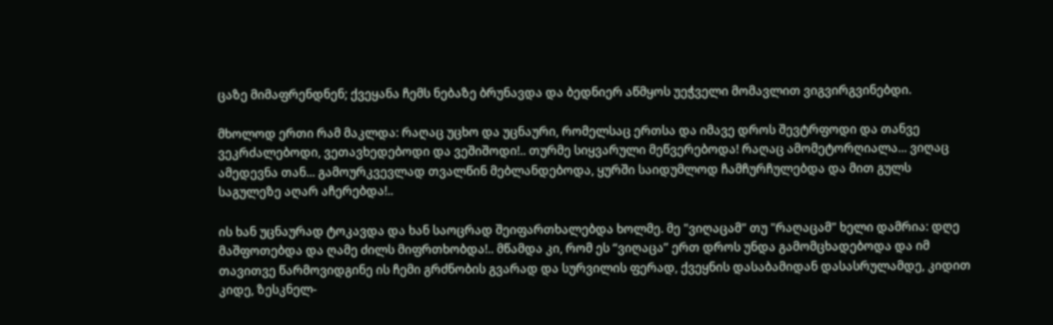ცაზე მიმაფრენდნენ; ქვეყანა ჩემს ნებაზე ბრუნავდა და ბედნიერ აწმყოს უეჭველი მომავლით ვიგვირგვინებდი.

მხოლოდ ერთი რამ მაკლდა: რაღაც უცხო და უცნაური, რომელსაც ერთსა და იმავე დროს შევტრფოდი და თანვე ვეკრძალებოდი, ვეთავხედებოდი და ვეშიშოდი!.. თურმე სიყვარული მეწვერებოდა! რაღაც ამომეტორღიალა... ვიღაც ამედევნა თან... გამოურკვევლად თვალწინ მებლანდებოდა, ყურში საიდუმლოდ ჩამჩურჩულებდა და მით გულს საგულეზე აღარ აჩერებდა!..

ის ხან უცნაურად ტოკავდა და ხან საოცრად შეიფართხალებდა ხოლმე. მე "ვიღაცამ" თუ "რაღაცამ" ხელი დამრია: დღე მაშფოთებდა და ღამე ძილს მიფრთხობდა!.. მწამდა კი, რომ ეს “ვიღაცა” ერთ დროს უნდა გამომცხადებოდა და იმ თავითვე წარმოვიდგინე ის ჩემი გრძნობის გვარად და სურვილის ფერად, ქვეყნის დასაბამიდან დასასრულამდე, კიდით კიდე, ზესკნელ-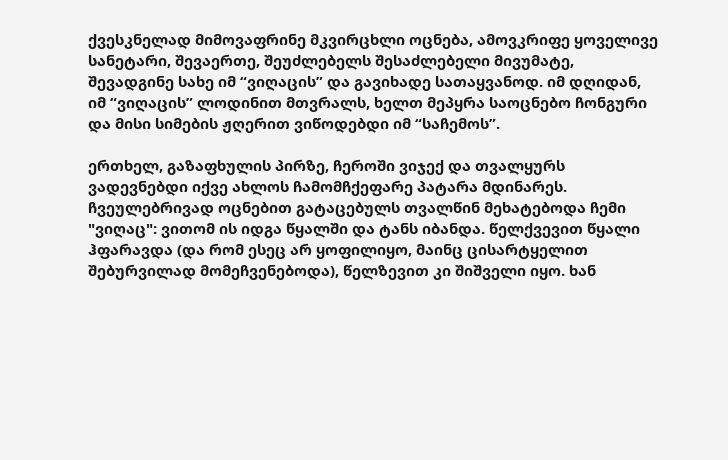ქვესკნელად მიმოვაფრინე მკვირცხლი ოცნება, ამოვკრიფე ყოველივე სანეტარი, შევაერთე, შეუძლებელს შესაძლებელი მივუმატე, შევადგინე სახე იმ “ვიღაცის” და გავიხადე სათაყვანოდ. იმ დღიდან, იმ “ვიღაცის” ლოდინით მთვრალს, ხელთ მეპყრა საოცნებო ჩონგური და მისი სიმების ჟღერით ვიწოდებდი იმ “საჩემოს”.

ერთხელ, გაზაფხულის პირზე, ჩეროში ვიჯექ და თვალყურს ვადევნებდი იქვე ახლოს ჩამომჩქეფარე პატარა მდინარეს. ჩვეულებრივად ოცნებით გატაცებულს თვალწინ მეხატებოდა ჩემი "ვიღაც": ვითომ ის იდგა წყალში და ტანს იბანდა. წელქვევით წყალი ჰფარავდა (და რომ ესეც არ ყოფილიყო, მაინც ცისარტყელით შებურვილად მომეჩვენებოდა), წელზევით კი შიშველი იყო. ხან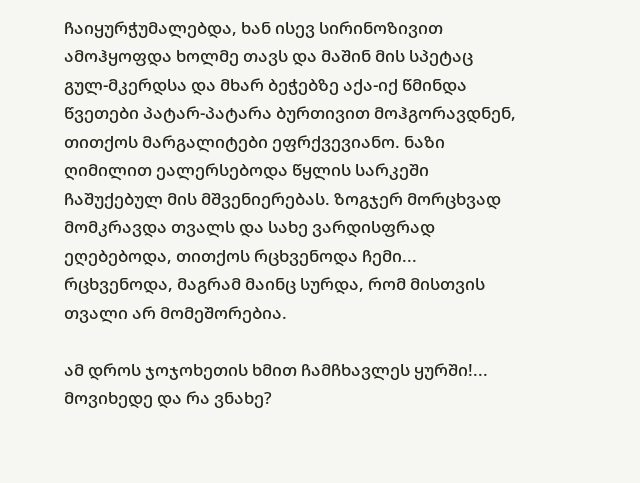ჩაიყურჭუმალებდა, ხან ისევ სირინოზივით ამოჰყოფდა ხოლმე თავს და მაშინ მის სპეტაც გულ-მკერდსა და მხარ ბეჭებზე აქა-იქ წმინდა წვეთები პატარ-პატარა ბურთივით მოჰგორავდნენ, თითქოს მარგალიტები ეფრქვევიანო. ნაზი ღიმილით ეალერსებოდა წყლის სარკეში ჩაშუქებულ მის მშვენიერებას. ზოგჯერ მორცხვად მომკრავდა თვალს და სახე ვარდისფრად ეღებებოდა, თითქოს რცხვენოდა ჩემი... რცხვენოდა, მაგრამ მაინც სურდა, რომ მისთვის თვალი არ მომეშორებია.

ამ დროს ჯოჯოხეთის ხმით ჩამჩხავლეს ყურში!... მოვიხედე და რა ვნახე?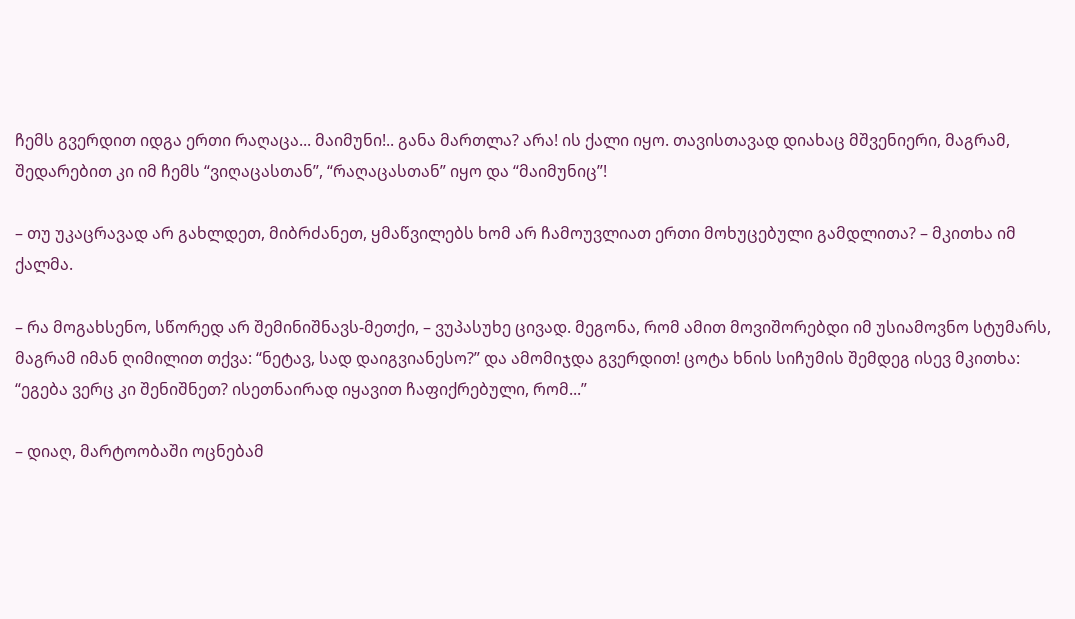ჩემს გვერდით იდგა ერთი რაღაცა... მაიმუნი!.. განა მართლა? არა! ის ქალი იყო. თავისთავად დიახაც მშვენიერი, მაგრამ, შედარებით კი იმ ჩემს “ვიღაცასთან”, “რაღაცასთან” იყო და “მაიმუნიც”!

– თუ უკაცრავად არ გახლდეთ, მიბრძანეთ, ყმაწვილებს ხომ არ ჩამოუვლიათ ერთი მოხუცებული გამდლითა? – მკითხა იმ ქალმა.

– რა მოგახსენო, სწორედ არ შემინიშნავს-მეთქი, – ვუპასუხე ცივად. მეგონა, რომ ამით მოვიშორებდი იმ უსიამოვნო სტუმარს, მაგრამ იმან ღიმილით თქვა: “ნეტავ, სად დაიგვიანესო?” და ამომიჯდა გვერდით! ცოტა ხნის სიჩუმის შემდეგ ისევ მკითხა: “ეგება ვერც კი შენიშნეთ? ისეთნაირად იყავით ჩაფიქრებული, რომ...”

– დიაღ, მარტოობაში ოცნებამ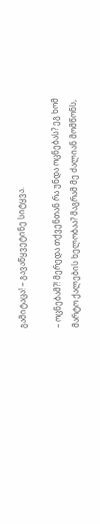გამიტაცა! – გავაწყვეტინე სიტყვა.

– ოცნებამ?! მერედა თქვენთან რა უნდა ოცნებას? ეგ ხომ მარტო ქალების ხელობაა? მაგრამ მე ძალიან მომწონს,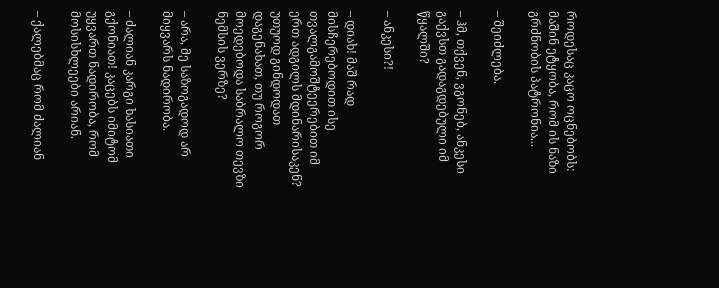როდესაც კაცო ოცნებობს: მაშინ ეტყობა, რომ ის ნაზი გრძნობის პატრონია...

– შეიძლება.

– ჰმ, თქვენ, ვგონებ, ანკესი გაქვსთ გადაგდებული იმ წყალში?

– ანკესი?!

– დიახ! მაშ რად მისჩერებოდით ისე თვალგამოშტეერებით იმ ერთ ადგილს მდინარისაკენ? უთუოდ გინდოდათ დაგენახათ, თუ როგორ მოედებოდა საბრალო თევზი ნემსის ვერზე?

– არა, მე საზოგადოდ არ მიყვარს ნადირობა.

– ძალიან კარგი ხასიათი გქონიათ! კაცებს იმიტომ უყვართ ნადირობა, რომ მოსისხლეები არიან.

– ქალებმაც რომ ძალიან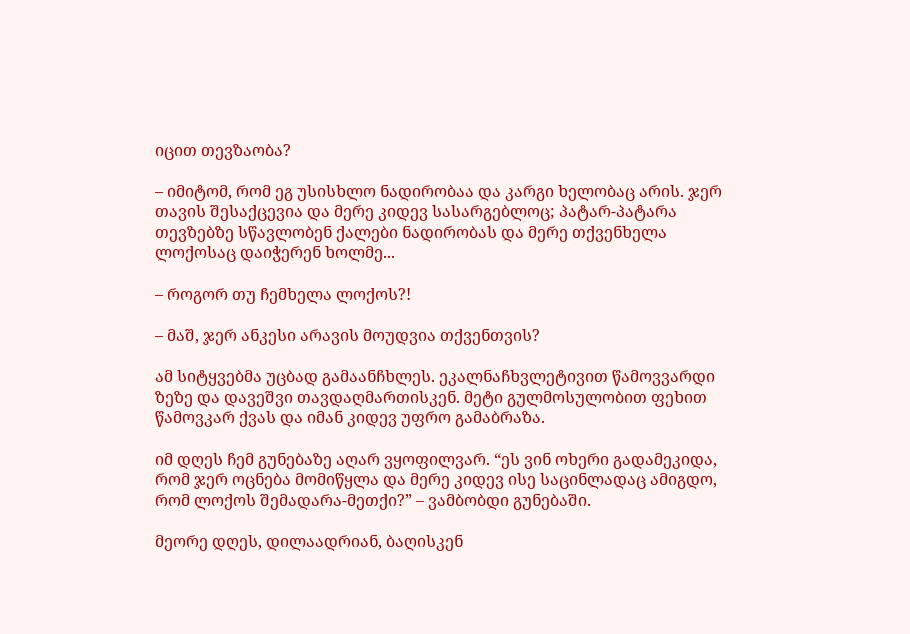იცით თევზაობა?

– იმიტომ, რომ ეგ უსისხლო ნადირობაა და კარგი ხელობაც არის. ჯერ თავის შესაქცევია და მერე კიდევ სასარგებლოც; პატარ-პატარა თევზებზე სწავლობენ ქალები ნადირობას და მერე თქვენხელა ლოქოსაც დაიჭერენ ხოლმე...

– როგორ თუ ჩემხელა ლოქოს?!

– მაშ, ჯერ ანკესი არავის მოუდვია თქვენთვის?

ამ სიტყვებმა უცბად გამაანჩხლეს. ეკალნაჩხვლეტივით წამოვვარდი ზეზე და დავეშვი თავდაღმართისკენ. მეტი გულმოსულობით ფეხით წამოვკარ ქვას და იმან კიდევ უფრო გამაბრაზა.

იმ დღეს ჩემ გუნებაზე აღარ ვყოფილვარ. “ეს ვინ ოხერი გადამეკიდა, რომ ჯერ ოცნება მომიწყლა და მერე კიდევ ისე საცინლადაც ამიგდო, რომ ლოქოს შემადარა-მეთქი?” – ვამბობდი გუნებაში.

მეორე დღეს, დილაადრიან, ბაღისკენ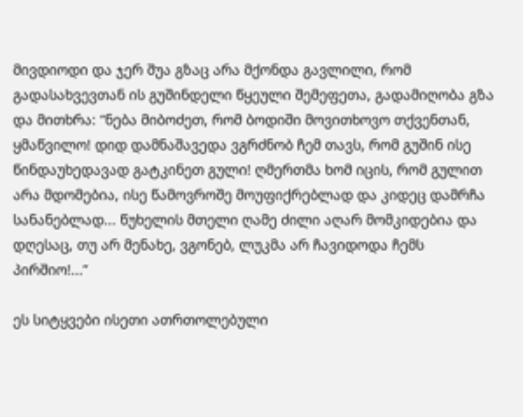მივდიოდი და ჯერ შუა გზაც არა მქონდა გავლილი, რომ გადასახვევთან ის გუშინდელი წყეული შემეფეთა, გადამიღობა გზა და მითხრა: “ნება მიბოძეთ, რომ ბოდიში მოვითხოვო თქვენთან, ყმაწვილო! დიდ დამნაშავედა ვგრძნობ ჩემ თავს, რომ გუშინ ისე წინდაუხედავად გატკინეთ გული! ღმერთმა ხომ იცის, რომ გულით არა მდომებია, ისე წამოვროშე მოუფიქრებლად და კიდეც დამრჩა სანანებლად... წუხელის მთელი ღამე ძილი აღარ მომკიდებია და დღესაც, თუ არ მენახე, ვგონებ, ლუკმა არ ჩავიდოდა ჩემს პირშიო!...”

ეს სიტყვები ისეთი ათრთოლებული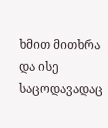ხმით მითხრა და ისე საცოდავადაც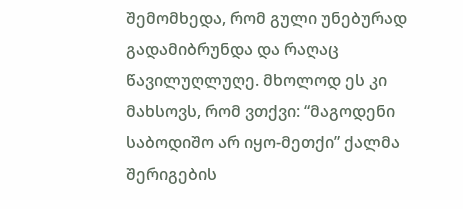შემომხედა, რომ გული უნებურად გადამიბრუნდა და რაღაც წავილუღლუღე. მხოლოდ ეს კი მახსოვს, რომ ვთქვი: “მაგოდენი საბოდიშო არ იყო-მეთქი” ქალმა შერიგების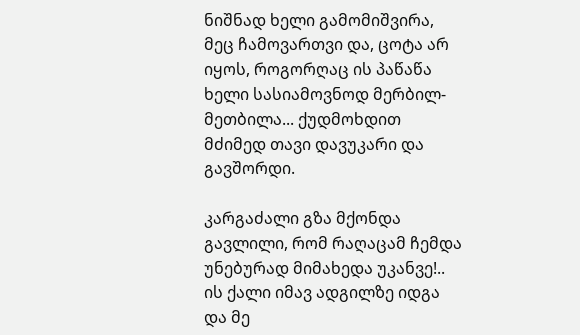ნიშნად ხელი გამომიშვირა, მეც ჩამოვართვი და, ცოტა არ იყოს, როგორღაც ის პაწაწა ხელი სასიამოვნოდ მერბილ-მეთბილა... ქუდმოხდით მძიმედ თავი დავუკარი და გავშორდი.

კარგაძალი გზა მქონდა გავლილი, რომ რაღაცამ ჩემდა უნებურად მიმახედა უკანვე!.. ის ქალი იმავ ადგილზე იდგა და მე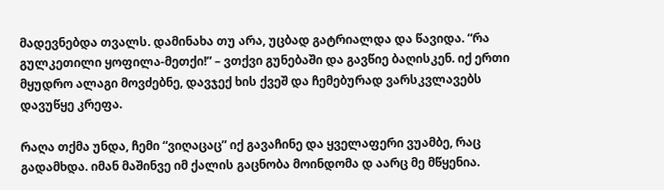მადევნებდა თვალს. დამინახა თუ არა, უცბად გატრიალდა და წავიდა. “რა გულკეთილი ყოფილა-მეთქი!” – ვთქვი გუნებაში და გავწიე ბაღისკენ. იქ ერთი მყუდრო ალაგი მოვძებნე, დავჯექ ხის ქვეშ და ჩემებურად ვარსკვლავებს დავუწყე კრეფა.

რაღა თქმა უნდა, ჩემი “ვიღაცაც” იქ გავაჩინე და ყველაფერი ვუამბე, რაც გადამხდა. იმან მაშინვე იმ ქალის გაცნობა მოინდომა დ აარც მე მწყენია.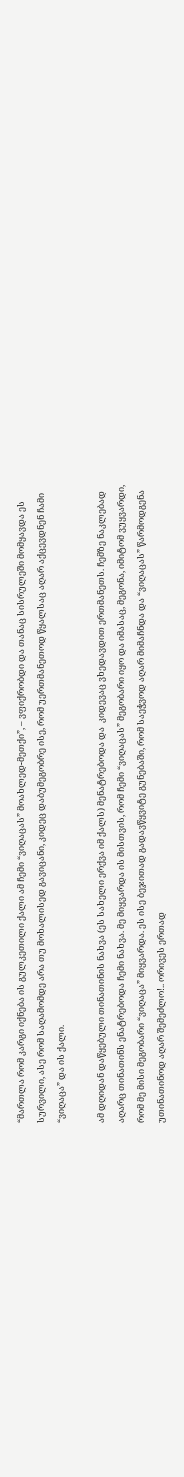“მართლა რომ კარგი იქნება ის გულკეთილი ქალი ამ ჩემი “ვიღაცას” მოახლედ-მეთქი”, – ვფიქრობდი და თანაც სისრულეში მომყავდა ეს სურვილი, ასე რომ საღამომდე არა თუ მოხალისედ გავიცანი, კიდეც დაბუმეგობრე ისე, რომ უერთმანეთოდ წყალსაც აღარ აქცევდნენ ჩამი “ვიღაცა” და ის ქალი.

ამ დღიდან დაწყებული თინათინის ნახვა (ეს სახელი ერქვა იმ ქალს) მენატრებოდა და  კიდევაც ვხედავდით ერთმანეთს. ჩემზე ნაკლებად აღარც თინათინს ენატრებოდა ჩემი ნახვა. მე მიყვარდა ის მისთვის, რომ ჩემი “ვიღაცას” მეგობარი იყო და იმასაც, მეგონა, იმიტომ ვუყვარდი, რომ მე მისი მეგობარი “ვიღაცა” მიყვარდა. ეს ისე ბეჯითად გადავწყვიტე გუნებაში, რომ საეჭვოდ აღარ მიმაჩნდა და “ვიღაცას” წარმოდგენა უთინათინოდ აღარ შემეძლო!.. ორივეს ერთად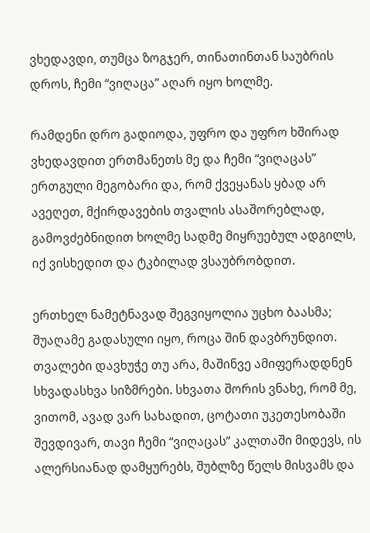ვხედავდი, თუმცა ზოგჯერ, თინათინთან საუბრის დროს, ჩემი “ვიღაცა” აღარ იყო ხოლმე.

რამდენი დრო გადიოდა, უფრო და უფრო ხშირად ვხედავდით ერთმანეთს მე და ჩემი “ვიღაცას” ერთგული მეგობარი და, რომ ქვეყანას ყბად არ ავეღეთ, მქირდავების თვალის ასაშორებლად, გამოვძებნიდით ხოლმე სადმე მიყრუებულ ადგილს, იქ ვისხედით და ტკბილად ვსაუბრობდით.

ერთხელ ნამეტნავად შეგვიყოლია უცხო ბაასმა; შუაღამე გადასული იყო, როცა შინ დავბრუნდით. თვალები დავხუჭე თუ არა, მაშინვე ამიფერადდნენ სხვადასხვა სიზმრები. სხვათა შორის ვნახე, რომ მე, ვითომ, ავად ვარ სახადით, ცოტათი უკეთესობაში შევდივარ, თავი ჩემი “ვიღაცას” კალთაში მიდევს, ის ალერსიანად დამყურებს, შუბლზე წელს მისვამს და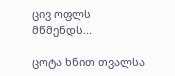ცივ ოფლს მწმენდს...

ცოტა ხნით თვალსა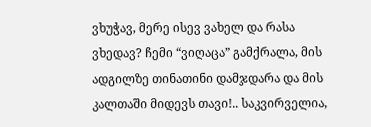ვხუჭავ, მერე ისევ ვახელ და რასა ვხედავ? ჩემი “ვიღაცა” გამქრალა, მის ადგილზე თინათინი დამჯდარა და მის კალთაში მიდევს თავი!.. საკვირველია,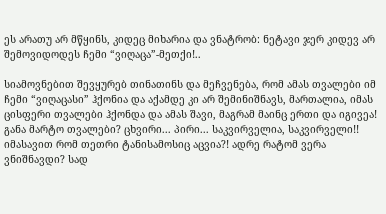ეს არათუ არ მწყინს, კიდეც მიხარია და ვნატრობ: ნეტავი ჯერ კიდევ არ შემოვიდოდეს ჩემი “ვიღაცა”-მეთქი!..

სიამოვნებით შევყურებ თინათინს და მეჩვენება, რომ ამას თვალები იმ ჩემი “ვიღაცასი” ჰქონია და აქამდე კი არ შემინიშნავს, მართალია, იმას ცისფერი თვალები ჰქონდა და ამას შავი, მაგრამ მაინც ერთი და იგივეა! განა მარტო თვალები? ცხვირი... პირი... საკვირველია, საკვირველი!! იმასავით რომ თეთრი ტანისამოსიც აცვია?! ადრე რატომ ვერა ვნიშნავდი? სად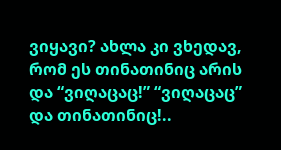ვიყავი? ახლა კი ვხედავ, რომ ეს თინათინიც არის და “ვიღაცაც!” “ვიღაცაც” და თინათინიც!..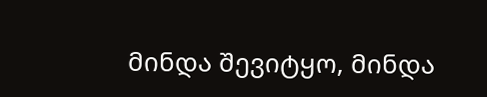მინდა შევიტყო, მინდა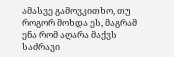ამასვე გამოვკითხო, თუ როგორ მოხდა ეს, მაგრამ ენა რომ აღარა მაქვს საძრავი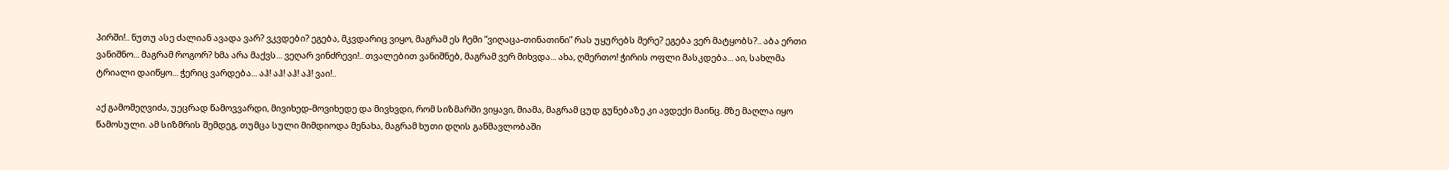პირში!.. ნუთუ ასე ძალიან ავადა ვარ? ვკვდები? ეგება, მკვდარიც ვიყო, მაგრამ ეს ჩემი “ვიღაცა-თინათინი” რას უყურებს მერე? ეგება ვერ მატყობს?.. აბა ერთი ვანიშნო... მაგრამ როგორ? ხმა არა მაქვს... ვეღარ ვინძრევი!.. თვალებით ვანიშნებ, მაგრამ ვერ მიხვდა... ახა, ღმერთო! ჭირის ოფლი მასკდება... აი, სახლმა ტრიალი დაიწყო... ჭერიც ვარდება... აჰ! აჰ! აჰ! აჰ! ვაი!..

აქ გამომეღვიძა, უეცრად წამოვვარდი, მივიხედ-მოვიხედე და მივხვდი, რომ სიზმარში ვიყავი, მიამა, მაგრამ ცუდ გუნებაზე კი ავდექი მაინც. მზე მაღლა იყო წამოსული. ამ სიზმრის შემდეგ, თუმცა სული მიმდიოდა მენახა, მაგრამ ხუთი დღის განმავლობაში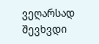ვეღარსად შევხვდი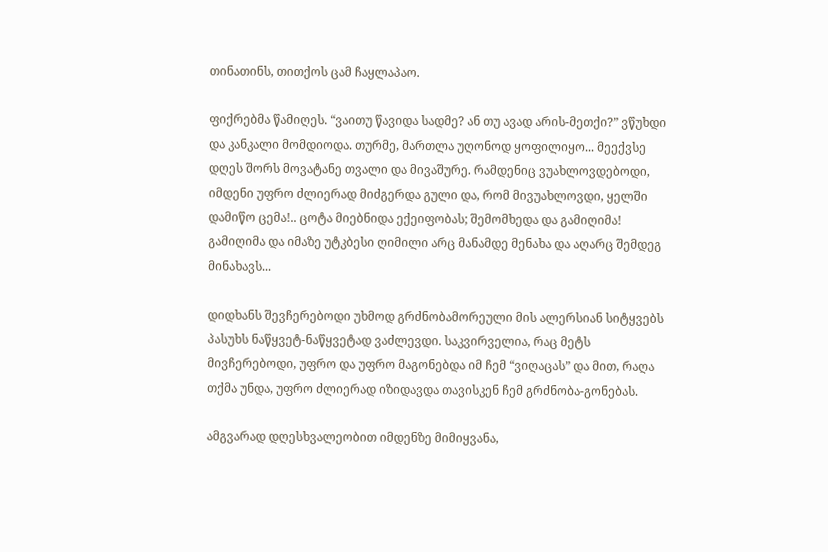თინათინს, თითქოს ცამ ჩაყლაპაო.

ფიქრებმა წამიღეს. “ვაითუ წავიდა სადმე? ან თუ ავად არის-მეთქი?” ვწუხდი და კანკალი მომდიოდა. თურმე, მართლა უღონოდ ყოფილიყო... მეექვსე დღეს შორს მოვატანე თვალი და მივაშურე. რამდენიც ვუახლოვდებოდი, იმდენი უფრო ძლიერად მიძგერდა გული და, რომ მივუახლოვდი, ყელში დამიწო ცემა!.. ცოტა მიებნიდა ექეიფობას; შემომხედა და გამიღიმა! გამიღიმა და იმაზე უტკბესი ღიმილი არც მანამდე მენახა და აღარც შემდეგ მინახავს...

დიდხანს შევჩერებოდი უხმოდ გრძნობამორეული მის ალერსიან სიტყვებს პასუხს ნაწყვეტ-ნაწყვეტად ვაძლევდი. საკვირველია, რაც მეტს მივჩერებოდი, უფრო და უფრო მაგონებდა იმ ჩემ “ვიღაცას” და მით, რაღა თქმა უნდა, უფრო ძლიერად იზიდავდა თავისკენ ჩემ გრძნობა-გონებას.

ამგვარად დღესხვალეობით იმდენზე მიმიყვანა,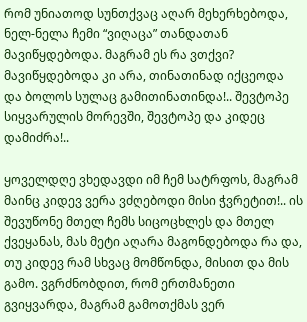რომ უნიათოდ სუნთქვაც აღარ მეხერხებოდა, ნელ-ნელა ჩემი “ვიღაცა” თანდათან მავიწყდებოდა. მაგრამ ეს რა ვთქვი? მავიწყდებოდა კი არა, თინათინად იქცეოდა და ბოლოს სულაც გამითინათინდა!.. შევტოპე სიყვარულის მორევში, შევტოპე და კიდეც დამიძრა!..

ყოველდღე ვხედავდი იმ ჩემ სატრფოს, მაგრამ მაინც კიდევ ვერა ვძღებოდი მისი ჭვრეტით!.. ის შევუწონე მთელ ჩემს სიცოცხლეს და მთელ ქვეყანას, მას მეტი აღარა მაგონდებოდა რა და, თუ კიდევ რამ სხვაც მომწონდა, მისით და მის გამო. ვგრძნობდით, რომ ერთმანეთი გვიყვარდა, მაგრამ გამოთქმას ვერ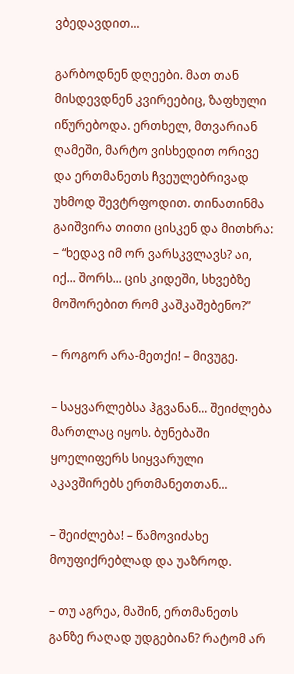ვბედავდით...

გარბოდნენ დღეები. მათ თან მისდევდნენ კვირეებიც, ზაფხული იწურებოდა. ერთხელ, მთვარიან ღამეში, მარტო ვისხედით ორივე და ერთმანეთს ჩვეულებრივად უხმოდ შევტრფოდით. თინათინმა გაიშვირა თითი ცისკენ და მითხრა: – “ხედავ იმ ორ ვარსკვლავს? აი, იქ... შორს... ცის კიდეში, სხვებზე მოშორებით რომ კაშკაშებენო?”

– როგორ არა-მეთქი! – მივუგე.

– საყვარლებსა ჰგვანან... შეიძლება მართლაც იყოს. ბუნებაში ყოელიფერს სიყვარული აკავშირებს ერთმანეთთან...

– შეიძლება! – წამოვიძახე მოუფიქრებლად და უაზროდ.

– თუ აგრეა, მაშინ, ერთმანეთს განზე რაღად უდგებიან? რატომ არ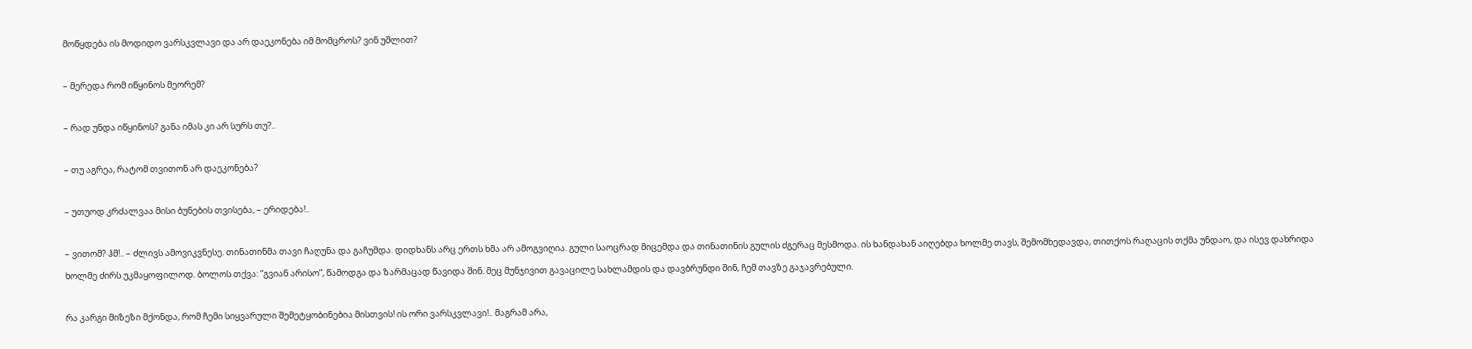მოწყდება ის მოდიდო ვარსკვლავი და არ დაეკონება იმ მომცროს? ვინ უშლით?

– მერედა რომ იწყინოს მეორემ?

– რად უნდა იწყინოს? განა იმას კი არ სურს თუ?..

– თუ აგრეა, რატომ თვითონ არ დაეკონება?

– უთუოდ კრძალვაა მისი ბუნების თვისება, – ერიდება!..

– ვითომ? ჰმ!.. – ძლივს ამოვიკვნესე. თინათინმა თავი ჩაღუნა და გაჩუმდა. დიდხანს არც ერთს ხმა არ ამოგვიღია. გული საოცრად მიცემდა და თინათინის გულის ძგერაც მესმოდა. ის ხანდახან აიღებდა ხოლმე თავს, შემომხედავდა, თითქოს რაღაცის თქმა უნდაო, და ისევ დახრიდა ხოლმე ძირს უკმაყოფილოდ. ბოლოს თქვა: “გვიან არისო”, წამოდგა და ზარმაცად წავიდა შინ. მეც მუნჯივით გავაცილე სახლამდის და დავბრუნდი შინ, ჩემ თავზე გაჯავრებული.

რა კარგი მიზეზი მქონდა, რომ ჩემი სიყვარული შემეტყობინებია მისთვის! ის ორი ვარსკვლავი!.. მაგრამ არა,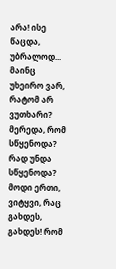არა! ისე წაცდა, უბრალოდ... მაინც უხეირო ვარ, რატომ არ ვუთხარი? მერედა, რომ სწყენოდა? რად უნდა სწყენოდა? მოდი ერთი, ვიტყვი, რაც გახდეს, გახდეს! რომ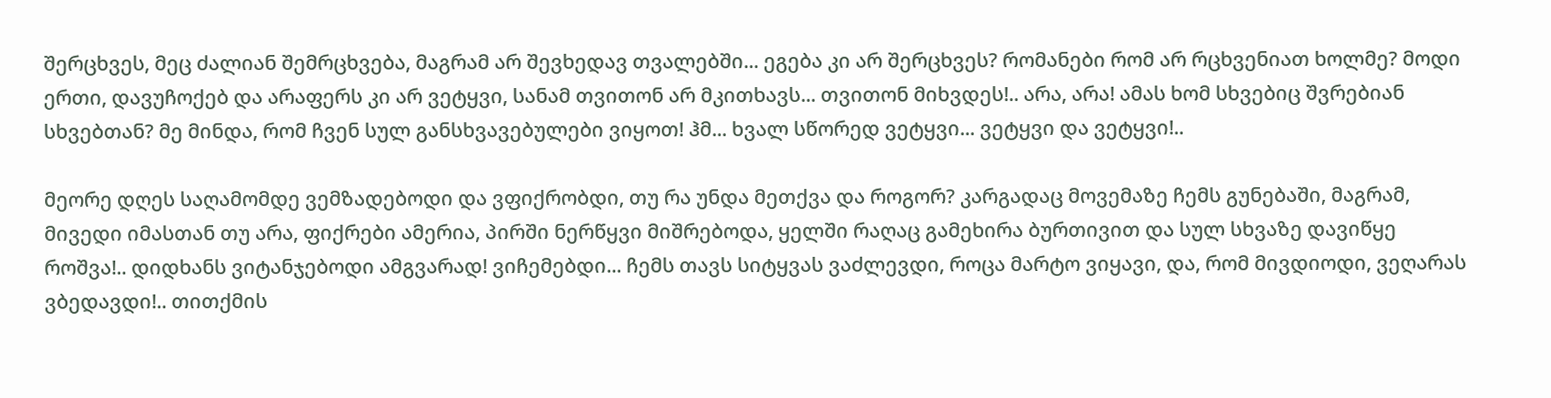შერცხვეს, მეც ძალიან შემრცხვება, მაგრამ არ შევხედავ თვალებში... ეგება კი არ შერცხვეს? რომანები რომ არ რცხვენიათ ხოლმე? მოდი ერთი, დავუჩოქებ და არაფერს კი არ ვეტყვი, სანამ თვითონ არ მკითხავს... თვითონ მიხვდეს!.. არა, არა! ამას ხომ სხვებიც შვრებიან სხვებთან? მე მინდა, რომ ჩვენ სულ განსხვავებულები ვიყოთ! ჰმ... ხვალ სწორედ ვეტყვი... ვეტყვი და ვეტყვი!..

მეორე დღეს საღამომდე ვემზადებოდი და ვფიქრობდი, თუ რა უნდა მეთქვა და როგორ? კარგადაც მოვემაზე ჩემს გუნებაში, მაგრამ, მივედი იმასთან თუ არა, ფიქრები ამერია, პირში ნერწყვი მიშრებოდა, ყელში რაღაც გამეხირა ბურთივით და სულ სხვაზე დავიწყე როშვა!.. დიდხანს ვიტანჯებოდი ამგვარად! ვიჩემებდი... ჩემს თავს სიტყვას ვაძლევდი, როცა მარტო ვიყავი, და, რომ მივდიოდი, ვეღარას ვბედავდი!.. თითქმის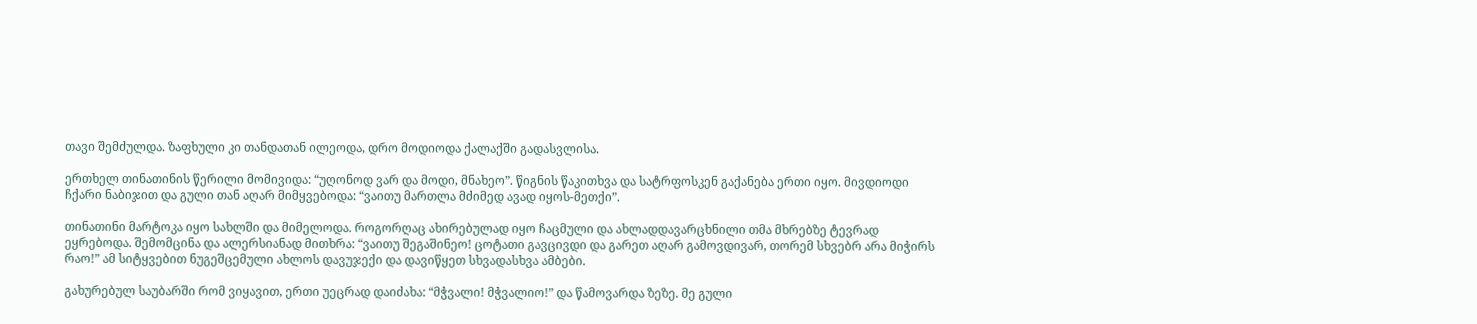თავი შემძულდა. ზაფხული კი თანდათან ილეოდა, დრო მოდიოდა ქალაქში გადასვლისა.

ერთხელ თინათინის წერილი მომივიდა: “უღონოდ ვარ და მოდი, მნახეო”. წიგნის წაკითხვა და სატრფოსკენ გაქანება ერთი იყო. მივდიოდი ჩქარი ნაბიჯით და გული თან აღარ მიმყვებოდა: “ვაითუ მართლა მძიმედ ავად იყოს-მეთქი”.

თინათინი მარტოკა იყო სახლში და მიმელოდა. როგორღაც ახირებულად იყო ჩაცმული და ახლადდავარცხნილი თმა მხრებზე ტევრად ეყრებოდა. შემომცინა და ალერსიანად მითხრა: “ვაითუ შეგაშინეო! ცოტათი გავცივდი და გარეთ აღარ გამოვდივარ, თორემ სხვებრ არა მიჭირს რაო!” ამ სიტყვებით ნუგეშცემული ახლოს დავუჯექი და დავიწყეთ სხვადასხვა ამბები.

გახურებულ საუბარში რომ ვიყავით, ერთი უეცრად დაიძახა: “მჭვალი! მჭვალიო!” და წამოვარდა ზეზე. მე გული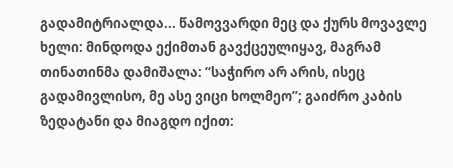გადამიტრიალდა... წამოვვარდი მეც და ქურს მოვავლე ხელი: მინდოდა ექიმთან გავქცეულიყავ, მაგრამ თინათინმა დამიშალა: “საჭირო არ არის, ისეც გადამივლისო, მე ასე ვიცი ხოლმეო”; გაიძრო კაბის ზედატანი და მიაგდო იქით: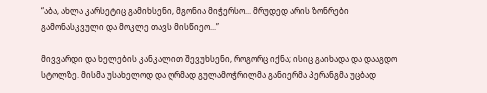“აბა, ახლა კარსეტიც გამიხსენი, მგონია მიჭერსო... მრუდედ არის ზონრები გამონასკვული და მოკლე თავს მისწიეო...”

მივვარდი და ხელების კანკალით შევუხსენი, როგორც იქნა; ისიც გაიხადა და დააგდო სტოლზე. მისმა უსახელოდ და ღრმად გულამოჭრილმა განიერმა პერანგმა უცბად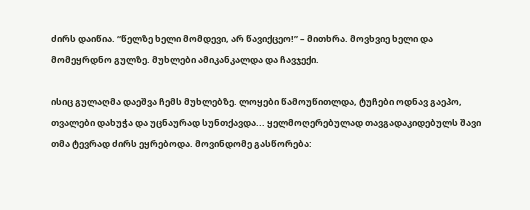ძირს დაიწია. “წელზე ხელი მომდევი, არ წავიქცეო!” – მითხრა. მოვხვიე ხელი და მომეყრდნო გულზე. მუხლები ამიკანკალდა და ჩავჯექი.

ისიც გულაღმა დაეშვა ჩემს მუხლებზე. ლოყები წამოუწითლდა, ტუჩები ოდნავ გაეპო, თვალები დახუჭა და უცნაურად სუნთქავდა... ყელმოღერებულად თავგადაკიდებულს შავი თმა ტევრად ძირს ეყრებოდა. მოვინდომე გასწორება: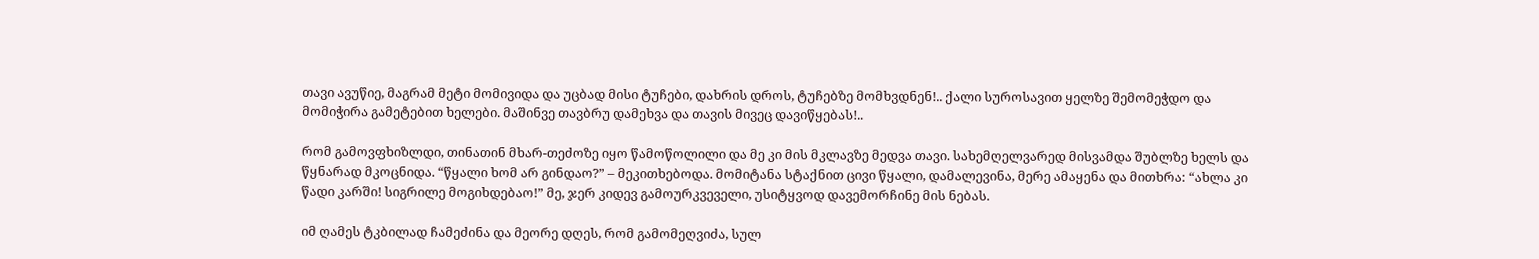თავი ავუწიე, მაგრამ მეტი მომივიდა და უცბად მისი ტუჩები, დახრის დროს, ტუჩებზე მომხვდნენ!.. ქალი სუროსავით ყელზე შემომეჭდო და მომიჭირა გამეტებით ხელები. მაშინვე თავბრუ დამეხვა და თავის მივეც დავიწყებას!..

რომ გამოვფხიზლდი, თინათინ მხარ-თეძოზე იყო წამოწოლილი და მე კი მის მკლავზე მედვა თავი. სახემღელვარედ მისვამდა შუბლზე ხელს და წყნარად მკოცნიდა. “წყალი ხომ არ გინდაო?” – მეკითხებოდა. მომიტანა სტაქნით ცივი წყალი, დამალევინა, მერე ამაყენა და მითხრა: “ახლა კი წადი კარში! სიგრილე მოგიხდებაო!” მე, ჯერ კიდევ გამოურკვეველი, უსიტყვოდ დავემორჩინე მის ნებას.

იმ ღამეს ტკბილად ჩამეძინა და მეორე დღეს, რომ გამომეღვიძა, სულ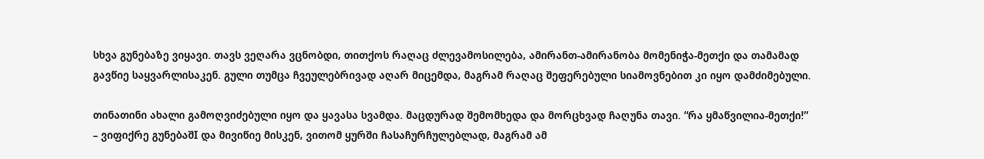სხვა გუნებაზე ვიყავი. თავს ვეღარა ვცნობდი, თითქოს რაღაც ძლევამოსილება, ამირანთ-ამირანობა მომენიჭა-მეთქი და თამამად გავწიე საყვარლისაკენ. გული თუმცა ჩვეულებრივად აღარ მიცემდა, მაგრამ რაღაც შეფერებული სიამოვნებით კი იყო დამძიმებული.

თინათინი ახალი გამოღვიძებული იყო და ყავასა სვამდა. მაცდურად შემომხედა და მორცხვად ჩაღუნა თავი. “რა ყმაწვილია-მეთქი!” – ვიფიქრე გუნებაშI და მივიწიე მისკენ, ვითომ ყურში ჩასაჩურჩულებლად, მაგრამ ამ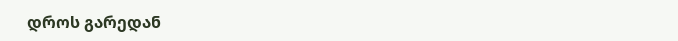დროს გარედან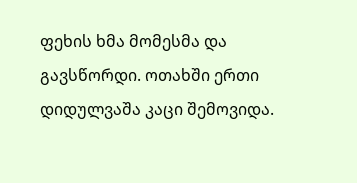ფეხის ხმა მომესმა და გავსწორდი. ოთახში ერთი დიდულვაშა კაცი შემოვიდა.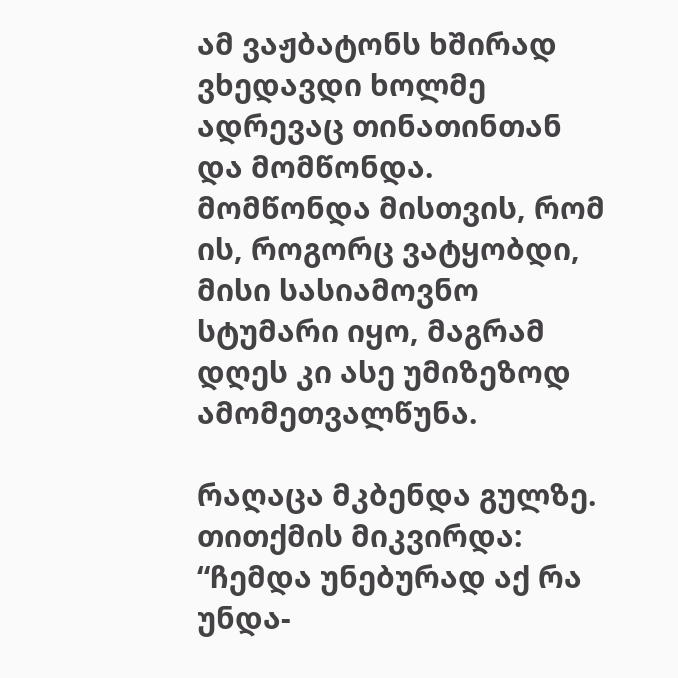ამ ვაჟბატონს ხშირად ვხედავდი ხოლმე ადრევაც თინათინთან და მომწონდა. მომწონდა მისთვის, რომ ის, როგორც ვატყობდი, მისი სასიამოვნო სტუმარი იყო, მაგრამ დღეს კი ასე უმიზეზოდ ამომეთვალწუნა.

რაღაცა მკბენდა გულზე. თითქმის მიკვირდა: “ჩემდა უნებურად აქ რა უნდა-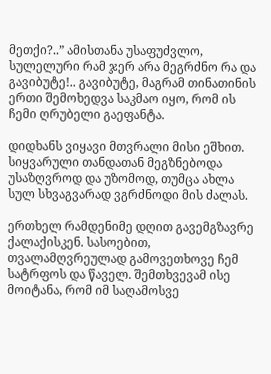მეთქი?..” ამისთანა უსაფუძვლო, სულელური რამ ჯერ არა მეგრძნო რა და გავიბუტე!.. გავიბუტე, მაგრამ თინათინის ერთი შემოხედვა საკმაო იყო, რომ ის ჩემი ღრუბელი გაეფანტა.

დიდხანს ვიყავი მთვრალი მისი ეშხით. სიყვარული თანდათან მეგზნებოდა უსაზღვროდ და უზომოდ, თუმცა ახლა სულ სხვაგვარად ვგრძნოდი მის ძალას.

ერთხელ რამდენიმე დღით გავემგზავრე ქალაქისკენ. სასოებით, თვალამღვრეულად გამოვეთხოვე ჩემ სატრფოს და წაველ. შემთხვევამ ისე მოიტანა, რომ იმ საღამოსვე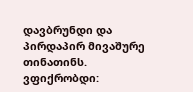დავბრუნდი და პირდაპირ მივაშურე თინათინს. ვფიქრობდი: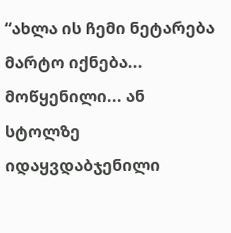“ახლა ის ჩემი ნეტარება მარტო იქნება... მოწყენილი... ან სტოლზე იდაყვდაბჯენილი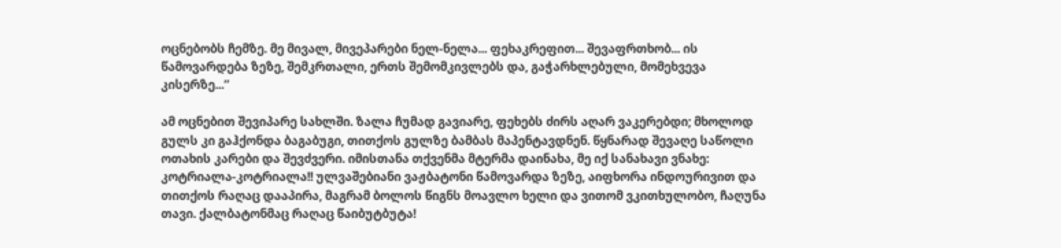ოცნებობს ჩემზე. მე მივალ, მივეპარები ნელ-ნელა... ფეხაკრეფით... შევაფრთხობ... ის წამოვარდება ზეზე, შემკრთალი, ერთს შემომკივლებს და, გაჭარხლებული, მომეხვევა კისერზე...”

ამ ოცნებით შევიპარე სახლში. ზალა ჩუმად გავიარე, ფეხებს ძირს აღარ ვაკერებდი; მხოლოდ გულს კი გაჰქონდა ბაგაბუგი, თითქოს გულზე ბამბას მაპენტავდნენ. წყნარად შევაღე საწოლი ოთახის კარები და შევძვერი. იმისთანა თქვენმა მტერმა დაინახა, მე იქ სანახავი ვნახე: კოტრიალა-კოტრიალა!! ულვაშებიანი ვაჟბატონი წამოვარდა ზეზე, აიფხორა ინდოურივით და თითქოს რაღაც დააპირა, მაგრამ ბოლოს წიგნს მოავლო ხელი და ვითომ ვკითხულობო, ჩაღუნა თავი. ქალბატონმაც რაღაც წაიბუტბუტა!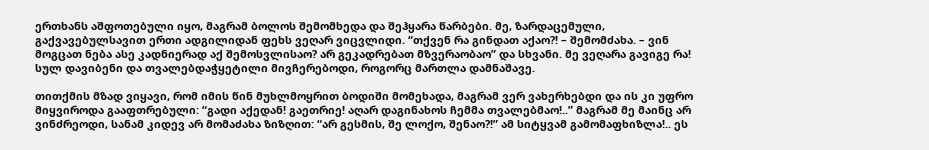ერთხანს აშფოთებული იყო, მაგრამ ბოლოს შემომხედა და შეჰყარა წარბები. მე, ზარდაცემული, გაქვავებულსავით ერთი ადგილიდან ფეხს ვეღარ ვიცვლიდი. “თქვენ რა გინდათ აქაო?! – შემომძახა. – ვინ მოგცათ ნება ასე კადნიერად აქ შემოსვლისაო? არ გეკადრებათ მზვერაობაო” და სხვანი. მე ვეღარა გავიგე რა! სულ დავიბენი და თვალებდაჭყეტილი მივჩერებოდი, როგორც მართლა დამნაშავე.

თითქმის მზად ვიყავი, რომ იმის წინ მუხლმოყრით ბოდიში მომეხადა, მაგრამ ვერ ვახერხებდი და ის კი უფრო მიყვიროდა გააფთრებული: “გადი აქედან! გაეთრიე! აღარ დაგინახოს ჩემმა თვალებმაო!..” მაგრამ მე მაინც არ ვინძრეოდი, სანამ კიდევ არ მომაძახა ზიზღით: “არ გესმის, შე ლოქო, შენაო?!” ამ სიტყვამ გამომაფხიზლა!.. ეს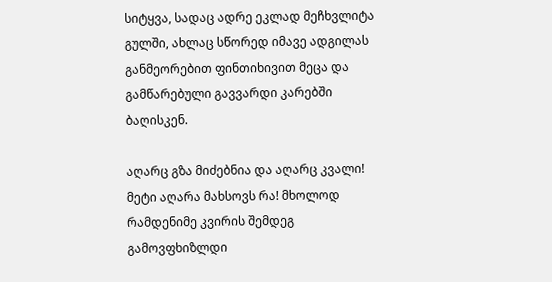სიტყვა, სადაც ადრე ეკლად მეჩხვლიტა გულში, ახლაც სწორედ იმავე ადგილას განმეორებით ფინთიხივით მეცა და გამწარებული გავვარდი კარებში ბაღისკენ.

აღარც გზა მიძებნია და აღარც კვალი! მეტი აღარა მახსოვს რა! მხოლოდ რამდენიმე კვირის შემდეგ გამოვფხიზლდი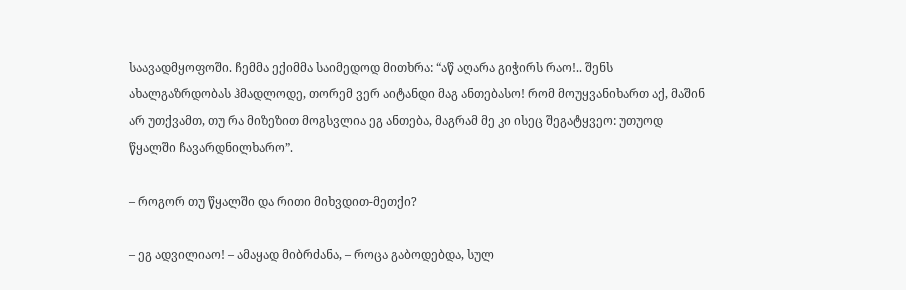საავადმყოფოში. ჩემმა ექიმმა საიმედოდ მითხრა: “აწ აღარა გიჭირს რაო!.. შენს ახალგაზრდობას ჰმადლოდე, თორემ ვერ აიტანდი მაგ ანთებასო! რომ მოუყვანიხართ აქ, მაშინ არ უთქვამთ, თუ რა მიზეზით მოგსვლია ეგ ანთება, მაგრამ მე კი ისეც შეგატყვეო: უთუოდ წყალში ჩავარდნილხარო”.

– როგორ თუ წყალში და რითი მიხვდით-მეთქი?

– ეგ ადვილიაო! – ამაყად მიბრძანა, – როცა გაბოდებდა, სულ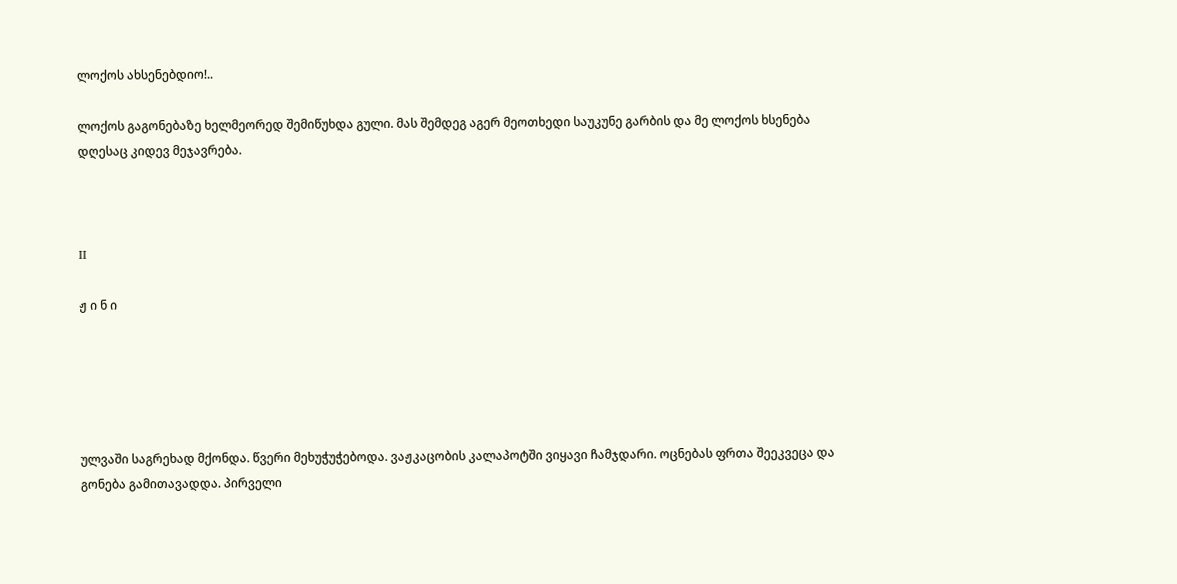ლოქოს ახსენებდიო!..

ლოქოს გაგონებაზე ხელმეორედ შემიწუხდა გული. მას შემდეგ აგერ მეოთხედი საუკუნე გარბის და მე ლოქოს ხსენება დღესაც კიდევ მეჯავრება.



II

ჟ ი ნ ი





ულვაში საგრეხად მქონდა. წვერი მეხუჭუჭებოდა. ვაჟკაცობის კალაპოტში ვიყავი ჩამჯდარი. ოცნებას ფრთა შეეკვეცა და გონება გამითავადდა. პირველი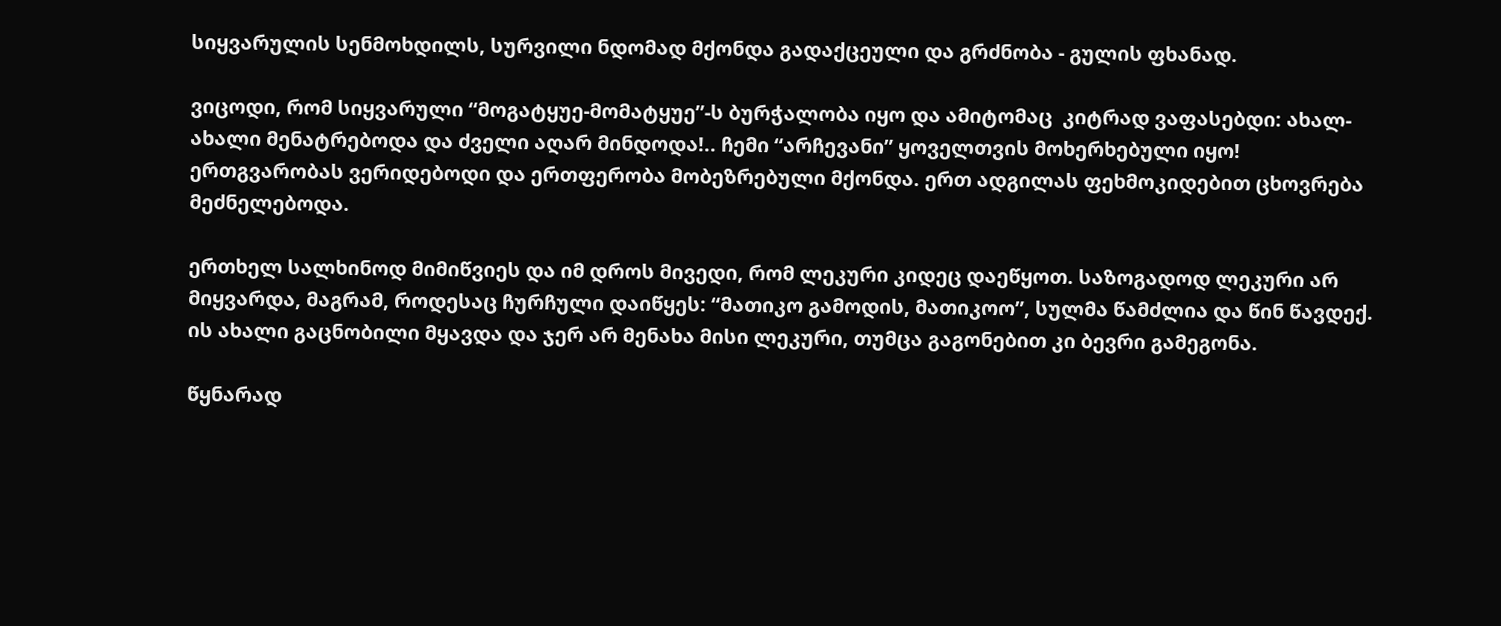სიყვარულის სენმოხდილს, სურვილი ნდომად მქონდა გადაქცეული და გრძნობა - გულის ფხანად.

ვიცოდი, რომ სიყვარული “მოგატყუე-მომატყუე”-ს ბურჭალობა იყო და ამიტომაც  კიტრად ვაფასებდი: ახალ-ახალი მენატრებოდა და ძველი აღარ მინდოდა!.. ჩემი “არჩევანი” ყოველთვის მოხერხებული იყო! ერთგვარობას ვერიდებოდი და ერთფერობა მობეზრებული მქონდა. ერთ ადგილას ფეხმოკიდებით ცხოვრება მეძნელებოდა.

ერთხელ სალხინოდ მიმიწვიეს და იმ დროს მივედი, რომ ლეკური კიდეც დაეწყოთ. საზოგადოდ ლეკური არ მიყვარდა, მაგრამ, როდესაც ჩურჩული დაიწყეს: “მათიკო გამოდის, მათიკოო”, სულმა წამძლია და წინ წავდექ. ის ახალი გაცნობილი მყავდა და ჯერ არ მენახა მისი ლეკური, თუმცა გაგონებით კი ბევრი გამეგონა.

წყნარად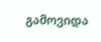გამოვიდა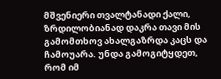მშვენიერი თვალტანადი ქალი, ზრდილობიანად დაკრა თავი მის გამომთხოვ ახალგაზრდა კაცს და ჩამოუარა. უნდა გამოგიტყდეთ, რომ იმ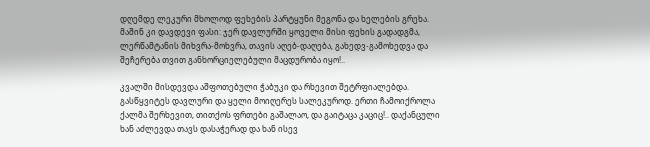დღემდე ლეკური მხოლოდ ფეხების პარტყუნი მეგონა და ხელების გრეხა. მაშინ კი დავდევი ფასი: ჯერ დავლურში ყოველი მისი ფეხის გადადგმა, ლერწამტანის მიხვრა-მოხვრა, თავის აღებ-დაღება, გახედვ-გამოხედვა და შეჩერება თვით განხორციელებული მაცდურობა იყო!..

კვალში მისდევდა აშფოთებული ჭაბუკი და რხევით შეტრფიალებდა. გასწყვიტეს დავლური და ყელი მოიღერეს სალეკუროდ. ერთი ჩამოიქროლა ქალმა შერხევით, თითქოს ფრთები გაშალაო, და გაიტაცა კაციც!.. დაქანცული ხან აძლევდა თავს დასაჭერად და ხან ისევ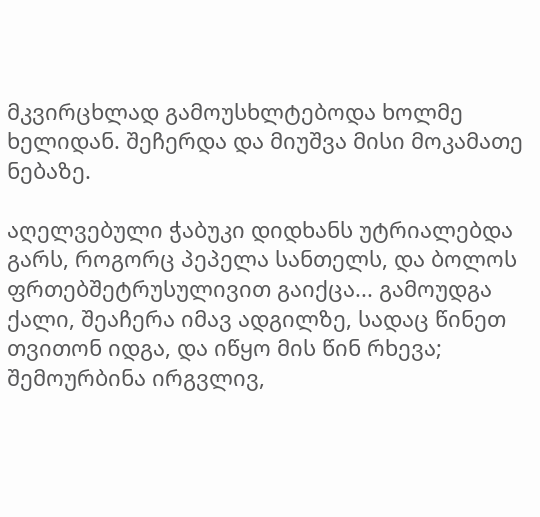მკვირცხლად გამოუსხლტებოდა ხოლმე ხელიდან. შეჩერდა და მიუშვა მისი მოკამათე ნებაზე.

აღელვებული ჭაბუკი დიდხანს უტრიალებდა გარს, როგორც პეპელა სანთელს, და ბოლოს ფრთებშეტრუსულივით გაიქცა... გამოუდგა ქალი, შეაჩერა იმავ ადგილზე, სადაც წინეთ თვითონ იდგა, და იწყო მის წინ რხევა; შემოურბინა ირგვლივ,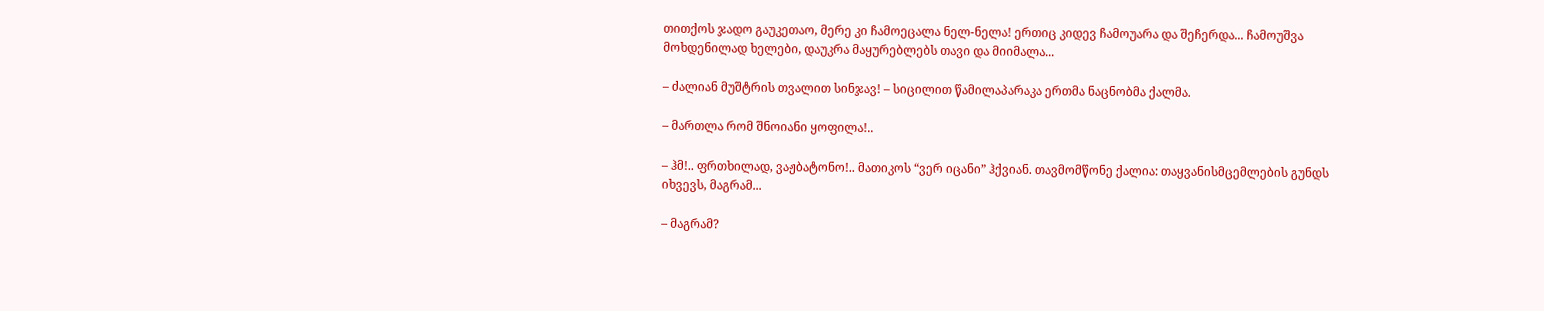თითქოს ჯადო გაუკეთაო, მერე კი ჩამოეცალა ნელ-ნელა! ერთიც კიდევ ჩამოუარა და შეჩერდა... ჩამოუშვა მოხდენილად ხელები, დაუკრა მაყურებლებს თავი და მიიმალა...

– ძალიან მუშტრის თვალით სინჯავ! – სიცილით წამილაპარაკა ერთმა ნაცნობმა ქალმა.

– მართლა რომ შნოიანი ყოფილა!..

– ჰმ!.. ფრთხილად, ვაჟბატონო!.. მათიკოს “ვერ იცანი” ჰქვიან. თავმომწონე ქალია: თაყვანისმცემლების გუნდს იხვევს, მაგრამ...

– მაგრამ?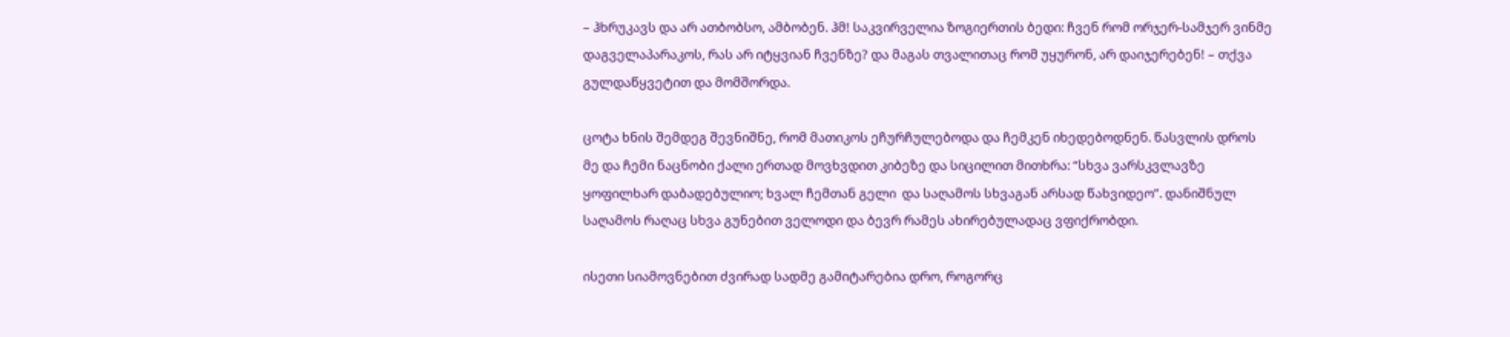– ჰხრუკავს და არ ათბობსო, ამბობენ. ჰმ! საკვირველია ზოგიერთის ბედი: ჩვენ რომ ორჯერ-სამჯერ ვინმე დაგველაპარაკოს, რას არ იტყვიან ჩვენზე? და მაგას თვალითაც რომ უყურონ, არ დაიჯერებენ! – თქვა გულდაწყვეტით და მომშორდა.

ცოტა ხნის შემდეგ შევნიშნე, რომ მათიკოს ეჩურჩულებოდა და ჩემკენ იხედებოდნენ. წასვლის დროს მე და ჩემი ნაცნობი ქალი ერთად მოვხვდით კიბეზე და სიცილით მითხრა: “სხვა ვარსკვლავზე ყოფილხარ დაბადებულიო; ხვალ ჩემთან გელი  და საღამოს სხვაგან არსად წახვიდეო”. დანიშნულ საღამოს რაღაც სხვა გუნებით ველოდი და ბევრ რამეს ახირებულადაც ვფიქრობდი.

ისეთი სიამოვნებით ძვირად სადმე გამიტარებია დრო, როგორც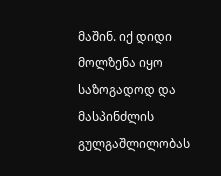მაშინ. იქ დიდი მოლზენა იყო საზოგადოდ და მასპინძლის გულგაშლილობას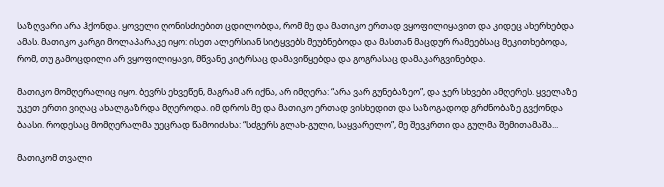საზღვარი არა ჰქონდა. ყოველი ღონისძიებით ცდილობდა, რომ მე და მათიკო ერთად ვყოფილიყავით და კიდეც ახერხებდა ამას. მათიკო კარგი მოლაპარაკე იყო: ისეთ ალერსიან სიტყვებს მეუბნებოდა და მასთან მაცდურ რამეებსაც მეკითხებოდა, რომ, თუ გამოცდილი არ ვყოფილიყავი, მწვანე კიტრსაც დამავიწყებდა და გოგრასაც დამაკარგვინებდა.

მათიკო მომღერალიც იყო. ბევრს ეხვეწენ, მაგრამ არ იქნა, არ იმღერა: “არა ვარ გუნებაზეო”, და ჯერ სხვები ამღერეს. ყველაზე უკეთ ერთი ვიღაც ახალგაზრდა მღეროდა. იმ დროს მე და მათიკო ერთად ვისხედით და საზოგადოდ გრძნობაზე გვქონდა ბაასი. როდესაც მომღერალმა უეცრად წამოიძახა: “სძგერს გლახ-გული, საყვარელო”, მე შევკრთი და გულმა შემითამაშა...

მათიკომ თვალი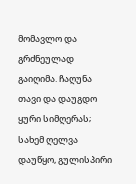მომავლო და გრძნეულად გაიღიმა. ჩაღუნა თავი და დაუგდო ყური სიმღერას; სახემ ღელვა დაუწყო, გულისპირი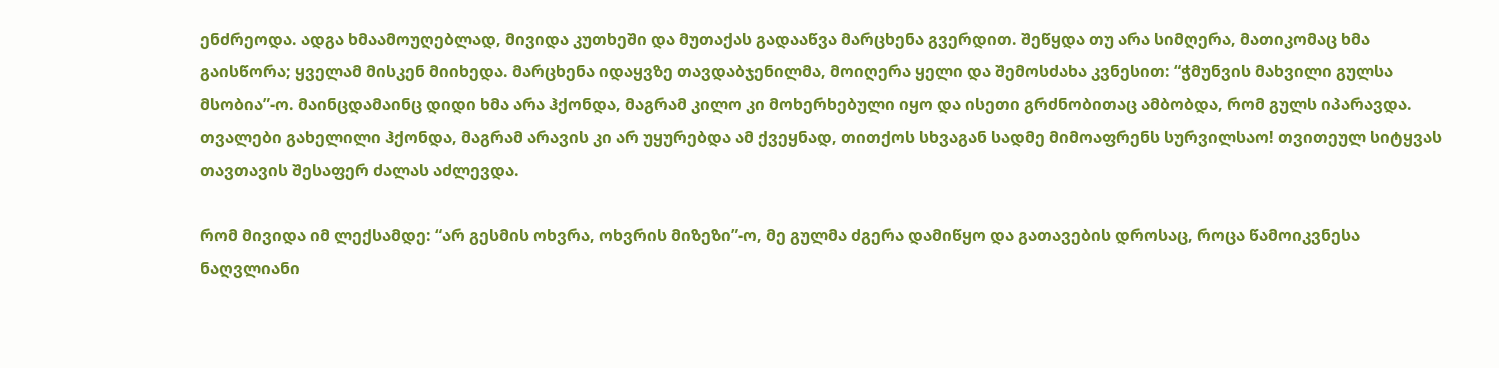ენძრეოდა. ადგა ხმაამოუღებლად, მივიდა კუთხეში და მუთაქას გადააწვა მარცხენა გვერდით. შეწყდა თუ არა სიმღერა, მათიკომაც ხმა გაისწორა; ყველამ მისკენ მიიხედა. მარცხენა იდაყვზე თავდაბჯენილმა, მოიღერა ყელი და შემოსძახა კვნესით: “ჭმუნვის მახვილი გულსა მსობია”-ო. მაინცდამაინც დიდი ხმა არა ჰქონდა, მაგრამ კილო კი მოხერხებული იყო და ისეთი გრძნობითაც ამბობდა, რომ გულს იპარავდა. თვალები გახელილი ჰქონდა, მაგრამ არავის კი არ უყურებდა ამ ქვეყნად, თითქოს სხვაგან სადმე მიმოაფრენს სურვილსაო! თვითეულ სიტყვას თავთავის შესაფერ ძალას აძლევდა.

რომ მივიდა იმ ლექსამდე: “არ გესმის ოხვრა, ოხვრის მიზეზი”-ო, მე გულმა ძგერა დამიწყო და გათავების დროსაც, როცა წამოიკვნესა ნაღვლიანი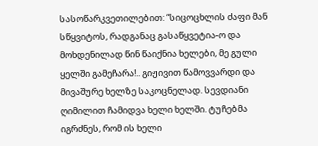სასოწარკვეთილებით: “სიცოცხლის ძაფი მან სწყვიტოს, რადგანაც გასაწყვეტია-ო და მოხდენილად წინ წაიქნია ხელები, მე გული ყელში გამეჩარა!.. გიჟივით წამოვვარდი და მივაშურე ხელზე საკოცნელად. სევდიანი ღიმილით ჩამიდვა ხელი ხელში. ტუჩებმა იგრძნეს, რომ ის ხელი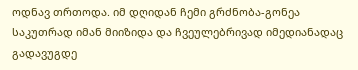ოდნავ თრთოდა. იმ დღიდან ჩემი გრძნობა-გონეა საკუთრად იმან მიიზიდა და ჩვეულებრივად იმედიანადაც გადავუგდე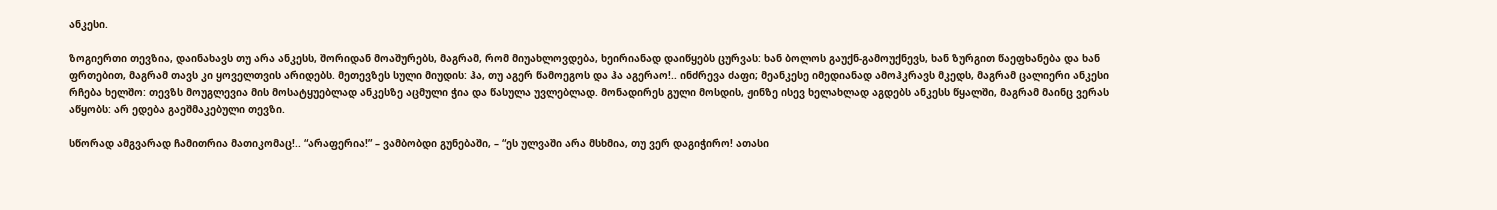ანკესი.

ზოგიერთი თევზია, დაინახავს თუ არა ანკესს, შორიდან მოაშურებს, მაგრამ, რომ მიუახლოვდება, ხეირიანად დაიწყებს ცურვას: ხან ბოლოს გაუქნ-გამოუქნევს, ხან ზურგით წაეფხანება და ხან ფრთებით, მაგრამ თავს კი ყოველთვის არიდებს. მეთევზეს სული მიუდის: ჰა, თუ აგერ წამოეგოს და ჰა აგერაო!.. ინძრევა ძაფი; მეანკესე იმედიანად ამოჰკრავს მკედს, მაგრამ ცალიერი ანკესი რჩება ხელშო: თევზს მოუგლევია მის მოსატყუებლად ანკესზე აცმული ჭია და წასულა უვლებლად. მონადირეს გული მოსდის, ჟინზე ისევ ხელახლად აგდებს ანკესს წყალში, მაგრამ მაინც ვერას აწყობს: არ ედება გაეშმაკებული თევზი.

სწორად ამგვარად ჩამითრია მათიკომაც!.. “არაფერია!” – ვამბობდი გუნებაში, – “ეს ულვაში არა მსხმია, თუ ვერ დაგიჭირო! ათასი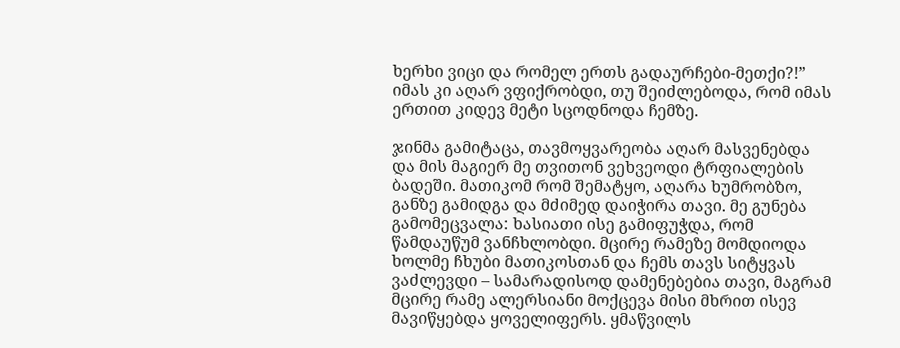ხერხი ვიცი და რომელ ერთს გადაურჩები-მეთქი?!” იმას კი აღარ ვფიქრობდი, თუ შეიძლებოდა, რომ იმას ერთით კიდევ მეტი სცოდნოდა ჩემზე.

ჯინმა გამიტაცა, თავმოყვარეობა აღარ მასვენებდა და მის მაგიერ მე თვითონ ვეხვეოდი ტრფიალების ბადეში. მათიკომ რომ შემატყო, აღარა ხუმრობზო, განზე გამიდგა და მძიმედ დაიჭირა თავი. მე გუნება გამომეცვალა: ხასიათი ისე გამიფუჭდა, რომ წამდაუწუმ ვანჩხლობდი. მცირე რამეზე მომდიოდა ხოლმე ჩხუბი მათიკოსთან და ჩემს თავს სიტყვას ვაძლევდი – სამარადისოდ დამენებებია თავი, მაგრამ მცირე რამე ალერსიანი მოქცევა მისი მხრით ისევ მავიწყებდა ყოველიფერს. ყმაწვილს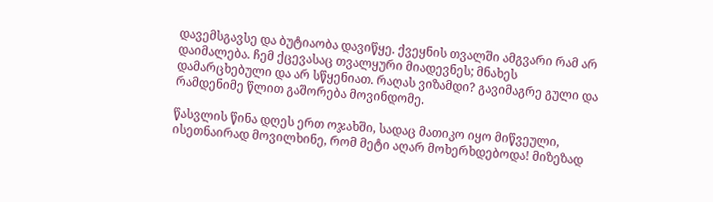დავემსგავსე და ბუტიაობა დავიწყე. ქვეყნის თვალში ამგვარი რამ არ დაიმალება. ჩემ ქცევასაც თვალყური მიადევნეს; მნახეს დამარცხებული და არ სწყენიათ. რაღას ვიზამდი? გავიმაგრე გული და რამდენიმე წლით გაშორება მოვინდომე.

წასვლის წინა დღეს ერთ ოჯახში, სადაც მათიკო იყო მიწვეული, ისეთნაირად მოვილხინე, რომ მეტი აღარ მოხერხდებოდა! მიზეზად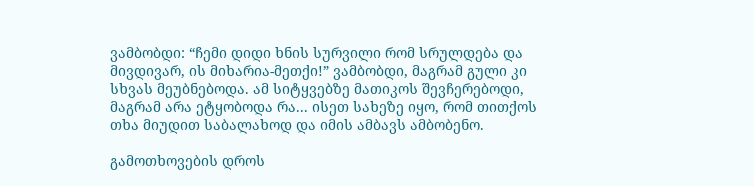ვამბობდი: “ჩემი დიდი ხნის სურვილი რომ სრულდება და მივდივარ, ის მიხარია-მეთქი!” ვამბობდი, მაგრამ გული კი სხვას მეუბნებოდა. ამ სიტყვებზე მათიკოს შევჩერებოდი, მაგრამ არა ეტყობოდა რა... ისეთ სახეზე იყო, რომ თითქოს თხა მიუდით საბალახოდ და იმის ამბავს ამბობენო.

გამოთხოვების დროს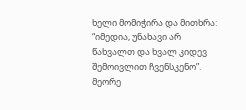ხელი მომიჭირა და მითხრა: “იმედია, უნახავი არ წახვალთ და ხვალ კიდევ შემოივლით ჩვენსკენო”. მეორე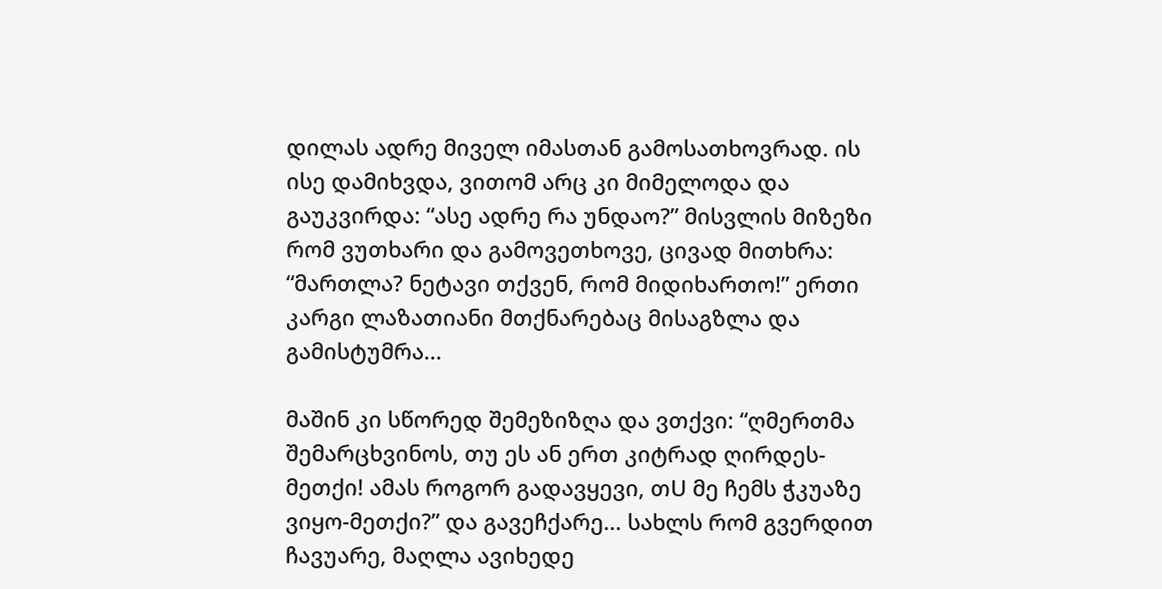დილას ადრე მიველ იმასთან გამოსათხოვრად. ის ისე დამიხვდა, ვითომ არც კი მიმელოდა და გაუკვირდა: “ასე ადრე რა უნდაო?” მისვლის მიზეზი რომ ვუთხარი და გამოვეთხოვე, ცივად მითხრა: “მართლა? ნეტავი თქვენ, რომ მიდიხართო!” ერთი კარგი ლაზათიანი მთქნარებაც მისაგზლა და გამისტუმრა...

მაშინ კი სწორედ შემეზიზღა და ვთქვი: “ღმერთმა შემარცხვინოს, თუ ეს ან ერთ კიტრად ღირდეს-მეთქი! ამას როგორ გადავყევი, თU მე ჩემს ჭკუაზე ვიყო-მეთქი?” და გავეჩქარე... სახლს რომ გვერდით ჩავუარე, მაღლა ავიხედე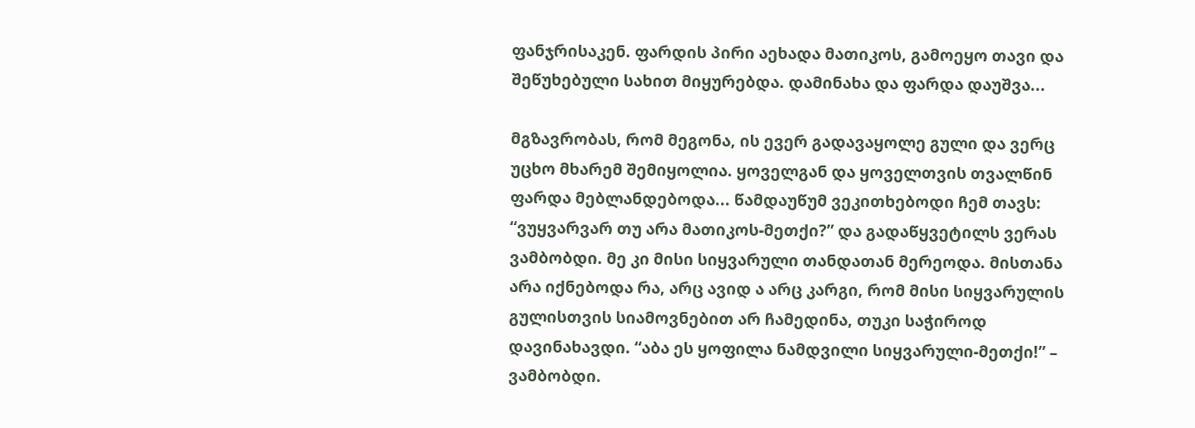ფანჯრისაკენ. ფარდის პირი აეხადა მათიკოს, გამოეყო თავი და შეწუხებული სახით მიყურებდა. დამინახა და ფარდა დაუშვა...

მგზავრობას, რომ მეგონა, ის ევერ გადავაყოლე გული და ვერც უცხო მხარემ შემიყოლია. ყოველგან და ყოველთვის თვალწინ ფარდა მებლანდებოდა... წამდაუწუმ ვეკითხებოდი ჩემ თავს: “ვუყვარვარ თუ არა მათიკოს-მეთქი?” და გადაწყვეტილს ვერას ვამბობდი. მე კი მისი სიყვარული თანდათან მერეოდა. მისთანა არა იქნებოდა რა, არც ავიდ ა არც კარგი, რომ მისი სიყვარულის გულისთვის სიამოვნებით არ ჩამედინა, თუკი საჭიროდ დავინახავდი. “აბა ეს ყოფილა ნამდვილი სიყვარული-მეთქი!” – ვამბობდი.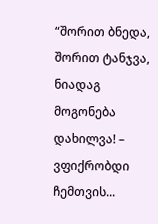“შორით ბნედა, შორით ტანჯვა, ნიადაგ მოგონება დახილვა! – ვფიქრობდი ჩემთვის...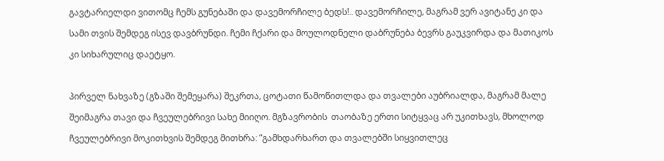გავტარიელდი ვითომც ჩემს გუნებაში და დავემორჩილე ბედს!.. დავემორჩილე, მაგრამ ვერ ავიტანე კი და სამი თვის შემდეგ ისევ დავბრუნდი. ჩემი ჩქარი და მოულოდნელი დაბრუნება ბევრს გაუკვირდა და მათიკოს კი სიხარულიც დაეტყო.

პირველ ნახვაზე (გზაში შემეყარა) შეკრთა, ცოტათი წამოწითლდა და თვალები აუბრიალდა, მაგრამ მალე შეიმაგრა თავი და ჩვეულებრივი სახე მიიღო. მგზავრობის  თაობაზე ერთი სიტყვაც არ უკითხავს, მხოლოდ ჩვეულებრივი მოკითხვის შემდეგ მითხრა: “გამხდარხართ და თვალებში სიყვითლეც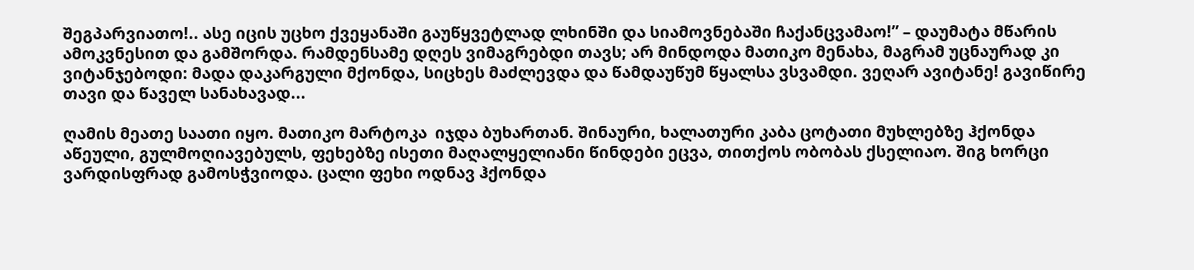შეგპარვიათო!.. ასე იცის უცხო ქვეყანაში გაუწყვეტლად ლხინში და სიამოვნებაში ჩაქანცვამაო!” – დაუმატა მწარის ამოკვნესით და გამშორდა. რამდენსამე დღეს ვიმაგრებდი თავს; არ მინდოდა მათიკო მენახა, მაგრამ უცნაურად კი ვიტანჯებოდი: მადა დაკარგული მქონდა, სიცხეს მაძლევდა და წამდაუწუმ წყალსა ვსვამდი. ვეღარ ავიტანე! გავიწირე თავი და წაველ სანახავად...

ღამის მეათე საათი იყო. მათიკო მარტოკა  იჯდა ბუხართან. შინაური, ხალათური კაბა ცოტათი მუხლებზე ჰქონდა აწეული, გულმოღიავებულს, ფეხებზე ისეთი მაღალყელიანი წინდები ეცვა, თითქოს ობობას ქსელიაო. შიგ ხორცი ვარდისფრად გამოსჭვიოდა. ცალი ფეხი ოდნავ ჰქონდა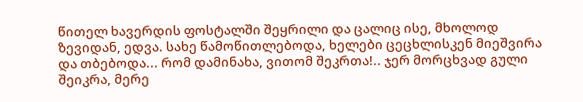წითელ ხავერდის ფოსტალში შეყრილი და ცალიც ისე, მხოლოდ ზევიდან, ედვა. სახე წამოწითლებოდა, ხელები ცეცხლისკენ მიეშვირა და თბებოდა... რომ დამინახა, ვითომ შეკრთა!.. ჯერ მორცხვად გული შეიკრა, მერე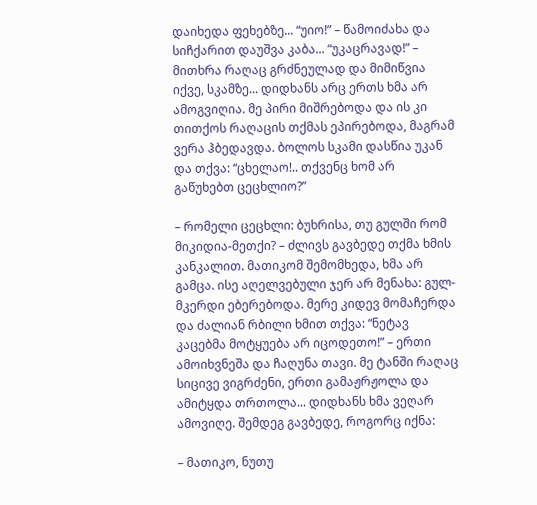დაიხედა ფეხებზე... “უიო!” – წამოიძახა და სიჩქარით დაუშვა კაბა... “უკაცრავად!” – მითხრა რაღაც გრძნეულად და მიმიწვია იქვე, სკამზე... დიდხანს არც ერთს ხმა არ ამოგვიღია. მე პირი მიშრებოდა და ის კი თითქოს რაღაცის თქმას ეპირებოდა, მაგრამ ვერა ჰბედავდა. ბოლოს სკამი დასწია უკან და თქვა: “ცხელაო!.. თქვენც ხომ არ გაწუხებთ ცეცხლიო?”

– რომელი ცეცხლი: ბუხრისა, თუ გულში რომ მიკიდია-მეთქი? – ძლივს გავბედე თქმა ხმის კანკალით. მათიკომ შემომხედა, ხმა არ გამცა. ისე აღელვებული ჯერ არ მენახა: გულ-მკერდი ებერებოდა. მერე კიდევ მომაჩერდა და ძალიან რბილი ხმით თქვა: “ნეტავ კაცებმა მოტყუება არ იცოდეთო!” – ერთი ამოიხვნეშა და ჩაღუნა თავი. მე ტანში რაღაც სიცივე ვიგრძენი, ერთი გამაჟრჟოლა და ამიტყდა თრთოლა... დიდხანს ხმა ვეღარ ამოვიღე. შემდეგ გავბედე, როგორც იქნა:

– მათიკო, ნუთუ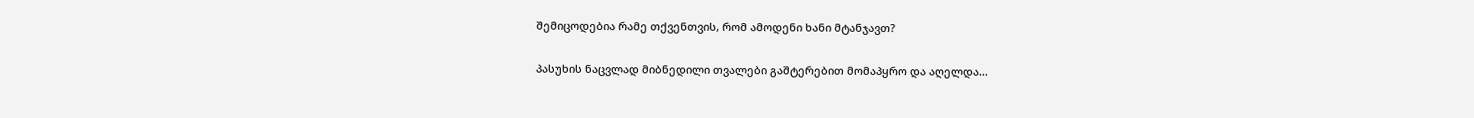შემიცოდებია რამე თქვენთვის, რომ ამოდენი ხანი მტანჯავთ?

პასუხის ნაცვლად მიბნედილი თვალები გაშტერებით მომაპყრო და აღელდა...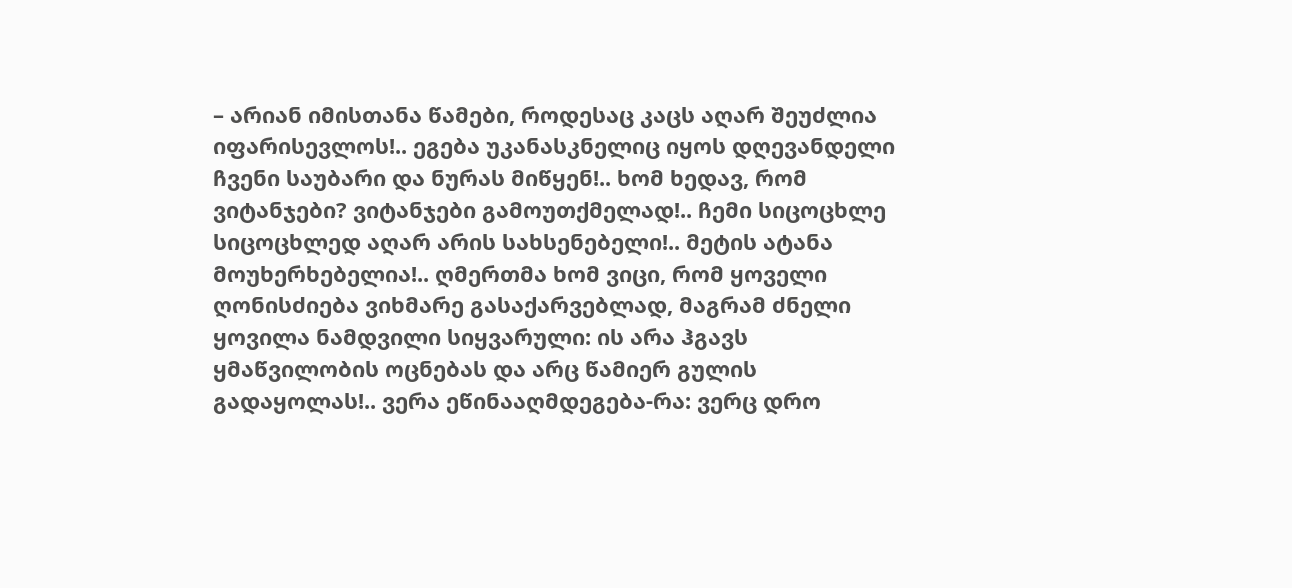– არიან იმისთანა წამები, როდესაც კაცს აღარ შეუძლია იფარისევლოს!.. ეგება უკანასკნელიც იყოს დღევანდელი ჩვენი საუბარი და ნურას მიწყენ!.. ხომ ხედავ, რომ ვიტანჯები? ვიტანჯები გამოუთქმელად!.. ჩემი სიცოცხლე სიცოცხლედ აღარ არის სახსენებელი!.. მეტის ატანა მოუხერხებელია!.. ღმერთმა ხომ ვიცი, რომ ყოველი ღონისძიება ვიხმარე გასაქარვებლად, მაგრამ ძნელი ყოვილა ნამდვილი სიყვარული: ის არა ჰგავს ყმაწვილობის ოცნებას და არც წამიერ გულის გადაყოლას!.. ვერა ეწინააღმდეგება-რა: ვერც დრო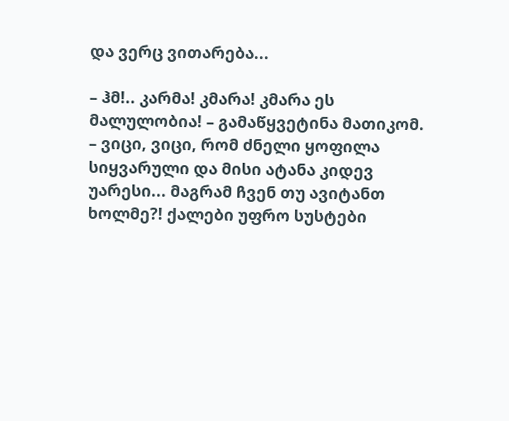და ვერც ვითარება...

– ჰმ!.. კარმა! კმარა! კმარა ეს მალულობია! – გამაწყვეტინა მათიკომ. – ვიცი, ვიცი, რომ ძნელი ყოფილა სიყვარული და მისი ატანა კიდევ უარესი... მაგრამ ჩვენ თუ ავიტანთ ხოლმე?! ქალები უფრო სუსტები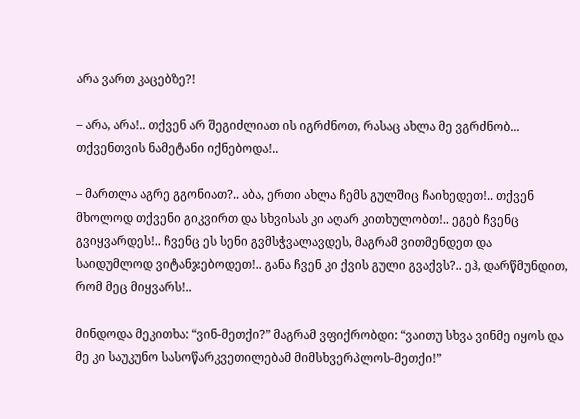არა ვართ კაცებზე?!

– არა, არა!.. თქვენ არ შეგიძლიათ ის იგრძნოთ, რასაც ახლა მე ვგრძნობ... თქვენთვის ნამეტანი იქნებოდა!..

– მართლა აგრე გგონიათ?.. აბა, ერთი ახლა ჩემს გულშიც ჩაიხედეთ!.. თქვენ მხოლოდ თქვენი გიკვირთ და სხვისას კი აღარ კითხულობთ!.. ეგებ ჩვენც გვიყვარდეს!.. ჩვენც ეს სენი გვმსჭვალავდეს, მაგრამ ვითმენდეთ და საიდუმლოდ ვიტანჯებოდეთ!.. განა ჩვენ კი ქვის გული გვაქვს?.. ეჰ, დარწმუნდით, რომ მეც მიყვარს!..

მინდოდა მეკითხა: “ვინ-მეთქი?” მაგრამ ვფიქრობდი: “ვაითუ სხვა ვინმე იყოს და მე კი საუკუნო სასოწარკვეთილებამ მიმსხვერპლოს-მეთქი!”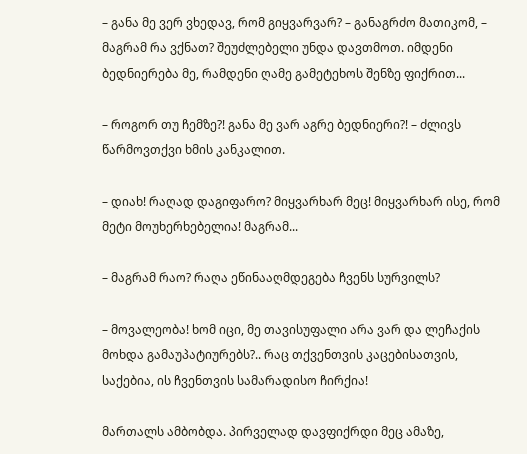– განა მე ვერ ვხედავ, რომ გიყვარვარ? – განაგრძო მათიკომ, – მაგრამ რა ვქნათ? შეუძლებელი უნდა დავთმოთ. იმდენი ბედნიერება მე, რამდენი ღამე გამეტეხოს შენზე ფიქრით...

– როგორ თუ ჩემზე?! განა მე ვარ აგრე ბედნიერი?! – ძლივს წარმოვთქვი ხმის კანკალით.

– დიახ! რაღად დაგიფარო? მიყვარხარ მეც! მიყვარხარ ისე, რომ მეტი მოუხერხებელია! მაგრამ...

– მაგრამ რაო? რაღა ეწინააღმდეგება ჩვენს სურვილს?

– მოვალეობა! ხომ იცი, მე თავისუფალი არა ვარ და ლეჩაქის მოხდა გამაუპატიურებს?.. რაც თქვენთვის კაცებისათვის, საქებია, ის ჩვენთვის სამარადისო ჩირქია!

მართალს ამბობდა. პირველად დავფიქრდი მეც ამაზე,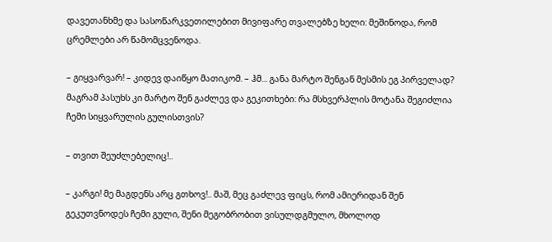დავეთანხმე და სასოწარკვეთილებით მივიფარე თვალებზე ხელი: მეშინოდა, რომ ცრემლები არ წამომცვენოდა.

– გიყვარვარ! – კიდევ დაიწყო მათიკომ. – ჰმ... განა მარტო შენგან მესმის ეგ პირველად? მაგრამ პასუხს კი მარტო შენ გაძლევ და გეკითხები: რა მსხვერპლის მოტანა შეგიძლია ჩემი სიყვარულის გულისთვის?

– თვით შეუძლებელიც!..

– კარგი! მე მაგდენს არც გთხოვ!.. მაშ, მეც გაძლევ ფიცს, რომ ამიერიდან შენ გეკუთვნოდეს ჩემი გული, შენი მეგობრობით ვისულდგმულო, მხოლოდ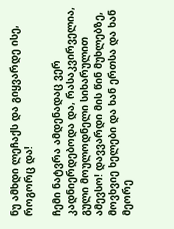ნუ ამხდი ლეჩაქს და გიყვარდე ისე, როგორც და!

ჩემი ნატვრა ამდენადაც ვერ კადნიერდებოდა და, რასაკვირველია, გული მოულოდნელი სიხარულით ამევსო! დავვარდი მის წინ მუხლებზე, მოვხვიე ხელები და ხან ერთსა და ხან მეორე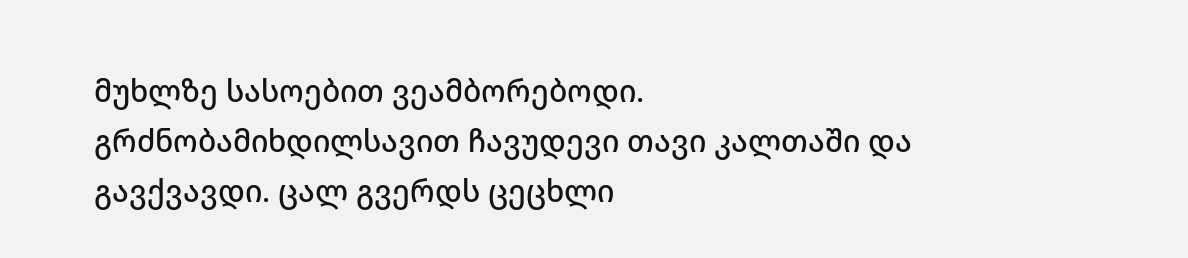მუხლზე სასოებით ვეამბორებოდი. გრძნობამიხდილსავით ჩავუდევი თავი კალთაში და გავქვავდი. ცალ გვერდს ცეცხლი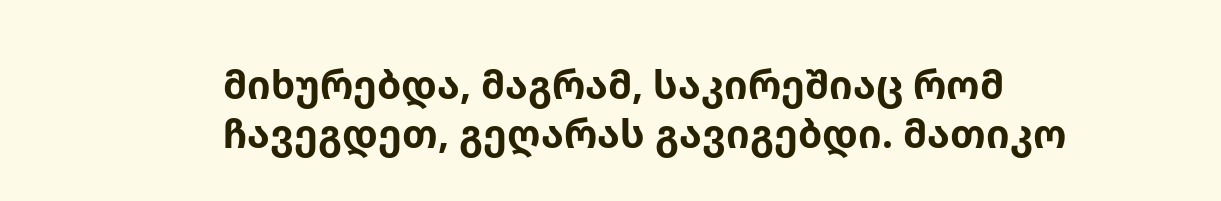მიხურებდა, მაგრამ, საკირეშიაც რომ ჩავეგდეთ, გეღარას გავიგებდი. მათიკო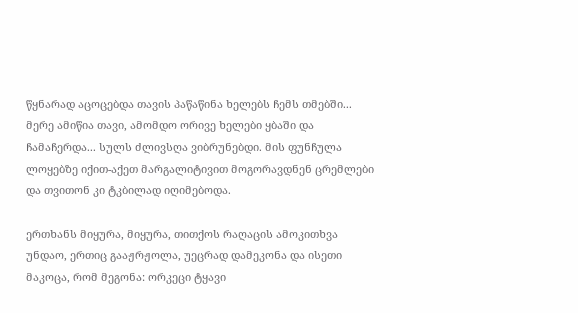წყნარად აცოცებდა თავის პაწაწინა ხელებს ჩემს თმებში... მერე ამიწია თავი, ამომდო ორივე ხელები ყბაში და ჩამაჩერდა... სულს ძლივსღა ვიბრუნებდი. მის ფუნჩულა ლოყებზე იქით-აქეთ მარგალიტივით მოგორავდნენ ცრემლები და თვითონ კი ტკბილად იღიმებოდა.

ერთხანს მიყურა, მიყურა, თითქოს რაღაცის ამოკითხვა უნდაო, ერთიც გააჟრჟოლა, უეცრად დამეკონა და ისეთი მაკოცა, რომ მეგონა: ორკეცი ტყავი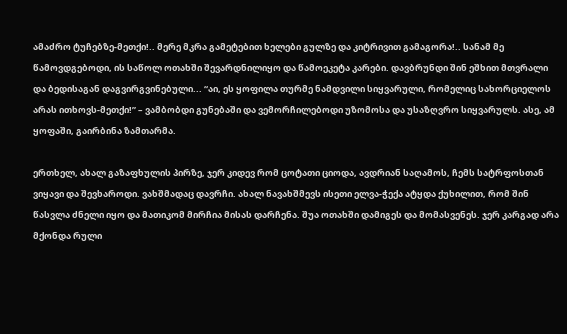ამაძრო ტუჩებზე-მეთქი!.. მერე მკრა გამეტებით ხელები გულზე და კიტრივით გამაგორა!.. სანამ მე წამოვდგებოდი, ის საწოლ ოთახში შევარდნილიყო და წამოეკეტა კარები. დავბრუნდი შინ ეშხით მთვრალი და ბედისაგან დაგვირგვინებული... “აი, ეს ყოფილა თურმე ნამდვილი სიყვარული, რომელიც სახორციელოს არას ითხოვს-მეთქი!” – ვამბობდი გუნებაში და ვემორჩილებოდი უზომოსა და უსაზღვრო სიყვარულს. ასე, ამ ყოფაში, გაირბინა ზამთარმა.

ერთხელ, ახალ გაზაფხულის პირზე, ჯერ კიდევ რომ ცოტათი ციოდა, ავდრიან საღამოს, ჩემს სატრფოსთან ვიყავი და შევხაროდი. ვახშმადაც დავრჩი. ახალ ნავახშმევს ისეთი ელვა-ჭექა ატყდა ქუხილით, რომ შინ წასვლა ძნელი იყო და მათიკომ მირჩია მისას დარჩენა. შუა ოთახში დამიგეს და მომასვენეს. ჯერ კარგად არა მქონდა რული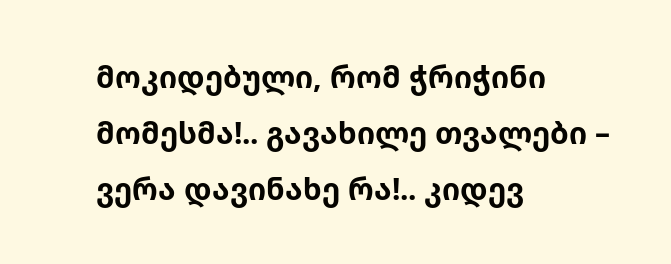მოკიდებული, რომ ჭრიჭინი მომესმა!.. გავახილე თვალები – ვერა დავინახე რა!.. კიდევ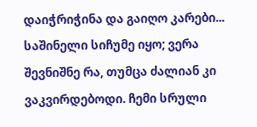დაიჭრიჭინა და გაიღო კარები... საშინელი სიჩუმე იყო; ვერა შევნიშნე რა, თუმცა ძალიან კი ვაკვირდებოდი. ჩემი სრული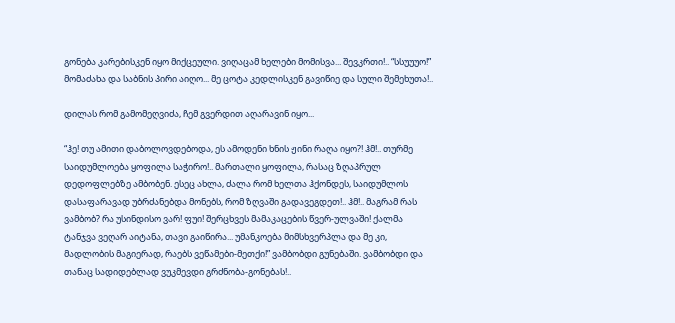გონება კარებისკენ იყო მიქცეული. ვიღაცამ ხელები მომისვა... შევკრთი!.. “სსუუუო!” მომაძახა და საბნის პირი აიღო... მე ცოტა კედლისკენ გავიწიე და სული შემეხუთა!..

დილას რომ გამომეღვიძა, ჩემ გვერდით აღარავინ იყო...

“ჰე! თუ ამითი დაბოლოვდებოდა, ეს ამოდენი ხნის ჟინი რაღა იყო?! ჰმ!.. თურმე საიდუმლოება ყოფილა საჭირო!.. მართალი ყოფილა, რასაც ზღაპრულ დედოფლებზე ამბობენ. ესეც ახლა, ძალა რომ ხელთა ჰქონდეს, საიდუმლოს დასაფარავად უბრძანებდა მონებს, რომ ზღვაში გადავეგდეთ!.. ჰმ!.. მაგრამ რას ვამბობ? რა უსინდისო ვარ! ფუი! შერცხვეს მამაკაცების წვერ-ულვაში! ქალმა ტანჯვა ვეღარ აიტანა, თავი გაიწირა... უმანკოება მიმსხვერპლა და მე კი, მადლობის მაგიერად, რაებს ვეწამები-მეთქი!” ვამბობდი გუნებაში. ვამბობდი და თანაც სადიდებლად ვუკმევდი გრძნობა-გონებას!..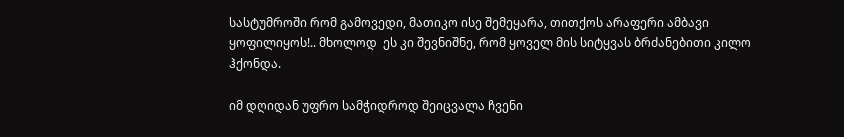სასტუმროში რომ გამოვედი, მათიკო ისე შემეყარა, თითქოს არაფერი ამბავი ყოფილიყოს!.. მხოლოდ  ეს კი შევნიშნე, რომ ყოველ მის სიტყვას ბრძანებითი კილო ჰქონდა.

იმ დღიდან უფრო სამჭიდროდ შეიცვალა ჩვენი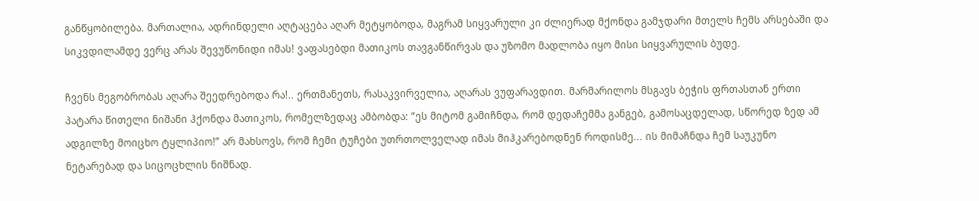განწყობილება. მართალია, ადრინდელი აღტაცება აღარ მეტყობოდა, მაგრამ სიყვარული კი ძლიერად მქონდა გამჯდარი მთელს ჩემს არსებაში და სიკვდილამდე ვერც არას შევუწონიდი იმას! ვაფასებდი მათიკოს თავგანწირვას და უზომო მადლობა იყო მისი სიყვარულის ბუდე.

ჩვენს მეგობრობას აღარა შეედრებოდა რა!.. ერთმანეთს, რასაკვირველია, აღარას ვუფარავდით. მარმარილოს მსგავს ბეჭის ფრთასთან ერთი პატარა წითელი ნიშანი ჰქონდა მათიკოს, რომელზედაც ამბობდა: “ეს მიტომ გამიჩნდა, რომ დედაჩემმა განგებ, გამოსაცდელად, სწორედ ზედ ამ ადგილზე მოიცხო ტყლიპიო!” არ მახსოვს, რომ ჩემი ტუჩები უთრთოლველად იმას მიჰკარებოდნენ როდისმე... ის მიმაჩნდა ჩემ საუკუნო ნეტარებად და სიცოცხლის ნიშნად.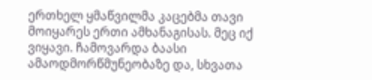ერთხელ ყმაწვილმა კაცებმა თავი მოიყარეს ერთი ამხანაგისას. მეც იქ ვიყავი. ჩამოვარდა ბაასი ამაოდმორწმუნეობაზე და, სხვათა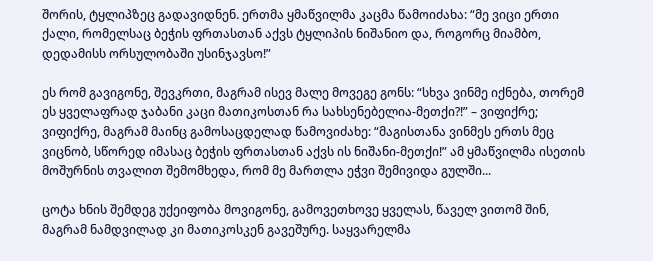შორის, ტყლიპზეც გადავიდნენ. ერთმა ყმაწვილმა კაცმა წამოიძახა: “მე ვიცი ერთი ქალი, რომელსაც ბეჭის ფრთასთან აქვს ტყლიპის ნიშანიო და, როგორც მიამბო, დედამისს ორსულობაში უსინჯავსო!”

ეს რომ გავიგონე, შევკრთი, მაგრამ ისევ მალე მოვეგე გონს: “სხვა ვინმე იქნება, თორემ ეს ყველაფრად ჯაბანი კაცი მათიკოსთან რა სახსენებელია-მეთქი?!” – ვიფიქრე; ვიფიქრე, მაგრამ მაინც გამოსაცდელად წამოვიძახე: “მაგისთანა ვინმეს ერთს მეც ვიცნობ, სწორედ იმასაც ბეჭის ფრთასთან აქვს ის ნიშანი-მეთქი!” ამ ყმაწვილმა ისეთის მოშურნის თვალით შემომხედა, რომ მე მართლა ეჭვი შემივიდა გულში...

ცოტა ხნის შემდეგ უქეიფობა მოვიგონე, გამოვეთხოვე ყველას, წაველ ვითომ შინ, მაგრამ ნამდვილად კი მათიკოსკენ გავეშურე. საყვარელმა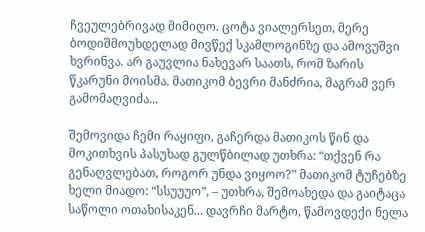ჩვეულებრივად მიმიღო. ცოტა ვიალერსეთ, მერე ბოდიშმოუხდელად მივწექ სკამლოგინზე და ამოვუშვი ხვრინვა. არ გაუვლია ნახევარ საათს, რომ ზარის წკარუნი მოისმა. მათიკომ ბევრი მანძრია, მაგრამ ვერ გამომაღვიძა...

შემოვიდა ჩემი რაყიფი, გაჩერდა მათიკოს წინ და მოკითხვის პასუხად გულწბილად უთხრა: “თქვენ რა გენაღვლებათ, როგორ უნდა ვიყოო?” მათიკომ ტუჩებზე ხელი მიადო: “სსუუუო”, – უთხრა, შემოახედა და გაიტაცა საწოლი ოთახისაკენ... დავრჩი მარტო, წამოვდექი ნელა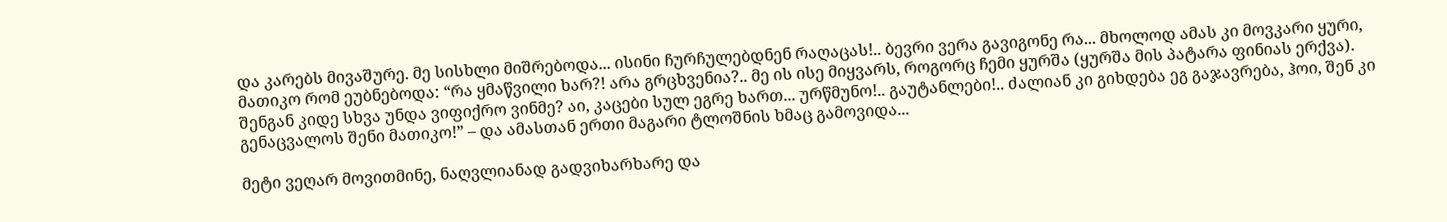და კარებს მივაშურე. მე სისხლი მიშრებოდა... ისინი ჩურჩულებდნენ რაღაცას!.. ბევრი ვერა გავიგონე რა... მხოლოდ ამას კი მოვკარი ყური, მათიკო რომ ეუბნებოდა: “რა ყმაწვილი ხარ?! არა გრცხვენია?.. მე ის ისე მიყვარს, როგორც ჩემი ყურშა (ყურშა მის პატარა ფინიას ერქვა). შენგან კიდე სხვა უნდა ვიფიქრო ვინმე? აი, კაცები სულ ეგრე ხართ... ურწმუნო!.. გაუტანლები!.. ძალიან კი გიხდება ეგ გაჯავრება, ჰოი, შენ კი გენაცვალოს შენი მათიკო!” – და ამასთან ერთი მაგარი ტლოშნის ხმაც გამოვიდა...

მეტი ვეღარ მოვითმინე, ნაღვლიანად გადვიხარხარე და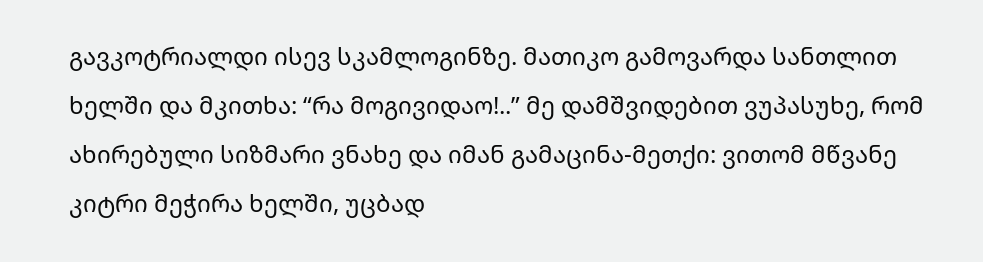გავკოტრიალდი ისევ სკამლოგინზე. მათიკო გამოვარდა სანთლით ხელში და მკითხა: “რა მოგივიდაო!..” მე დამშვიდებით ვუპასუხე, რომ ახირებული სიზმარი ვნახე და იმან გამაცინა-მეთქი: ვითომ მწვანე კიტრი მეჭირა ხელში, უცბად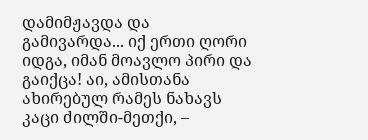დამიმჟავდა და გამივარდა... იქ ერთი ღორი იდგა, იმან მოავლო პირი და გაიქცა! აი, ამისთანა ახირებულ რამეს ნახავს კაცი ძილში-მეთქი, –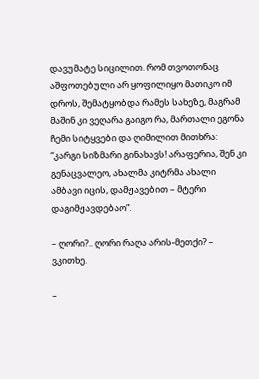დავუმატე სიცილით. რომ თვოთონაც აშფოთებული არ ყოფილიყო მათიკო იმ დროს, შემატყობდა რამეს სახეზე, მაგრამ მაშინ კი ვეღარა გაიგო რა, მართალი ეგონა ჩემი სიტყვები და ღიმილით მითხრა: “კარგი სიზმარი გინახავს! არაფერია, შენ კი გენაცვალეო, ახალმა კიტრმა ახალი ამბავი იცის, დამჟავებით – მტერი დაგიმჟავდებაო”.

– ღორი?.. ღორი რაღა არის-მეთქი? – ვკითხე.

–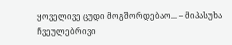ყოველივე ცუდი მოგშორდებაო... – მიპასუხა ჩვეულებრივი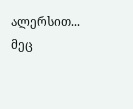ალერსით... მეც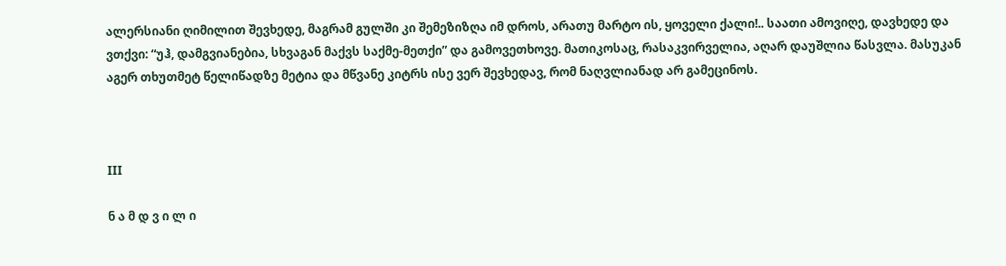ალერსიანი ღიმილით შევხედე, მაგრამ გულში კი შემეზიზღა იმ დროს, არათუ მარტო ის, ყოველი ქალი!.. საათი ამოვიღე, დავხედე და ვთქვი: “უჰ, დამგვიანებია, სხვაგან მაქვს საქმე-მეთქი” და გამოვეთხოვე. მათიკოსაც, რასაკვირველია, აღარ დაუშლია წასვლა. მასუკან აგერ თხუთმეტ წელიწადზე მეტია და მწვანე კიტრს ისე ვერ შევხედავ, რომ ნაღვლიანად არ გამეცინოს.



III

ნ ა მ დ ვ ი ლ ი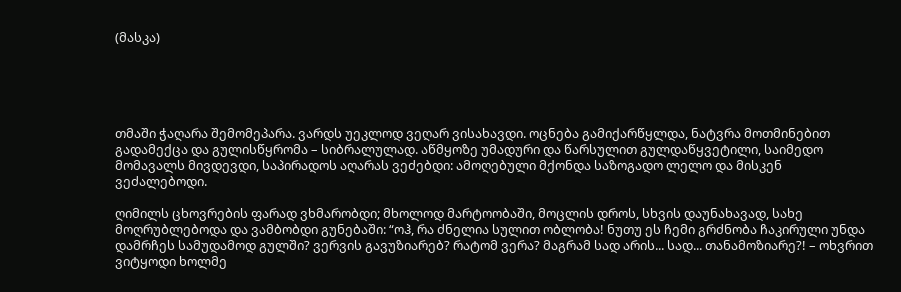(მასკა)





თმაში ჭაღარა შემომეპარა. ვარდს უეკლოდ ვეღარ ვისახავდი. ოცნება გამიქარწყლდა, ნატვრა მოთმინებით გადამექცა და გულისწყრომა – სიბრალულად. აწმყოზე უმადური და წარსულით გულდაწყვეტილი, საიმედო მომავალს მივდევდი, საპირადოს აღარას ვეძებდი: ამოღებული მქონდა საზოგადო ლელო და მისკენ ვეძალებოდი.

ღიმილს ცხოვრების ფარად ვხმარობდი; მხოლოდ მარტოობაში, მოცლის დროს, სხვის დაუნახავად, სახე მოღრუბლებოდა და ვამბობდი გუნებაში: “ოჰ, რა ძნელია სულით ობლობა! ნუთუ ეს ჩემი გრძნობა ჩაკირული უნდა დამრჩეს სამუდამოდ გულში? ვერვის გავუზიარებ? რატომ ვერა? მაგრამ სად არის... სად... თანამოზიარე?! – ოხვრით ვიტყოდი ხოლმე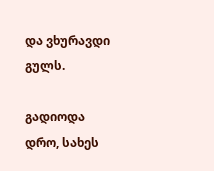და ვხურავდი გულს.

გადიოდა დრო, სახეს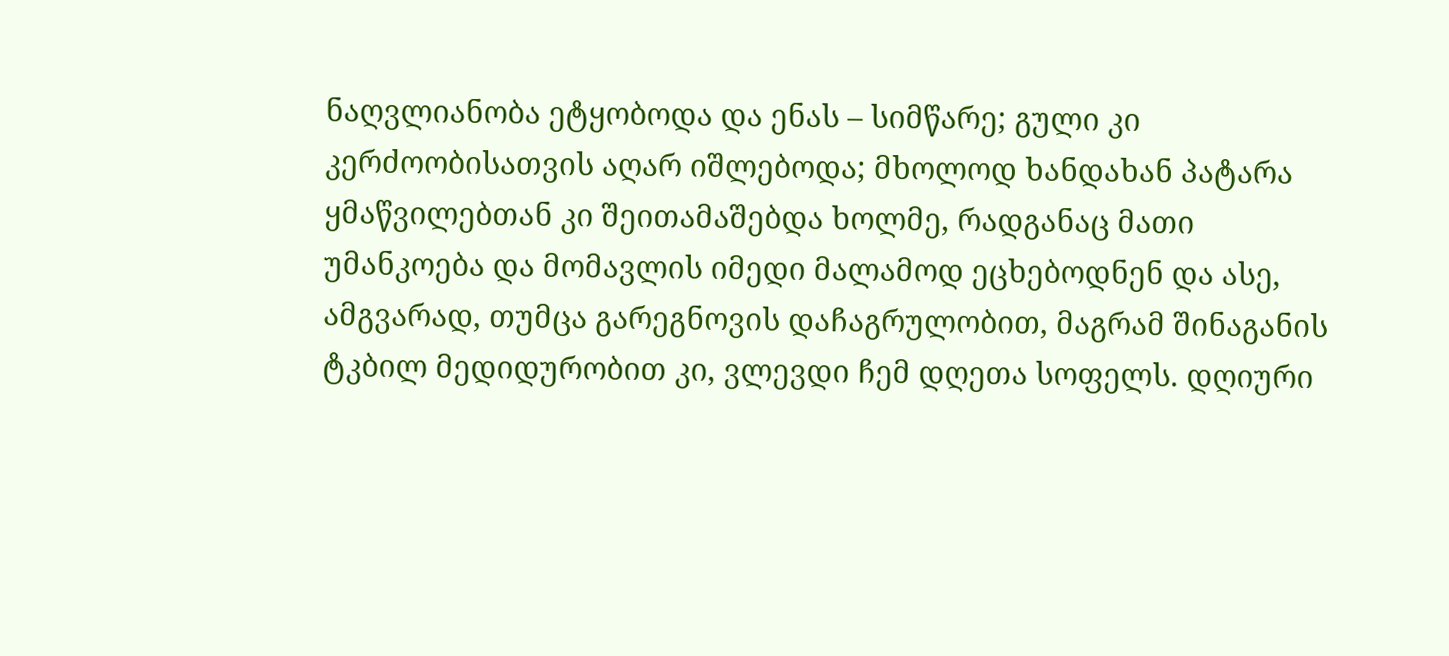ნაღვლიანობა ეტყობოდა და ენას – სიმწარე; გული კი კერძოობისათვის აღარ იშლებოდა; მხოლოდ ხანდახან პატარა ყმაწვილებთან კი შეითამაშებდა ხოლმე, რადგანაც მათი უმანკოება და მომავლის იმედი მალამოდ ეცხებოდნენ და ასე, ამგვარად, თუმცა გარეგნოვის დაჩაგრულობით, მაგრამ შინაგანის ტკბილ მედიდურობით კი, ვლევდი ჩემ დღეთა სოფელს. დღიური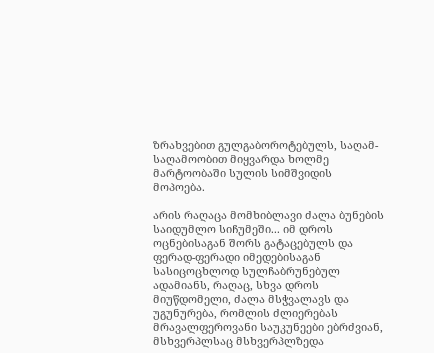ზრახვებით გულგაბოროტებულს, საღამ-საღამოობით მიყვარდა ხოლმე მარტოობაში სულის სიმშვიდის მოპოება.

არის რაღაცა მომხიბლავი ძალა ბუნების საიდუმლო სიჩუმეში... იმ დროს ოცნებისაგან შორს გატაცებულს და ფერად-ფერადი იმედებისაგან სასიცოცხლოდ სულჩაბრუნებულ ადამიანს, რაღაც, სხვა დროს მიუწდომელი, ძალა მსჭვალავს და უგუნურება, რომლის ძლიერებას მრავალფეროვანი საუკუნეები ებრძვიან, მსხვერპლსაც მსხვერპლზედა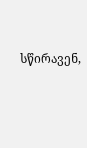სწირავენ,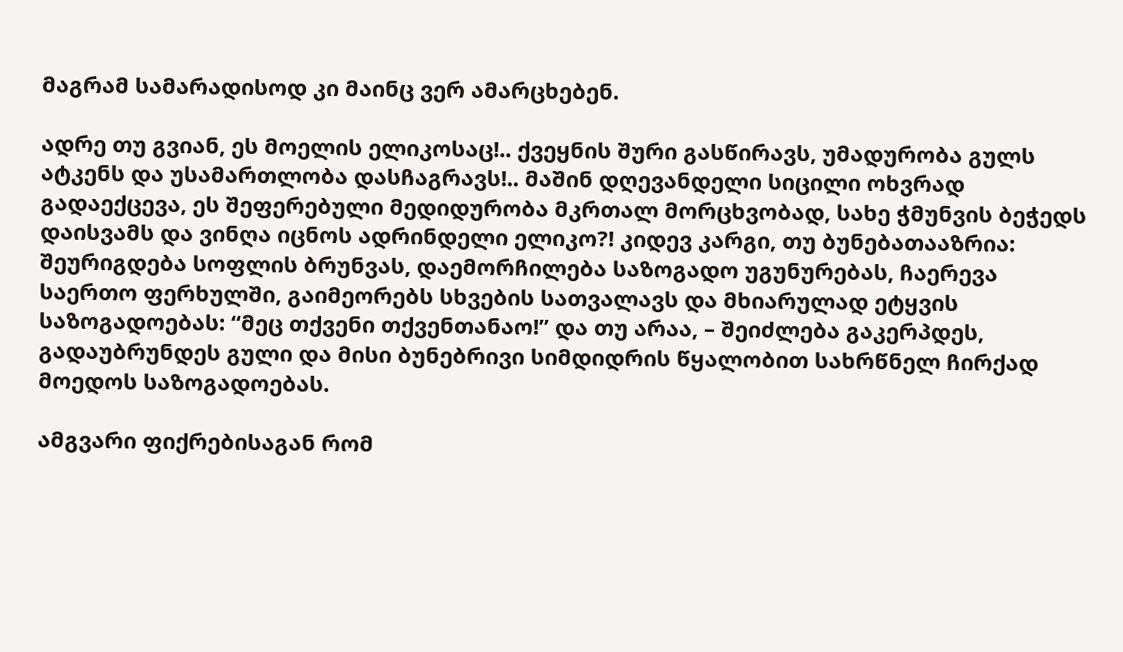მაგრამ სამარადისოდ კი მაინც ვერ ამარცხებენ.

ადრე თუ გვიან, ეს მოელის ელიკოსაც!.. ქვეყნის შური გასწირავს, უმადურობა გულს ატკენს და უსამართლობა დასჩაგრავს!.. მაშინ დღევანდელი სიცილი ოხვრად გადაექცევა, ეს შეფერებული მედიდურობა მკრთალ მორცხვობად, სახე ჭმუნვის ბეჭედს დაისვამს და ვინღა იცნოს ადრინდელი ელიკო?! კიდევ კარგი, თუ ბუნებათააზრია: შეურიგდება სოფლის ბრუნვას, დაემორჩილება საზოგადო უგუნურებას, ჩაერევა საერთო ფერხულში, გაიმეორებს სხვების სათვალავს და მხიარულად ეტყვის საზოგადოებას: “მეც თქვენი თქვენთანაო!” და თუ არაა, – შეიძლება გაკერპდეს, გადაუბრუნდეს გული და მისი ბუნებრივი სიმდიდრის წყალობით სახრწნელ ჩირქად მოედოს საზოგადოებას.

ამგვარი ფიქრებისაგან რომ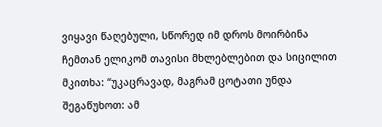ვიყავი წაღებული, სწორედ იმ დროს მოირბინა ჩემთან ელიკომ თავისი მხლებლებით და სიცილით მკითხა: “უკაცრავად, მაგრამ ცოტათი უნდა შეგაწუხოთ: ამ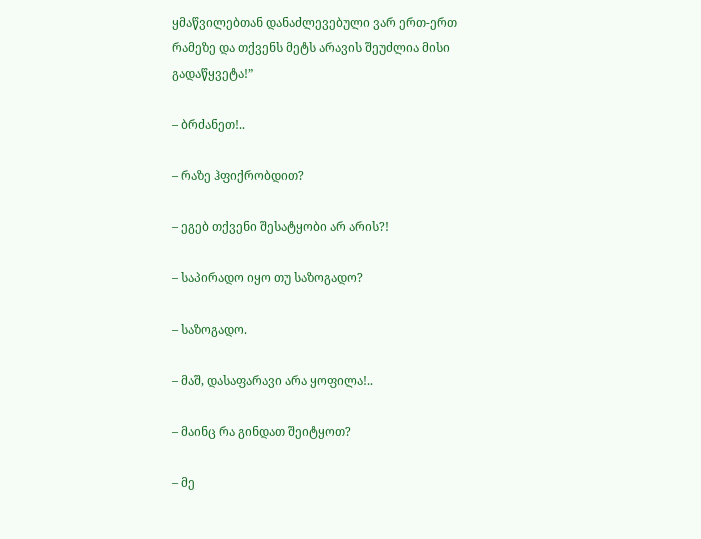ყმაწვილებთან დანაძლევებული ვარ ერთ-ერთ რამეზე და თქვენს მეტს არავის შეუძლია მისი გადაწყვეტა!”

– ბრძანეთ!..

– რაზე ჰფიქრობდით?

– ეგებ თქვენი შესატყობი არ არის?!

– საპირადო იყო თუ საზოგადო?

– საზოგადო.

– მაშ, დასაფარავი არა ყოფილა!..

– მაინც რა გინდათ შეიტყოთ?

– მე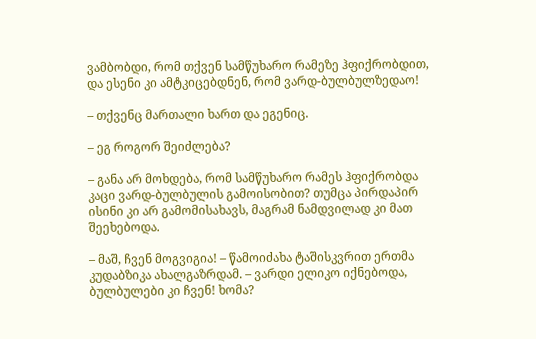ვამბობდი, რომ თქვენ სამწუხარო რამეზე ჰფიქრობდით, და ესენი კი ამტკიცებდნენ, რომ ვარდ-ბულბულზედაო!

– თქვენც მართალი ხართ და ეგენიც.

– ეგ როგორ შეიძლება?

– განა არ მოხდება, რომ სამწუხარო რამეს ჰფიქრობდა კაცი ვარდ-ბულბულის გამოისობით? თუმცა პირდაპირ ისინი კი არ გამომისახავს, მაგრამ ნამდვილად კი მათ შეეხებოდა.

– მაშ, ჩვენ მოგვიგია! – წამოიძახა ტაშისკვრით ერთმა კუდაბზიკა ახალგაზრდამ. – ვარდი ელიკო იქნებოდა, ბულბულები კი ჩვენ! ხომა?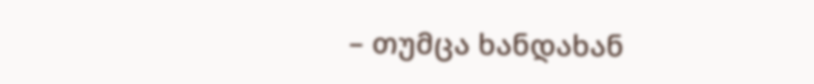– თუმცა ხანდახან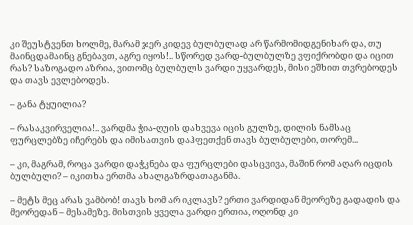კი შეუსტვენთ ხოლმე, მარამ ჯერ კიდევ ბულბულად არ წარმომიდგენიხარ და, თუ მაინცდამაინც გნებავთ, აგრე იყოს!.. სწორედ ვარდ-ბულბულზე ვფიქრობდი და იცით რას? საზოგადო აზრია, ვითომც ბულბულს ვარდი უყვარდეს, მისი ეშხით თვრებოდეს და თავს ევლებოდეს.

– განა ტყუილია?

– რასაკვირველია!.. ვარდმა ჭია-ღუის დახვევა იცის გულზე, დილის ნამსაც ფურცლებზე იჩერებს და იმისათვის დაჰფეთქენ თავს ბულბულები, თორემ...

– კი, მაგრამ, როცა ვარდი დაჭკნება და ფურცლები დასცვივა, მაშინ რომ აღარ იცდის ბულბული? – იკითხა ერთმა ახალგაზრდათაგანმა.

– მეტს მეც არას ვამბობ! თავს ხომ არ იკლავს? ერთი ვარდიდან მეორეზე გადადის და მეორედან – მესამეზე. მისთვის ყველა ვარდი ერთია, ოღონდ კი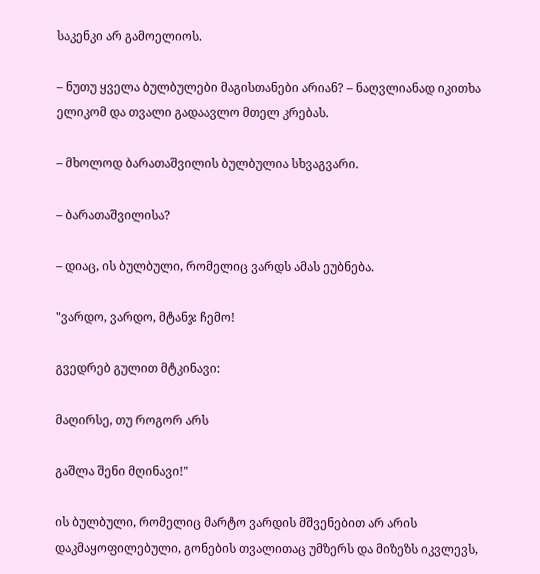საკენკი არ გამოელიოს.

– ნუთუ ყველა ბულბულები მაგისთანები არიან? – ნაღვლიანად იკითხა ელიკომ და თვალი გადაავლო მთელ კრებას.

– მხოლოდ ბარათაშვილის ბულბულია სხვაგვარი.

– ბარათაშვილისა?

– დიაც, ის ბულბული, რომელიც ვარდს ამას ეუბნება.

"ვარდო, ვარდო, მტანჯ ჩემო!

გვედრებ გულით მტკინავი:

მაღირსე, თუ როგორ არს

გაშლა შენი მღინავი!"

ის ბულბული, რომელიც მარტო ვარდის მშვენებით არ არის დაკმაყოფილებული, გონების თვალითაც უმზერს და მიზეზს იკვლევს,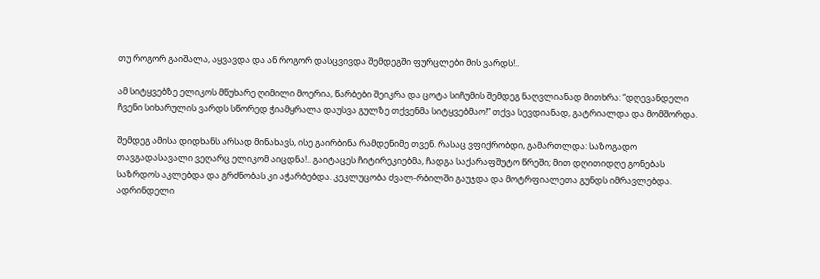თუ როგორ გაიშალა, აყვავდა და ან როგორ დასცვივდა შემდეგში ფურცლები მის ვარდს!..

ამ სიტყვებზე ელიკოს მწუხარე ღიმილი მოერია, წარბები შეიკრა და ცოტა სიჩუმის შემდეგ ნაღვლიანად მითხრა: “დღევანდელი ჩვენი სიხარულის ვარდს სწორედ ჭიამყრალა დაუსვა გულზე თქვენმა სიტყვებმაო!” თქვა სევდიანად, გატრიალდა და მომშორდა.

შემდეგ ამისა დიდხანს არსად მინახავს, ისე გაირბინა რამდენიმე თვენ. რასაც ვფიქრობდი, გამართლდა: საზოგადო თავგადასავალი ვეღარც ელიკომ აიცდნა!.. გაიტაცეს ჩიტირეკიებმა, ჩადგა საქარაფშუტო წრეში; მით დღითიდღე გონებას საზრდოს აკლებდა და გრძნობას კი აჭარბებდა. კეკლუცობა ძვალ-რბილში გაუჯდა და მოტრფიალეთა გუნდს იმრავლებდა. ადრინდელი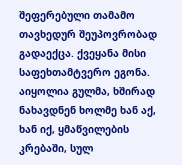შეფერებული თამამო თავხედურ შეუპოვრობად გადაექცა. ქვეყანა მისი საფეხთამტვერო ეგონა. აიყოლია გულმა, ხშირად ნახავდნენ ხოლმე ხან აქ, ხან იქ, ყმაწვილების კრებაში, სულ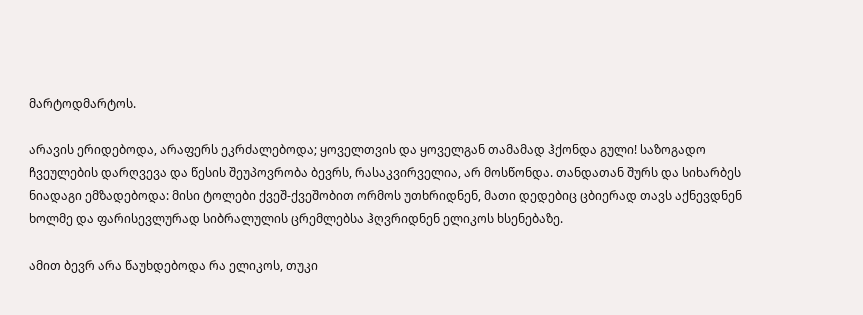მარტოდმარტოს.

არავის ერიდებოდა, არაფერს ეკრძალებოდა; ყოველთვის და ყოველგან თამამად ჰქონდა გული! საზოგადო ჩვეულების დარღვევა და წესის შეუპოვრობა ბევრს, რასაკვირველია, არ მოსწონდა. თანდათან შურს და სიხარბეს ნიადაგი ემზადებოდა: მისი ტოლები ქვეშ-ქვეშობით ორმოს უთხრიდნენ, მათი დედებიც ცბიერად თავს აქნევდნენ ხოლმე და ფარისევლურად სიბრალულის ცრემლებსა ჰღვრიდნენ ელიკოს ხსენებაზე.

ამით ბევრ არა წაუხდებოდა რა ელიკოს, თუკი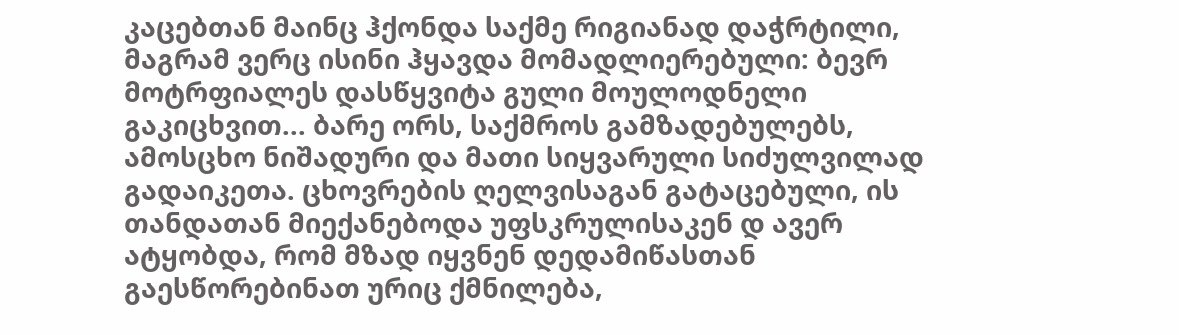კაცებთან მაინც ჰქონდა საქმე რიგიანად დაჭრტილი, მაგრამ ვერც ისინი ჰყავდა მომადლიერებული: ბევრ მოტრფიალეს დასწყვიტა გული მოულოდნელი გაკიცხვით... ბარე ორს, საქმროს გამზადებულებს, ამოსცხო ნიშადური და მათი სიყვარული სიძულვილად გადაიკეთა. ცხოვრების ღელვისაგან გატაცებული, ის თანდათან მიექანებოდა უფსკრულისაკენ დ ავერ ატყობდა, რომ მზად იყვნენ დედამიწასთან გაესწორებინათ ურიც ქმნილება,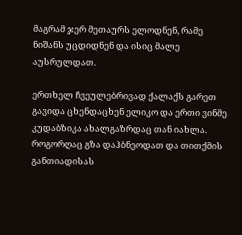მაგრამ ჯერ მეთაურს ელოდნენ, რამე ნიშანს უცდიდნენ და ისიც მალე აუსრულდათ.

ერთხელ ჩვეულებრივად ქალაქს გარეთ გავიდა ცხენდაცხენ ელიკო და ერთი ვინმე კუდაბზიკა ახალგაზრდაც თან იახლა. როგორღაც გზა დაჰბნეოდათ და თითქმის განთიადისას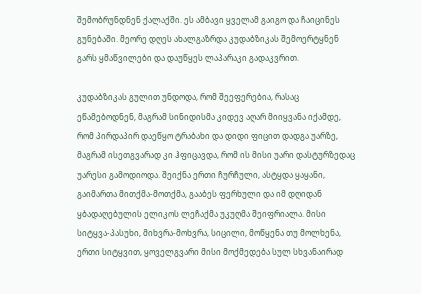შემობრუნდნენ ქალაქში. ეს ამბავი ყველამ გაიგო და ჩაიცინეს გუნებაში. მეორე დღეს ახალგაზრდა კუდაბზიკას შემოერტყნენ გარს ყმაწვილები და დაუწყეს ლაპარაკი გადაკვრით.

კუდაბზიკას გულით უნდოდა, რომ შეეფერებია, რასაც ეწამებოდნენ, მაგრამ სინიდისმა კიდევ აღარ მიიყვანა იქამდე, რომ პირდაპირ დაეწყო ტრაბახი და დიდი ფიცით დადგა უარზე, მაგრამ ისეთგვარად კი ჰფიცავდა, რომ ის მისი უარი დასტურზედაც უარესი გამოდიოდა. შეიქნა ერთი ჩურჩული, ასტყდა ყაყანი, გაიმართა მითქმა-მოთქმა, გააბეს ფერხული და იმ დღიდან ყბადაღებულის ელიკოს ლეჩაქმა უკუღმა შეიფრიალა. მისი სიტყვა-პასუხი, მიხვრა-მოხვრა, სიცილი, მოწყენა თუ მოლხენა, ერთი სიტყვით, ყოველგვარი მისი მოქმედება სულ სხვანაირად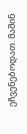ეჩვენებოდათ. მაშინ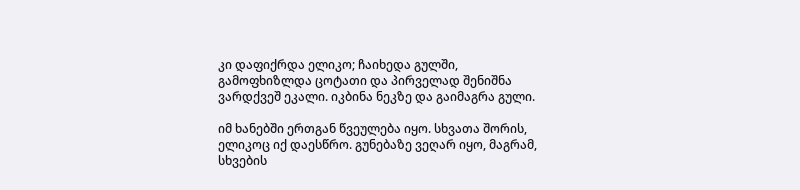კი დაფიქრდა ელიკო; ჩაიხედა გულში, გამოფხიზლდა ცოტათი და პირველად შენიშნა ვარდქვეშ ეკალი. იკბინა ნეკზე და გაიმაგრა გული.

იმ ხანებში ერთგან წვეულება იყო. სხვათა შორის, ელიკოც იქ დაესწრო. გუნებაზე ვეღარ იყო, მაგრამ, სხვების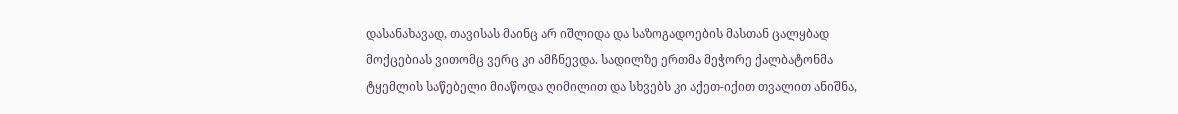დასანახავად, თავისას მაინც არ იშლიდა და საზოგადოების მასთან ცალყბად მოქცებიას ვითომც ვერც კი ამჩნევდა. სადილზე ერთმა მეჭორე ქალბატონმა ტყემლის საწებელი მიაწოდა ღიმილით და სხვებს კი აქეთ-იქით თვალით ანიშნა,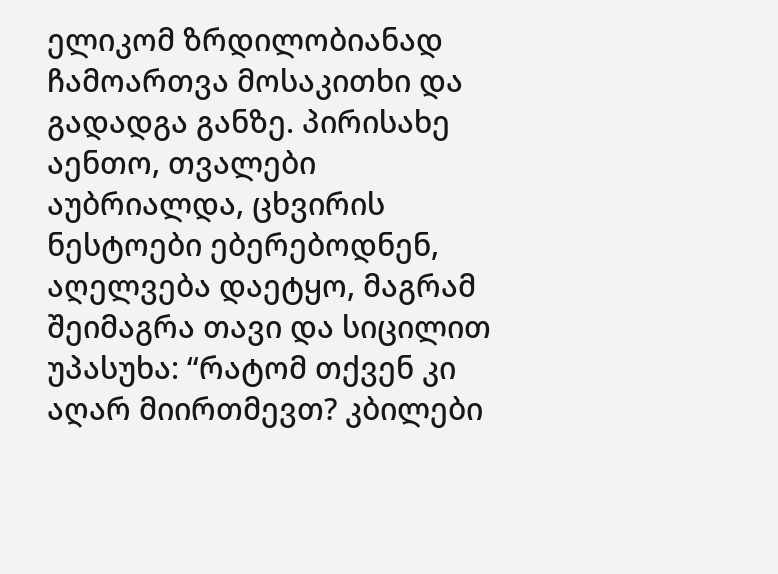ელიკომ ზრდილობიანად ჩამოართვა მოსაკითხი და გადადგა განზე. პირისახე აენთო, თვალები აუბრიალდა, ცხვირის ნესტოები ებერებოდნენ, აღელვება დაეტყო, მაგრამ შეიმაგრა თავი და სიცილით უპასუხა: “რატომ თქვენ კი აღარ მიირთმევთ? კბილები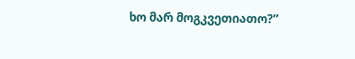ხო მარ მოგკვეთიათო?”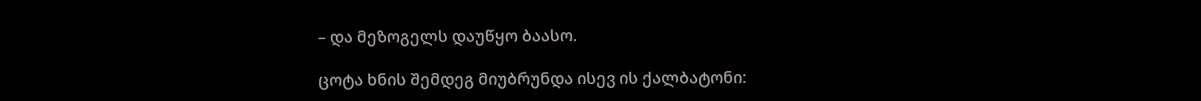– და მეზოგელს დაუწყო ბაასო.

ცოტა ხნის შემდეგ მიუბრუნდა ისევ ის ქალბატონი: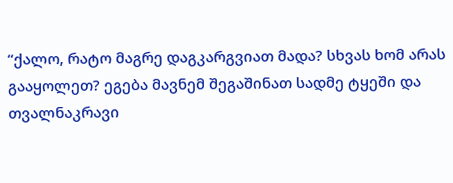“ქალო, რატო მაგრე დაგკარგვიათ მადა? სხვას ხომ არას გააყოლეთ? ეგება მავნემ შეგაშინათ სადმე ტყეში და თვალნაკრავი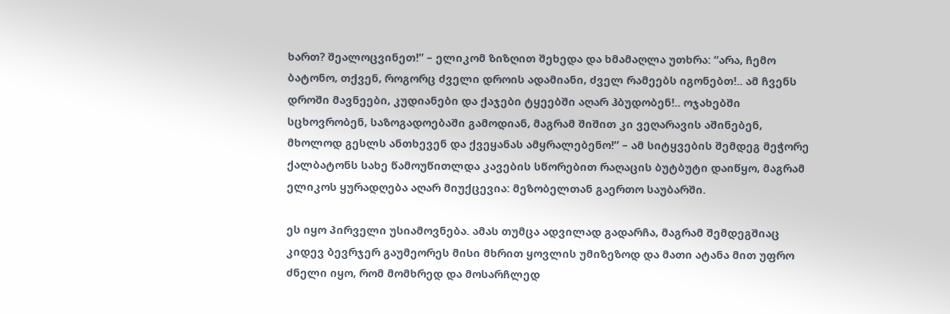ხართ? შეალოცვინეთ!” – ელიკომ ზიზღით შეხედა და ხმამაღლა უთხრა: “არა, ჩემო ბატონო, თქვენ, როგორც ძველი დროის ადამიანი, ძველ რამეებს იგონებთ!.. ამ ჩვენს დროში მავნეები, კუდიანები და ქაჯები ტყეებში აღარ ჰბუდობენ!.. ოჯახებში სცხოვრობენ, საზოგადოებაში გამოდიან, მაგრამ შიშით კი ვეღარავის აშინებენ, მხოლოდ გესლს ანთხევენ და ქვეყანას ამყრალებენო!” – ამ სიტყვების შემდეგ მეჭორე ქალბატონს სახე წამოუწითლდა კავების სწორებით რაღაცის ბუტბუტი დაიწყო, მაგრამ ელიკოს ყურადღება აღარ მიუქცევია: მეზობელთან გაერთო საუბარში.

ეს იყო პირველი უსიამოვნება. ამას თუმცა ადვილად გადარჩა, მაგრამ შემდეგშიაც კიდევ ბევრჯერ გაუმეორეს მისი მხრით ყოვლის უმიზეზოდ და მათი ატანა მით უფრო ძნელი იყო, რომ მომხრედ და მოსარჩლედ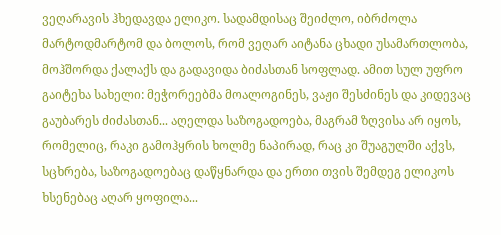ვეღარავის ჰხედავდა ელიკო. სადამდისაც შეიძლო, იბრძოლა მარტოდმარტომ და ბოლოს, რომ ვეღარ აიტანა ცხადი უსამართლობა, მოჰშორდა ქალაქს და გადავიდა ბიძასთან სოფლად. ამით სულ უფრო გაიტეხა სახელი: მეჭორეებმა მოალოგინეს, ვაჟი შესძინეს და კიდევაც გაუბარეს ძიძასთან... აღელდა საზოგადოება, მაგრამ ზღვისა არ იყოს, რომელიც, რაკი გამოჰყრის ხოლმე ნაპირად, რაც კი შუაგულში აქვს, სცხრება, საზოგადოებაც დაწყნარდა და ერთი თვის შემდეგ ელიკოს ხსენებაც აღარ ყოფილა...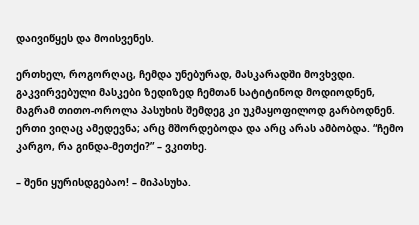დაივიწყეს და მოისვენეს.

ერთხელ, როგორღაც, ჩემდა უნებურად, მასკარადში მოვხვდი. გაკვირვებული მასკები ზედიზედ ჩემთან სატიტინოდ მოდიოდნენ, მაგრამ თითო-ოროლა პასუხის შემდეგ კი უკმაყოფილოდ გარბოდნენ. ერთი ვიღაც ამედევნა; არც მშორდებოდა და არც არას ამბობდა. “ჩემო კარგო, რა გინდა-მეთქი?” – ვკითხე.

– შენი ყურისდგებაო! – მიპასუხა.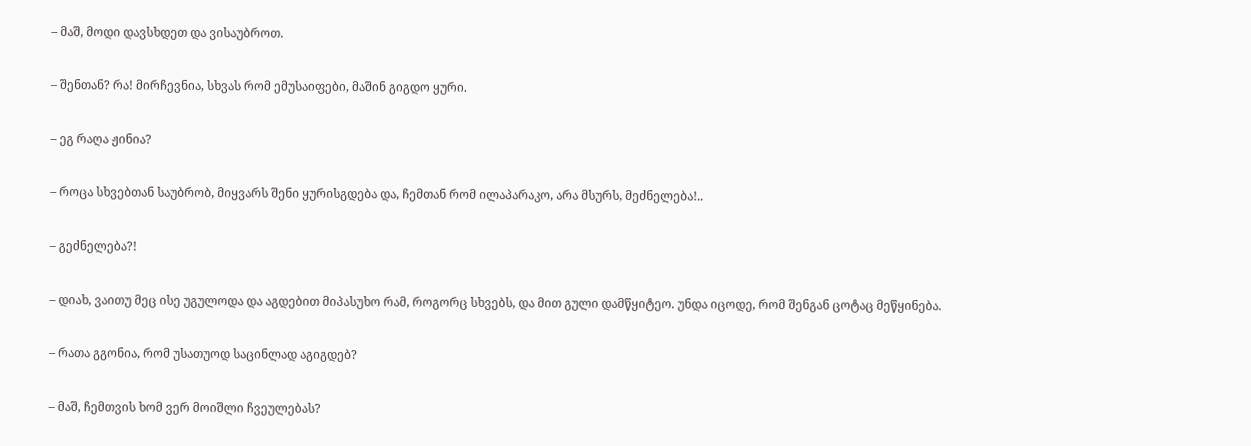– მაშ, მოდი დავსხდეთ და ვისაუბროთ.

– შენთან? რა! მირჩევნია, სხვას რომ ემუსაიფები, მაშინ გიგდო ყური.

– ეგ რაღა ჟინია?

– როცა სხვებთან საუბრობ, მიყვარს შენი ყურისგდება და, ჩემთან რომ ილაპარაკო, არა მსურს, მეძნელება!..

– გეძნელება?!

– დიახ, ვაითუ მეც ისე უგულოდა და აგდებით მიპასუხო რამ, როგორც სხვებს, და მით გული დამწყიტეო. უნდა იცოდე, რომ შენგან ცოტაც მეწყინება.

– რათა გგონია, რომ უსათუოდ საცინლად აგიგდებ?

– მაშ, ჩემთვის ხომ ვერ მოიშლი ჩვეულებას?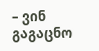– ვინ გაგაცნო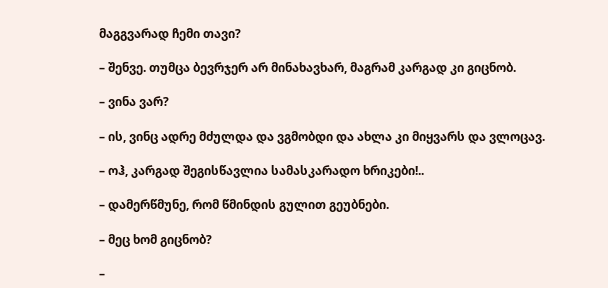მაგგვარად ჩემი თავი?

– შენვე. თუმცა ბევრჯერ არ მინახავხარ, მაგრამ კარგად კი გიცნობ.

– ვინა ვარ?

– ის, ვინც ადრე მძულდა და ვგმობდი და ახლა კი მიყვარს და ვლოცავ.

– ოჰ, კარგად შეგისწავლია სამასკარადო ხრიკები!..

– დამერწმუნე, რომ წმინდის გულით გეუბნები.

– მეც ხომ გიცნობ?

–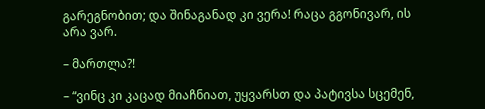გარეგნობით; და შინაგანად კი ვერა! რაცა გგონივარ, ის არა ვარ.

– მართლა?!

– “ვინც კი კაცად მიაჩნიათ, უყვარსთ და პატივსა სცემენ,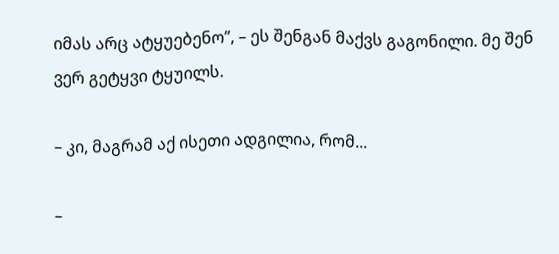იმას არც ატყუებენო”, – ეს შენგან მაქვს გაგონილი. მე შენ ვერ გეტყვი ტყუილს.

– კი, მაგრამ აქ ისეთი ადგილია, რომ...

–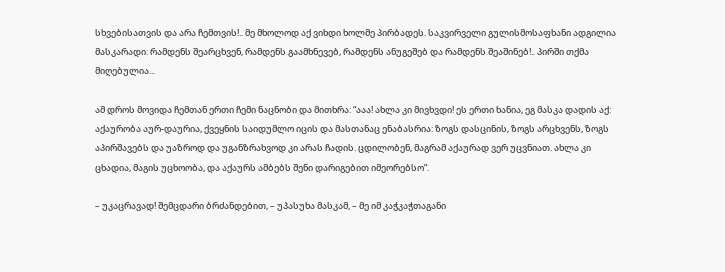სხვებისათვის და არა ჩემთვის!.. მე მხოლოდ აქ ვიხდი ხოლმე პირბადეს. საკვირველი გულისმოსაფხანი ადგილია მასკარადი: რამდენს შეარცხვენ, რამდენს გაამხნევებ, რამდენს ანუგეშებ და რამდენს შეაშინებ!.. პირში თქმა მიღებულია...

ამ დროს მოვიდა ჩემთან ერთი ჩემი ნაცნობი და მითხრა: “ააა! ახლა კი მივხვდი! ეს ერთი ხანია, ეგ მასკა დადის აქ: აქაურობა აურ-დაურია, ქვეყნის საიდუმლო იცის და მასთანაც ენაბასრია: ზოგს დასცინის, ზოგს არცხვენს, ზოგს აპირშავებს და უაზროდ და უგანზრახვოდ კი არას ჩადის. ცდილობენ, მაგრამ აქაურად ვერ უცვნიათ. ახლა კი ცხადია, მაგის უცხოობა, და აქაურს ამბებს შენი დარიგებით იმეორებსო”.

– უკაცრავად! შემცდარი ბრძანდებით, – უპასუხა მასკამ, – მე იმ კაჭკაჭთაგანი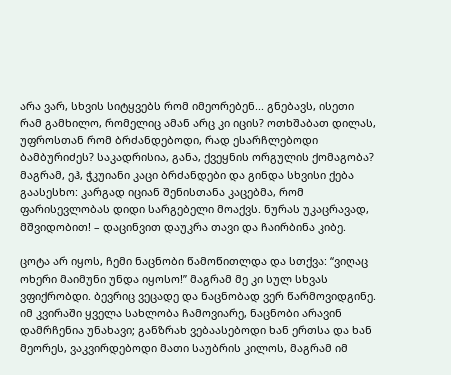არა ვარ, სხვის სიტყვებს რომ იმეორებენ... გნებავს, ისეთი რამ გამხილო, რომელიც ამან არც კი იცის? ოთხშაბათ დილას, უფროსთან რომ ბრძანდებოდი, რად ესარჩლებოდი ბამბურიძეს? საკადრისია, განა, ქვეყნის ორგულის ქომაგობა? მაგრამ, ეჰ, ჭკუიანი კაცი ბრძანდები და გინდა სხვისი ქება გაასესხო: კარგად იციან შენისთანა კაცებმა, რომ ფარისევლობას დიდი სარგებელი მოაქვს. ნურას უკაცრავად, მშვიდობით! – დაცინვით დაუკრა თავი და ჩაირბინა კიბე.

ცოტა არ იყოს, ჩემი ნაცნობი წამოწითლდა და სთქვა: “ვიღაც ოხერი მაიმუნი უნდა იყოსო!” მაგრამ მე კი სულ სხვას ვფიქრობდი. ბევრიც ვეცადე და ნაცნობად ვერ წარმოვიდგინე. იმ კვირაში ყველა სახლობა ჩამოვიარე, ნაცნობი არავინ დამრჩენია უნახავი; განზრახ ვებაასებოდი ხან ერთსა და ხან მეორეს, ვაკვირდებოდი მათი საუბრის კილოს, მაგრამ იმ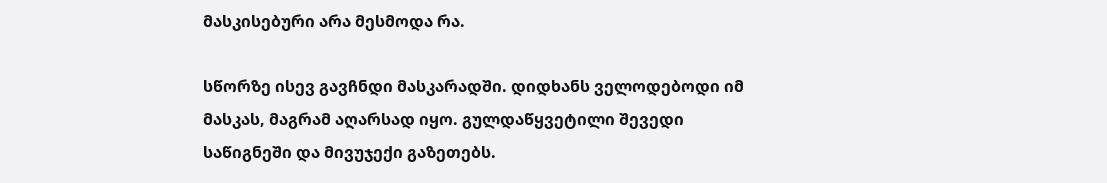მასკისებური არა მესმოდა რა.

სწორზე ისევ გავჩნდი მასკარადში. დიდხანს ველოდებოდი იმ მასკას, მაგრამ აღარსად იყო. გულდაწყვეტილი შევედი საწიგნეში და მივუჯექი გაზეთებს.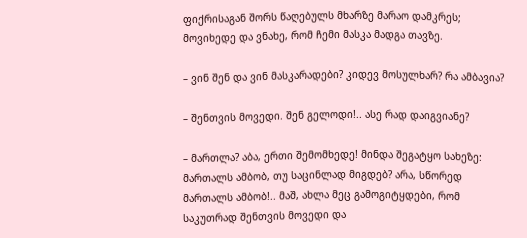ფიქრისაგან შორს წაღებულს მხარზე მარაო დამკრეს; მოვიხედე და ვნახე, რომ ჩემი მასკა მადგა თავზე.

– ვინ შენ და ვინ მასკარადები? კიდევ მოსულხარ? რა ამბავია?

– შენთვის მოვედი. შენ გელოდი!.. ასე რად დაიგვიანე?

– მართლა? აბა, ერთი შემომხედე! მინდა შეგატყო სახეზე: მართალს ამბობ, თუ საცინლად მიგდებ? არა, სწორედ მართალს ამბობ!.. მაშ, ახლა მეც გამოგიტყდები, რომ საკუთრად შენთვის მოვედი და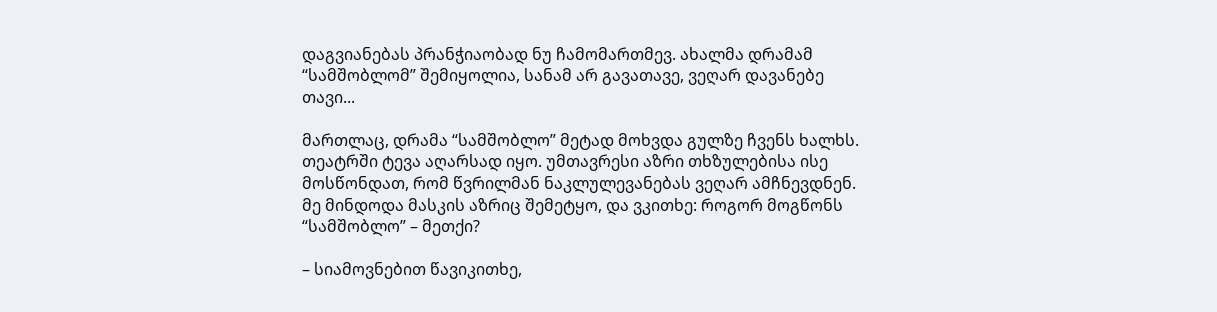დაგვიანებას პრანჭიაობად ნუ ჩამომართმევ. ახალმა დრამამ “სამშობლომ” შემიყოლია, სანამ არ გავათავე, ვეღარ დავანებე თავი...

მართლაც, დრამა “სამშობლო” მეტად მოხვდა გულზე ჩვენს ხალხს. თეატრში ტევა აღარსად იყო. უმთავრესი აზრი თხზულებისა ისე მოსწონდათ, რომ წვრილმან ნაკლულევანებას ვეღარ ამჩნევდნენ. მე მინდოდა მასკის აზრიც შემეტყო, და ვკითხე: როგორ მოგწონს “სამშობლო” – მეთქი?

– სიამოვნებით წავიკითხე,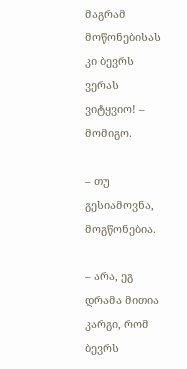მაგრამ მოწონებისას კი ბევრს ვერას ვიტყვიო! – მომიგო.

– თუ გესიამოვნა, მოგწონებია.

– არა, ეგ დრამა მითია კარგი, რომ ბევრს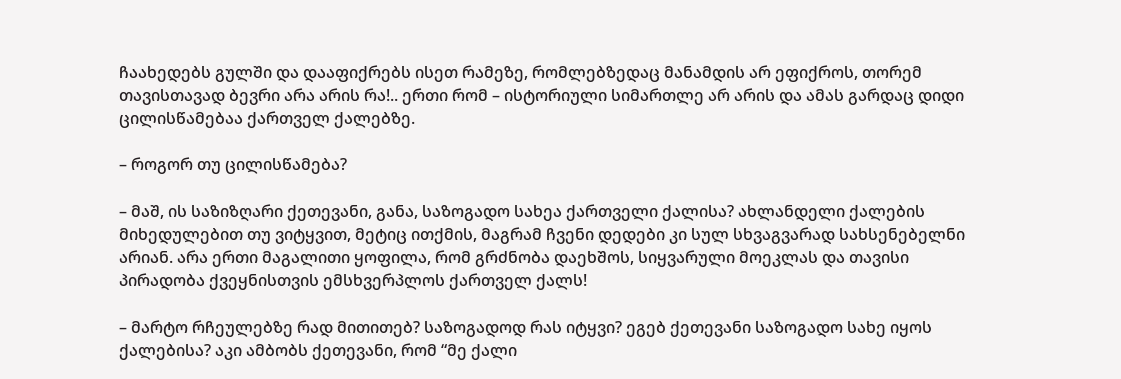ჩაახედებს გულში და დააფიქრებს ისეთ რამეზე, რომლებზედაც მანამდის არ ეფიქროს, თორემ თავისთავად ბევრი არა არის რა!.. ერთი რომ – ისტორიული სიმართლე არ არის და ამას გარდაც დიდი ცილისწამებაა ქართველ ქალებზე.

– როგორ თუ ცილისწამება?

– მაშ, ის საზიზღარი ქეთევანი, განა, საზოგადო სახეა ქართველი ქალისა? ახლანდელი ქალების მიხედულებით თუ ვიტყვით, მეტიც ითქმის, მაგრამ ჩვენი დედები კი სულ სხვაგვარად სახსენებელნი არიან. არა ერთი მაგალითი ყოფილა, რომ გრძნობა დაეხშოს, სიყვარული მოეკლას და თავისი პირადობა ქვეყნისთვის ემსხვერპლოს ქართველ ქალს!

– მარტო რჩეულებზე რად მითითებ? საზოგადოდ რას იტყვი? ეგებ ქეთევანი საზოგადო სახე იყოს ქალებისა? აკი ამბობს ქეთევანი, რომ “მე ქალი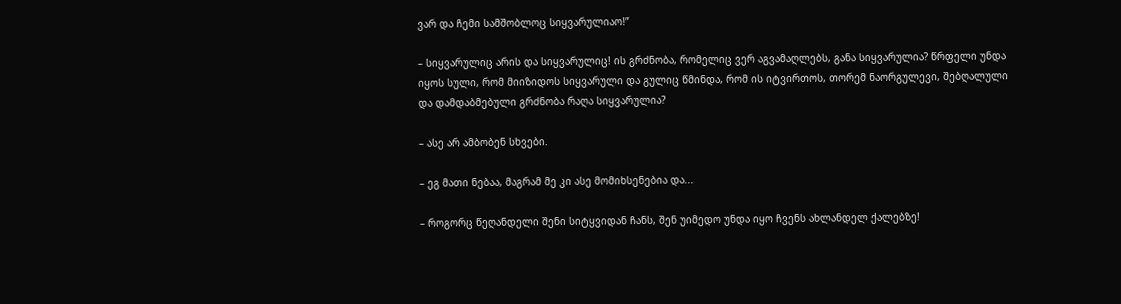ვარ და ჩემი სამშობლოც სიყვარულიაო!”

– სიყვარულიც არის და სიყვარულიც! ის გრძნობა, რომელიც ვერ აგვამაღლებს, განა სიყვარულია? წრფელი უნდა იყოს სული, რომ მიიზიდოს სიყვარული და გულიც წმინდა, რომ ის იტვირთოს, თორემ ნაორგულევი, შებღალული და დამდაბმებული გრძნობა რაღა სიყვარულია?

– ასე არ ამბობენ სხვები.

– ეგ მათი ნებაა, მაგრამ მე კი ასე მომიხსენებია და...

– როგორც წეღანდელი შენი სიტყვიდან ჩანს, შენ უიმედო უნდა იყო ჩვენს ახლანდელ ქალებზე!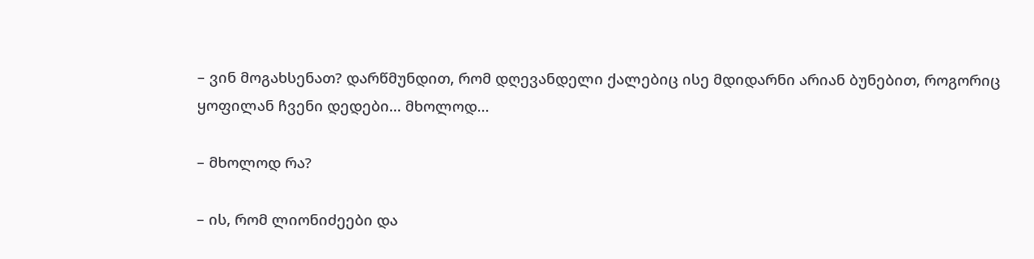– ვინ მოგახსენათ? დარწმუნდით, რომ დღევანდელი ქალებიც ისე მდიდარნი არიან ბუნებით, როგორიც ყოფილან ჩვენი დედები... მხოლოდ...

– მხოლოდ რა?

– ის, რომ ლიონიძეები და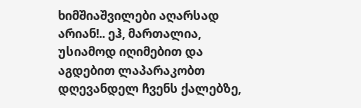ხიმშიაშვილები აღარსად არიან!.. ეჰ, მართალია, უსიამოდ იღიმებით და აგდებით ლაპარაკობთ დღევანდელ ჩვენს ქალებზე,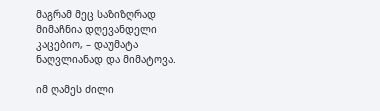მაგრამ მეც საზიზღრად მიმაჩნია დღევანდელი კაცებიო, – დაუმატა ნაღვლიანად და მიმატოვა.

იმ ღამეს ძილი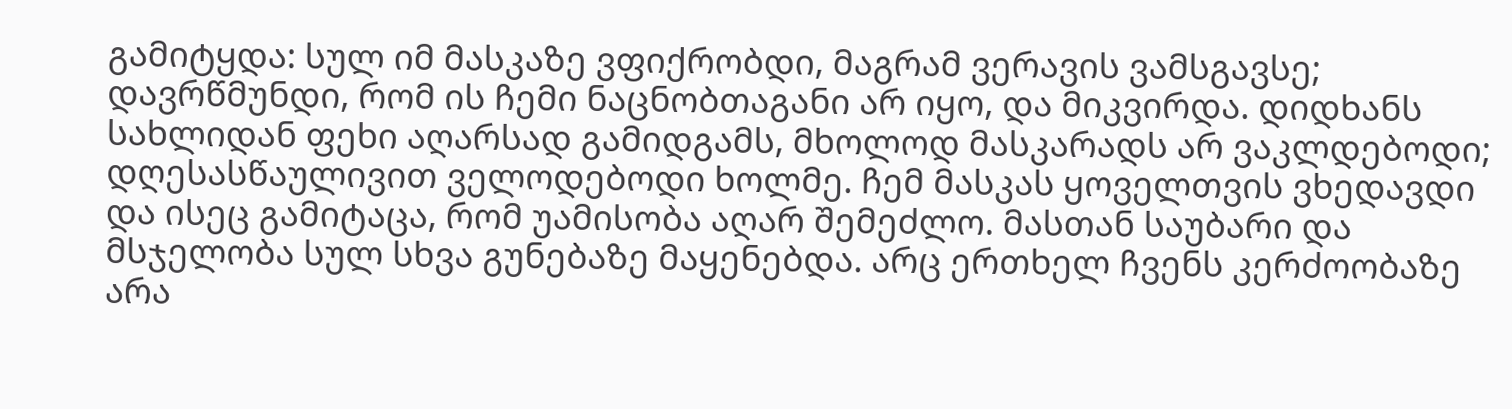გამიტყდა: სულ იმ მასკაზე ვფიქრობდი, მაგრამ ვერავის ვამსგავსე; დავრწმუნდი, რომ ის ჩემი ნაცნობთაგანი არ იყო, და მიკვირდა. დიდხანს სახლიდან ფეხი აღარსად გამიდგამს, მხოლოდ მასკარადს არ ვაკლდებოდი; დღესასწაულივით ველოდებოდი ხოლმე. ჩემ მასკას ყოველთვის ვხედავდი და ისეც გამიტაცა, რომ უამისობა აღარ შემეძლო. მასთან საუბარი და მსჯელობა სულ სხვა გუნებაზე მაყენებდა. არც ერთხელ ჩვენს კერძოობაზე არა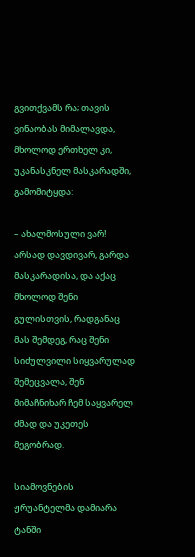გვითქვამს რა; თავის ვინაობას მიმალავდა, მხოლოდ ერთხელ კი, უკანასკნელ მასკარადში, გამომიტყდა:

– ახალმოსული ვარ! არსად დავდივარ, გარდა მასკარადისა, და აქაც მხოლოდ შენი გულისთვის, რადგანაც მას შემდეგ, რაც შენი სიძულვილი სიყვარულად შემეცვალა, შენ მიმაჩნიხარ ჩემ საყვარელ ძმად და უკეთეს მეგობრად.

სიამოვნების ჟრუანტელმა დამიარა ტანში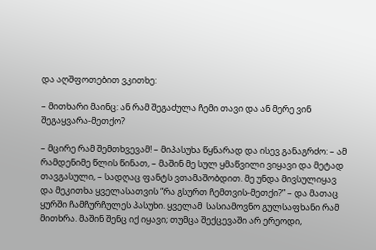და აღშფოთებით ვკითხე:

– მითხარი მაინც: ან რამ შეგაძულა ჩემი თავი და ან მერე ვინ შეგაყვარა-მეთქო?

– მცირე რამ შემთხვევამ! – მიპასუხა წყნარად და ისევ განაგრძო: – ამ რამდენიმე წლის წინათ, – მაშინ მე სულ ყმაწვილი ვიყავი და მეტად თავგასული, – სადღაც ფანტს ვთამაშობდით. მე უნდა მივსულიყავ და მეკითხა ყველასათვის “რა გსურთ ჩემთვის-მეთქი?” – და მათაც ყურში ჩამჩურჩულეს პასუხი. ყველამ  სასიამოვნო გულსაფხანი რამ მითხრა. მაშინ შენც იქ იყავი; თუმცა შექცევაში არ ერეოდი,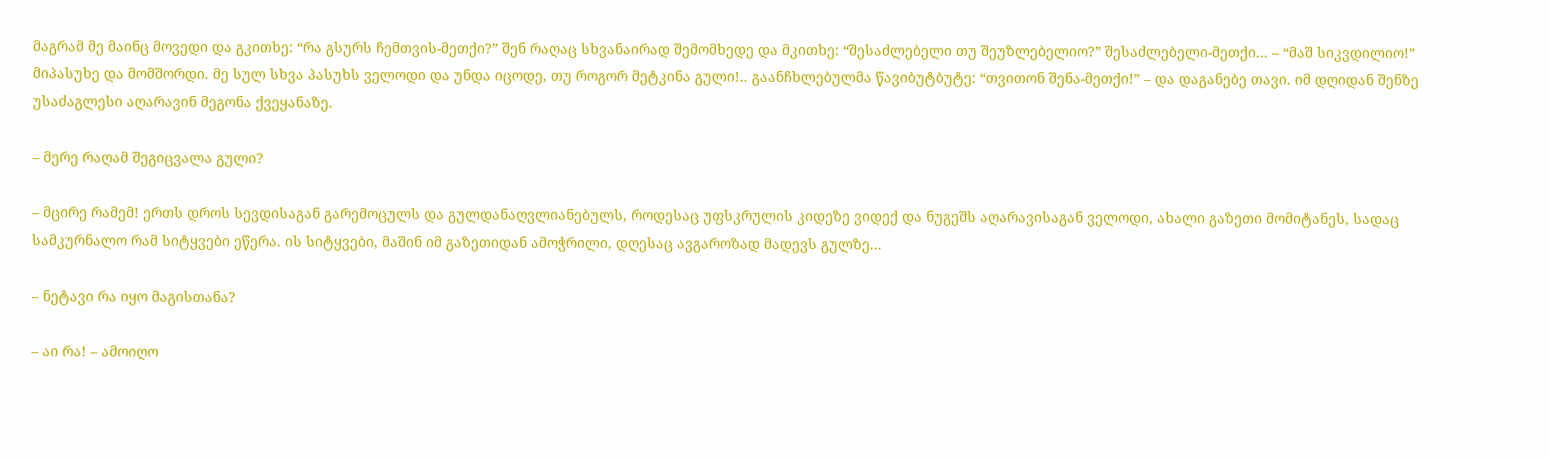მაგრამ მე მაინც მოვედი და გკითხე: “რა გსურს ჩემთვის-მეთქი?” შენ რაღაც სხვანაირად შემომხედე და მკითხე: “შესაძლებელი თუ შეუზლებელიო?” შესაძლებელი-მეთქი... – “მაშ სიკვდილიო!” მიპასუხე და მომშორდი. მე სულ სხვა პასუხს ველოდი და უნდა იცოდე, თუ როგორ მეტკინა გული!.. გაანჩხლებულმა წავიბუტბუტე: “თვითონ შენა-მეთქი!” – და დაგანებე თავი. იმ დღიდან შენზე უსაძაგლესი აღარავინ მეგონა ქვეყანაზე.

– მერე რაღამ შეგიცვალა გული?

– მცირე რამემ! ერთს დროს სევდისაგან გარემოცულს და გულდანაღვლიანებულს, როდესაც უფსკრულის კიდეზე ვიდექ და ნუგეშს აღარავისაგან ველოდი, ახალი გაზეთი მომიტანეს, სადაც სამკურნალო რამ სიტყვები ეწერა. ის სიტყვები, მაშინ იმ გაზეთიდან ამოჭრილი, დღესაც ავგაროზად მადევს გულზე...

– ნეტავი რა იყო მაგისთანა?

– აი რა! – ამოიღო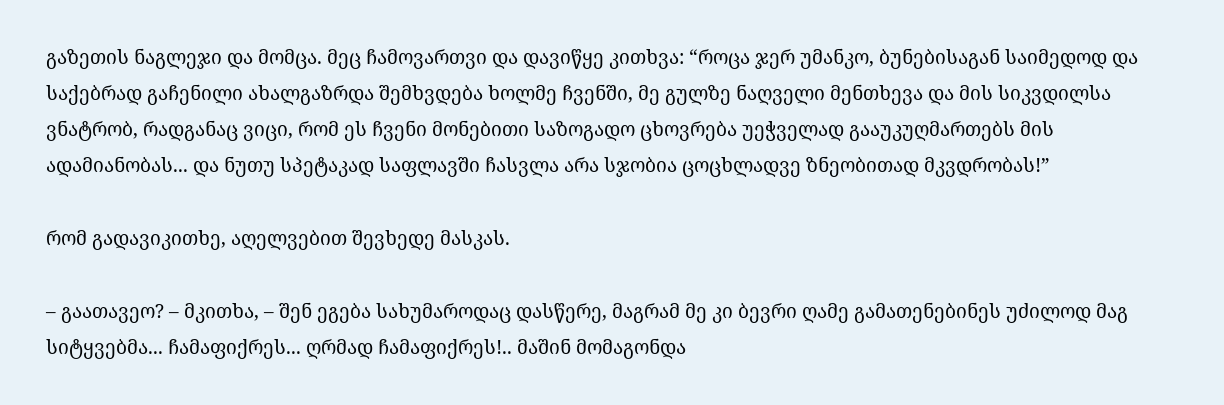გაზეთის ნაგლეჯი და მომცა. მეც ჩამოვართვი და დავიწყე კითხვა: “როცა ჯერ უმანკო, ბუნებისაგან საიმედოდ და საქებრად გაჩენილი ახალგაზრდა შემხვდება ხოლმე ჩვენში, მე გულზე ნაღველი მენთხევა და მის სიკვდილსა ვნატრობ, რადგანაც ვიცი, რომ ეს ჩვენი მონებითი საზოგადო ცხოვრება უეჭველად გააუკუღმართებს მის ადამიანობას... და ნუთუ სპეტაკად საფლავში ჩასვლა არა სჯობია ცოცხლადვე ზნეობითად მკვდრობას!”

რომ გადავიკითხე, აღელვებით შევხედე მასკას.

– გაათავეო? – მკითხა, – შენ ეგება სახუმაროდაც დასწერე, მაგრამ მე კი ბევრი ღამე გამათენებინეს უძილოდ მაგ სიტყვებმა... ჩამაფიქრეს... ღრმად ჩამაფიქრეს!.. მაშინ მომაგონდა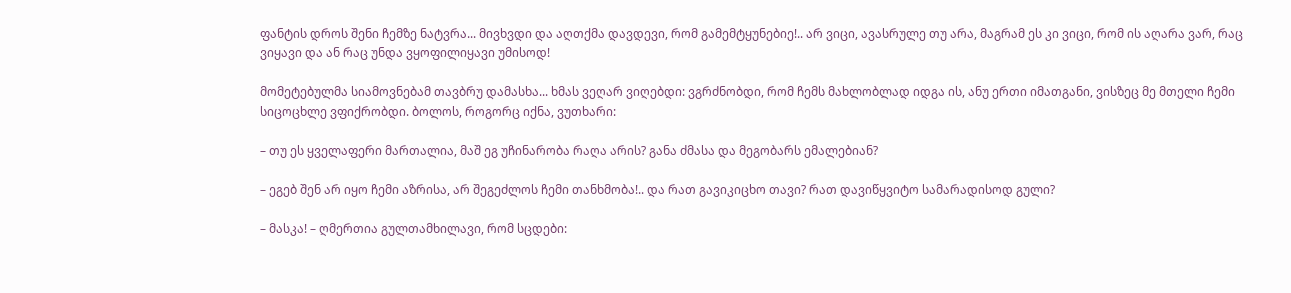ფანტის დროს შენი ჩემზე ნატვრა... მივხვდი და აღთქმა დავდევი, რომ გამემტყუნებიე!.. არ ვიცი, ავასრულე თუ არა, მაგრამ ეს კი ვიცი, რომ ის აღარა ვარ, რაც ვიყავი და ან რაც უნდა ვყოფილიყავი უმისოდ!

მომეტებულმა სიამოვნებამ თავბრუ დამასხა... ხმას ვეღარ ვიღებდი: ვგრძნობდი, რომ ჩემს მახლობლად იდგა ის, ანუ ერთი იმათგანი, ვისზეც მე მთელი ჩემი სიცოცხლე ვფიქრობდი. ბოლოს, როგორც იქნა, ვუთხარი:

– თუ ეს ყველაფერი მართალია, მაშ ეგ უჩინარობა რაღა არის? განა ძმასა და მეგობარს ემალებიან?

– ეგებ შენ არ იყო ჩემი აზრისა, არ შეგეძლოს ჩემი თანხმობა!.. და რათ გავიკიცხო თავი? რათ დავიწყვიტო სამარადისოდ გული?

– მასკა! – ღმერთია გულთამხილავი, რომ სცდები: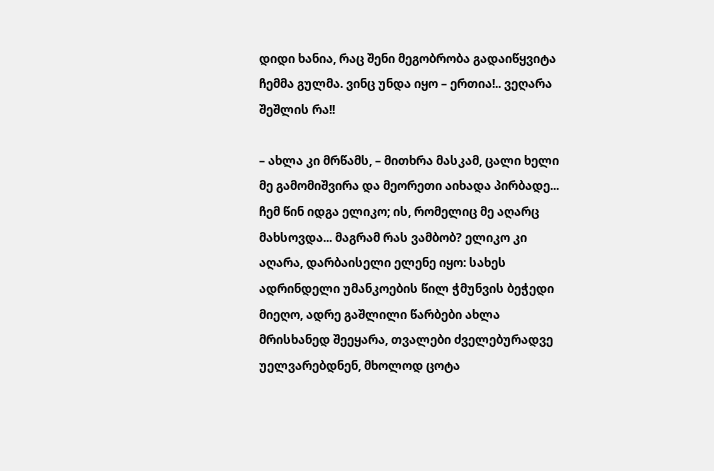დიდი ხანია, რაც შენი მეგობრობა გადაიწყვიტა ჩემმა გულმა. ვინც უნდა იყო – ერთია!.. ვეღარა შეშლის რა!!

– ახლა კი მრწამს, – მითხრა მასკამ, ცალი ხელი მე გამომიშვირა და მეორეთი აიხადა პირბადე... ჩემ წინ იდგა ელიკო; ის, რომელიც მე აღარც მახსოვდა... მაგრამ რას ვამბობ? ელიკო კი აღარა, დარბაისელი ელენე იყო: სახეს ადრინდელი უმანკოების წილ ჭმუნვის ბეჭედი მიეღო, ადრე გაშლილი წარბები ახლა მრისხანედ შეეყარა, თვალები ძველებურადვე უელვარებდნენ, მხოლოდ ცოტა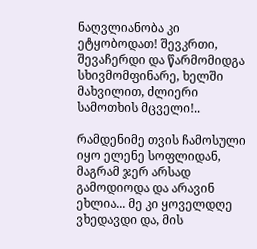ნაღვლიანობა კი ეტყობოდათ! შევკრთი, შევაჩერდი და წარმომიდგა სხივმომფინარე, ხელში მახვილით, ძლიერი სამოთხის მცველი!..

რამდენიმე თვის ჩამოსული იყო ელენე სოფლიდან, მაგრამ ჯერ არსად გამოდიოდა და არავინ ეხლია... მე კი ყოველდღე ვხედავდი და, მის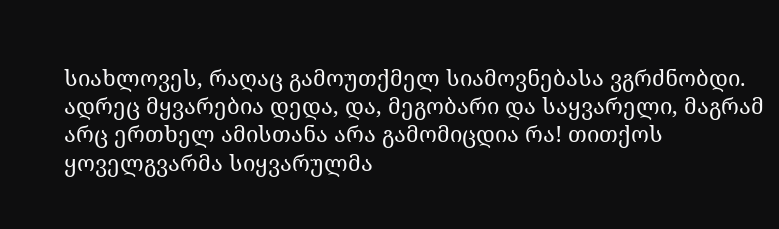სიახლოვეს, რაღაც გამოუთქმელ სიამოვნებასა ვგრძნობდი. ადრეც მყვარებია დედა, და, მეგობარი და საყვარელი, მაგრამ არც ერთხელ ამისთანა არა გამომიცდია რა! თითქოს ყოველგვარმა სიყვარულმა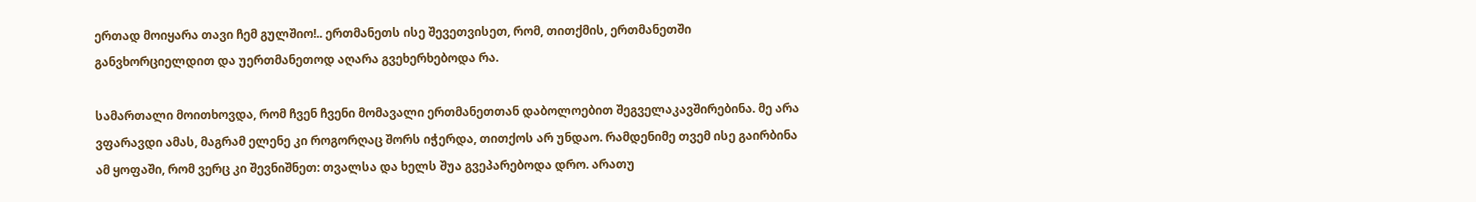ერთად მოიყარა თავი ჩემ გულშიო!.. ერთმანეთს ისე შევეთვისეთ, რომ, თითქმის, ერთმანეთში განვხორციელდით და უერთმანეთოდ აღარა გვეხერხებოდა რა.

სამართალი მოითხოვდა, რომ ჩვენ ჩვენი მომავალი ერთმანეთთან დაბოლოებით შეგველაკავშირებინა. მე არა ვფარავდი ამას, მაგრამ ელენე კი როგორღაც შორს იჭერდა, თითქოს არ უნდაო. რამდენიმე თვემ ისე გაირბინა ამ ყოფაში, რომ ვერც კი შევნიშნეთ: თვალსა და ხელს შუა გვეპარებოდა დრო. არათუ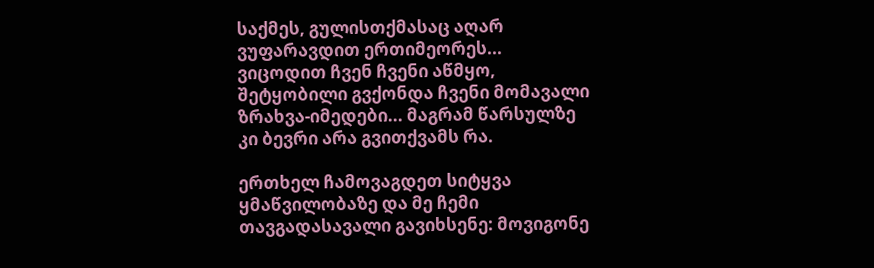საქმეს, გულისთქმასაც აღარ ვუფარავდით ერთიმეორეს... ვიცოდით ჩვენ ჩვენი აწმყო, შეტყობილი გვქონდა ჩვენი მომავალი ზრახვა-იმედები... მაგრამ წარსულზე კი ბევრი არა გვითქვამს რა.

ერთხელ ჩამოვაგდეთ სიტყვა ყმაწვილობაზე და მე ჩემი თავგადასავალი გავიხსენე: მოვიგონე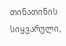თინათინის სიყვარული,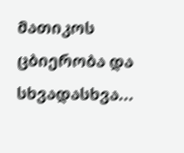მათიკოს ცბიერობა და სხვადასხვა...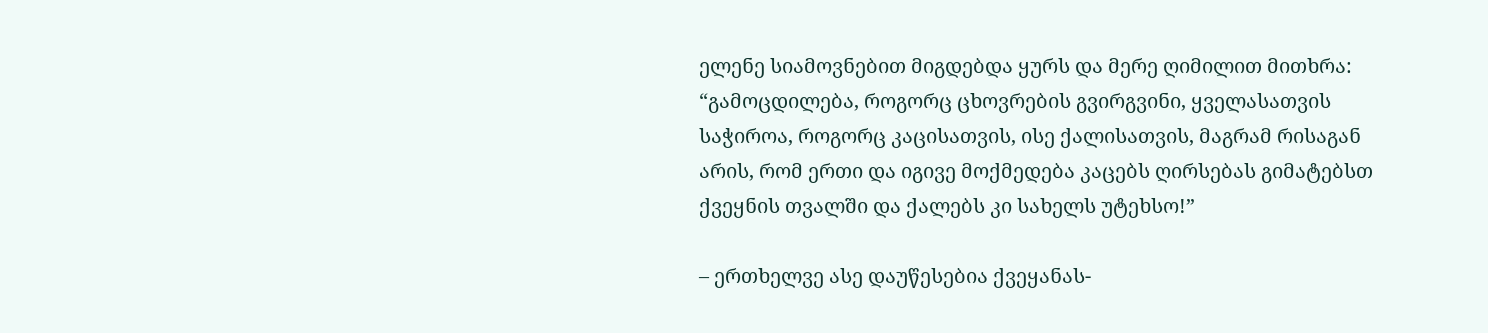ელენე სიამოვნებით მიგდებდა ყურს და მერე ღიმილით მითხრა: “გამოცდილება, როგორც ცხოვრების გვირგვინი, ყველასათვის საჭიროა, როგორც კაცისათვის, ისე ქალისათვის, მაგრამ რისაგან არის, რომ ერთი და იგივე მოქმედება კაცებს ღირსებას გიმატებსთ ქვეყნის თვალში და ქალებს კი სახელს უტეხსო!”

– ერთხელვე ასე დაუწესებია ქვეყანას-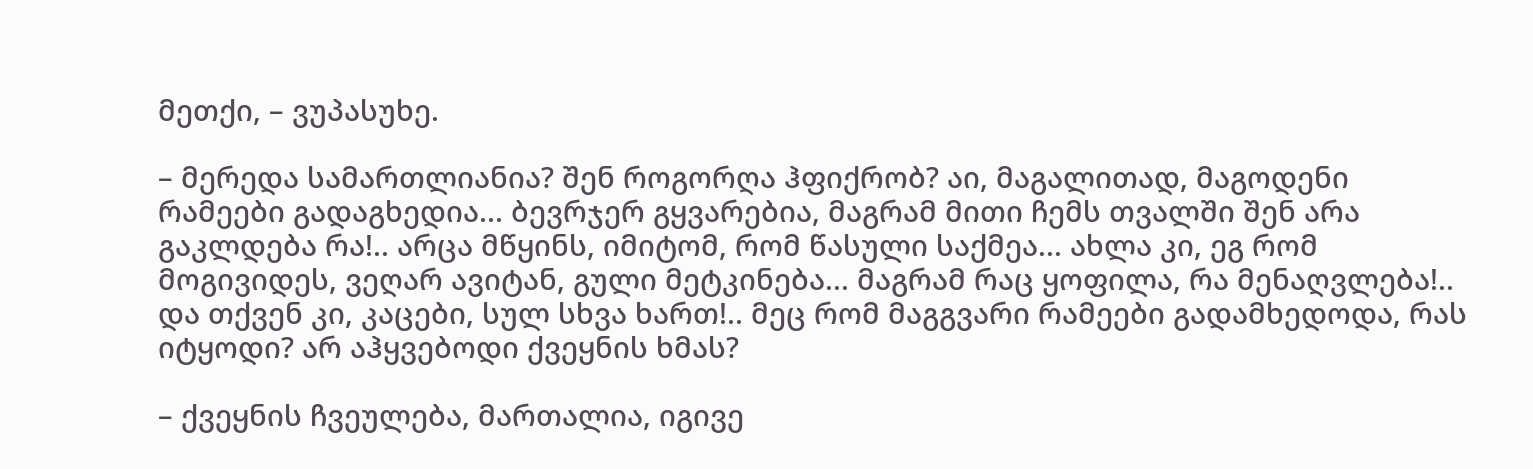მეთქი, – ვუპასუხე.

– მერედა სამართლიანია? შენ როგორღა ჰფიქრობ? აი, მაგალითად, მაგოდენი რამეები გადაგხედია... ბევრჯერ გყვარებია, მაგრამ მითი ჩემს თვალში შენ არა გაკლდება რა!.. არცა მწყინს, იმიტომ, რომ წასული საქმეა... ახლა კი, ეგ რომ მოგივიდეს, ვეღარ ავიტან, გული მეტკინება... მაგრამ რაც ყოფილა, რა მენაღვლება!.. და თქვენ კი, კაცები, სულ სხვა ხართ!.. მეც რომ მაგგვარი რამეები გადამხედოდა, რას იტყოდი? არ აჰყვებოდი ქვეყნის ხმას?

– ქვეყნის ჩვეულება, მართალია, იგივე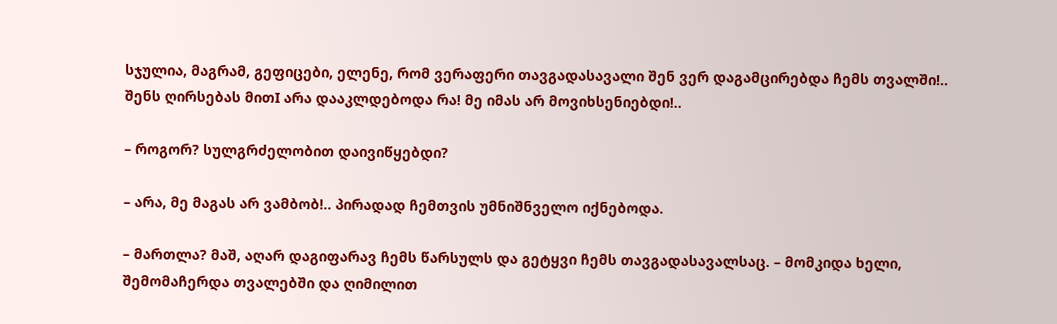სჯულია, მაგრამ, გეფიცები, ელენე, რომ ვერაფერი თავგადასავალი შენ ვერ დაგამცირებდა ჩემს თვალში!.. შენს ღირსებას მითI არა დააკლდებოდა რა! მე იმას არ მოვიხსენიებდი!..

– როგორ? სულგრძელობით დაივიწყებდი?

– არა, მე მაგას არ ვამბობ!.. პირადად ჩემთვის უმნიშნველო იქნებოდა.

– მართლა? მაშ, აღარ დაგიფარავ ჩემს წარსულს და გეტყვი ჩემს თავგადასავალსაც. – მომკიდა ხელი, შემომაჩერდა თვალებში და ღიმილით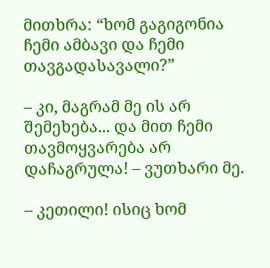მითხრა: “ხომ გაგიგონია ჩემი ამბავი და ჩემი თავგადასავალი?”

– კი, მაგრამ მე ის არ შემეხება... და მით ჩემი თავმოყვარება არ დაჩაგრულა! – ვუთხარი მე.

– კეთილი! ისიც ხომ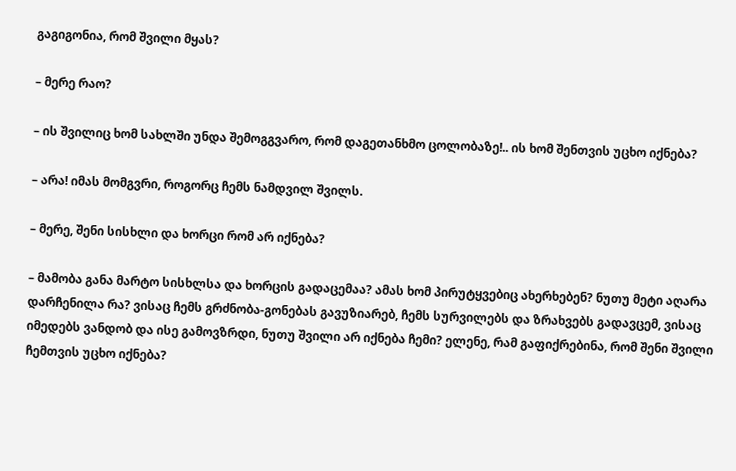გაგიგონია, რომ შვილი მყას?

– მერე რაო?

– ის შვილიც ხომ სახლში უნდა შემოგგვარო, რომ დაგეთანხმო ცოლობაზე!.. ის ხომ შენთვის უცხო იქნება?

– არა! იმას მომგვრი, როგორც ჩემს ნამდვილ შვილს.

– მერე, შენი სისხლი და ხორცი რომ არ იქნება?

– მამობა განა მარტო სისხლსა და ხორცის გადაცემაა? ამას ხომ პირუტყვებიც ახერხებენ? ნუთუ მეტი აღარა დარჩენილა რა? ვისაც ჩემს გრძნობა-გონებას გავუზიარებ, ჩემს სურვილებს და ზრახვებს გადავცემ, ვისაც იმედებს ვანდობ და ისე გამოვზრდი, ნუთუ შვილი არ იქნება ჩემი? ელენე, რამ გაფიქრებინა, რომ შენი შვილი ჩემთვის უცხო იქნება?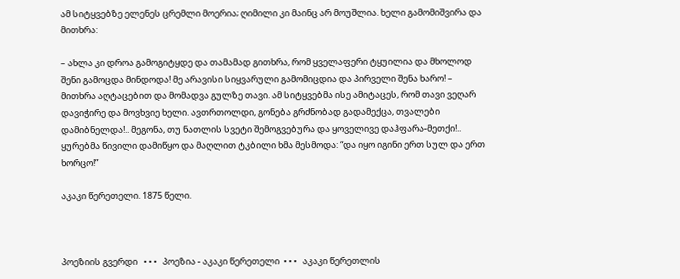ამ სიტყვებზე ელენეს ცრემლი მოერია; ღიმილი კი მაინც არ მოუშლია. ხელი გამომიშვირა და მითხრა:

– ახლა კი დროა გამოგიტყდე და თამამად გითხრა, რომ ყველაფერი ტყუილია და მხოლოდ შენი გამოცდა მინდოდა! მე არავისი სიყვარული გამომიცდია და პირველი შენა ხარო! – მითხრა აღტაცებით და მომადვა გულზე თავი. ამ სიტყვებმა ისე ამიტაცეს, რომ თავი ვეღარ დავიჭირე და მოვხვიე ხელი. ავთრთოლდი, გონება გრძნობად გადამექცა, თვალები დამიბნელდა!.. მეგონა, თუ ნათლის სვეტი შემოგვებურა და ყოველივე დაჰფარა-მეთქი!.. ყურებმა წივილი დამიწყო და მაღლით ტკბილი ხმა მესმოდა: “და იყო იგინი ერთ სულ და ერთ ხორცო!”

აკაკი წერეთელი. 1875 წელი.



პოეზიის გვერდი   • • •   პოეზია - აკაკი წერეთელი  • • •   აკაკი წერეთლის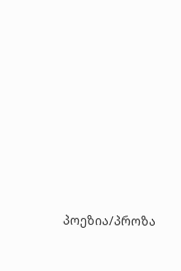პოეზია/პროზა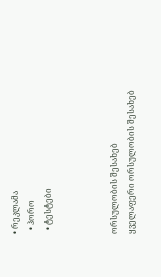• რეკლამა
  • ჰორო
  • ტესტები



ორსულობის შესახებ
ყველაფერი ორსულობის შესახებ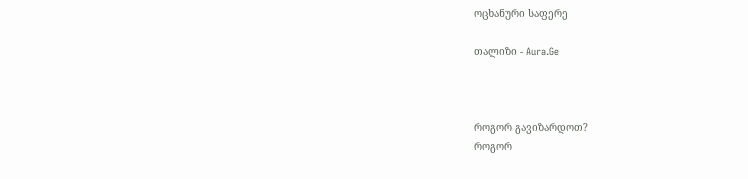ოცხანური საფერე

თალიზი - Aura.Ge



როგორ გავიზარდოთ?
როგორ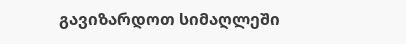გავიზარდოთ სიმაღლეში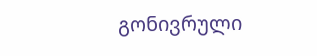გონივრული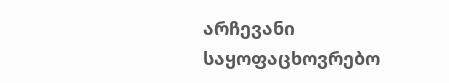არჩევანი
საყოფაცხოვრებო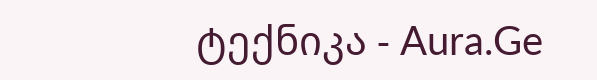ტექნიკა - Aura.Ge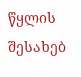წყლის შესახებ